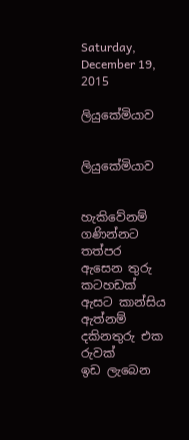Saturday, December 19, 2015

ලියුකේමියාව


ලියුකේමියාව


හැකිවේනම් ගණින්නට තත්පර
ඇසෙන තුරු කටහඩක්
ඇසට කාන්සිය ඇත්නම්
දකිනතුරු එක රුවක්
ඉඩ ලැබෙන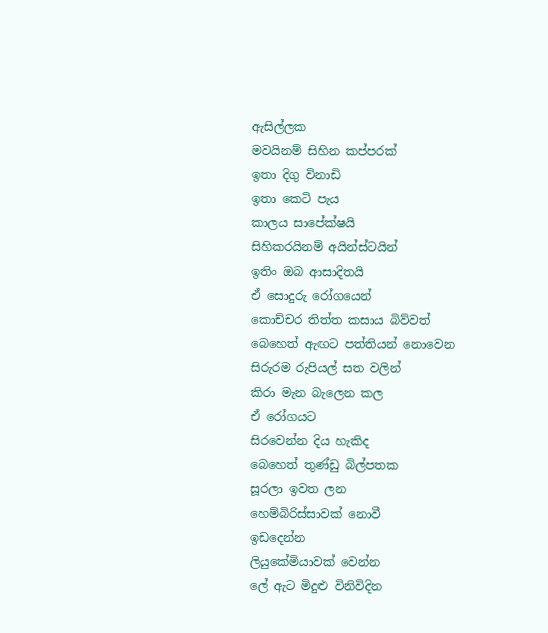ඇසිල්ලක
මවයිනම් සිහින කප්පරක්
ඉතා දිගු විනාඩි
ඉතා කෙටි පැය
කාලය සාපේක්ෂයි
සිහිකරයිනම් අයින්ස්ටයින්
ඉතිං ඔබ ආසාදිතයි
ඒ සොදුරු රෝගයෙන්
කොච්චර තිත්ත කසාය බිව්වත්
බෙහෙත් ඇඟට පත්තියන් නොවෙන
සිරුරම රුපියල් සත වලින්
කිරා මැන බැලෙන කල
ඒ රෝගයට
සිරවෙන්න දිය හැකිද
බෙහෙත් තුණ්ඩු බිල්පතක
සූරලා ඉවත ලන
හෙම්බිරිස්සාවක් නොවී
ඉඩදෙන්න
ලියුකේමියාවක් වෙන්න
ලේ ඇට මිදුළු විනිවිදින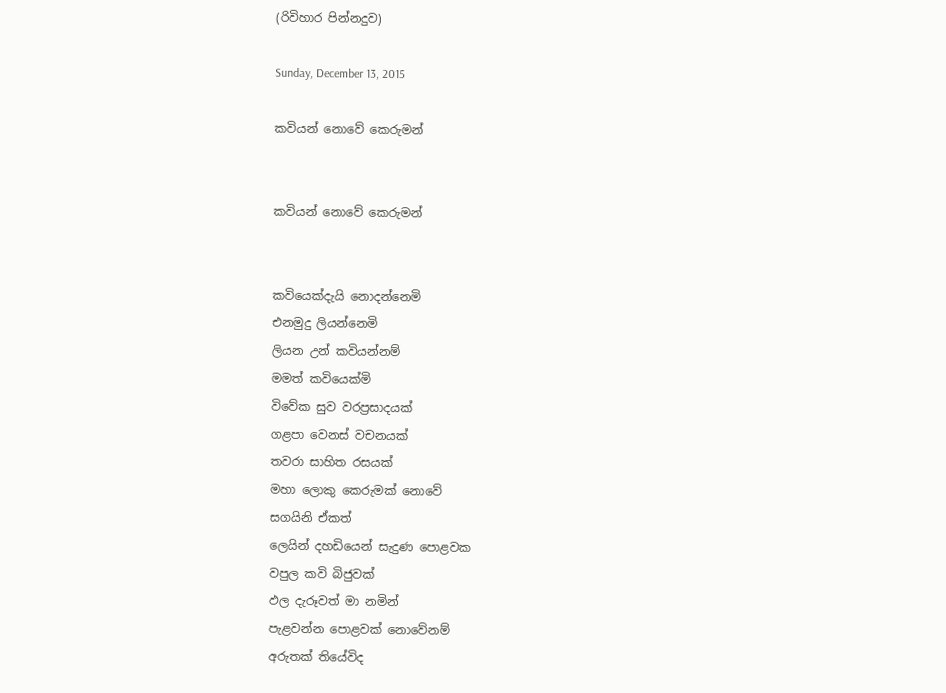(රිවිහාර පින්නදුව)

Sunday, December 13, 2015

කවියන් නොවේ කෙරුමන්


කවියන් නොවේ කෙරුමන්


කවියෙක්දැයි නොදන්නෙමි
එනමුදු ලියන්නෙමි
ලියන උන් කවියන්නම්
මමත් කවියෙක්මි
විවේක සුව වරප්‍රසාදයක්
ගළපා වෙනස් වචනයක්
තවරා සාහිත රසයක්
මහා ලොකු කෙරුමක් නොවේ
සගයිනි ඒකත්
ලෙයින් දහඩියෙන් සැදුණ පොළවක
වපුල කවි බිජුවක්
ඵල දැරූවත් මා නමින්
පැළවන්න පොළවක් නොවේනම්
අරුතක් තියේවිද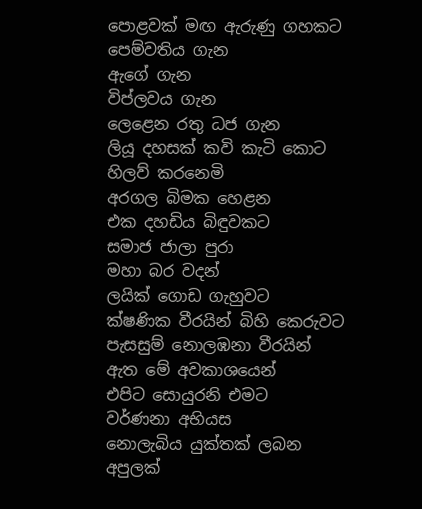පොළවක් මඟ ඇරුණු ගහකට
පෙම්වතිය ගැන
ඇගේ ගැන
විප්ලවය ගැන
ලෙළෙන රතු ධජ ගැන
ලියූ දහසක් කවි කැටි කොට
හිලව් කරනෙමි
අරගල බිමක හෙළන
එක දහඩිය බිඳුවකට
සමාජ ජාලා පුරා
මහා බර වදන්
ලයික් ගොඩ ගැහුවට
ක්ෂණික වීරයින් බිහි කෙරුවට
පැසසුම් නොලඹනා වීරයින්
ඇත මේ අවකාශයෙන්
එපිට සොයුරනි එමට
වර්ණනා අභියස
නොලැබිය යුක්තක් ලබන
අපුලක්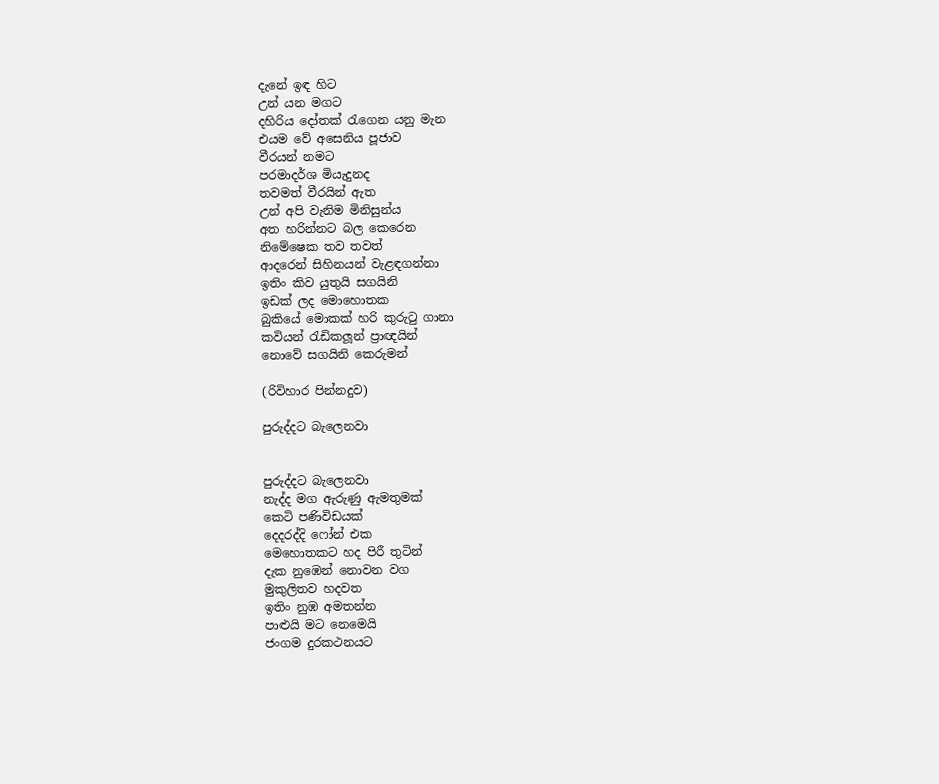දැනේ ඉඳ හිට
උන් යන මගට
දහිරිය දෝතක් රැගෙන යනු මැන
එයම වේ අසෙනිය පූජාව
වීරයන් නමට
පරමාදර්ශ මියැදුනද
තවමත් වීරයින් ඇත
උන් අපි වැනිම මිනිසුන්ය
අත හරින්නට බල කෙරෙන
නිමේෂෙක තව තවත්
ආදරෙන් සිහිනයන් වැළඳගන්නා
ඉතිං කිව යුතුයි සගයිනි
ඉඩක් ලද මොහොතක
බුකියේ මොකක් හරි කුරුටු ගානා
කවියන් රැඩිකලූන් ප්‍රාඥයින්
නොවේ සගයිනි කෙරුමන්

(රිවිහාර පින්නදුව)

පුරුද්දට බැලෙනවා


පුරුද්දට බැලෙනවා
නැද්ද මග ඇරුණු ඇමතුමක්
කෙටි පණිවිඩයක්
දෙදරද්දි ෆෝන් එක
මෙහොතකට හද පිරී තුටින්
දැක නුඹෙන් නොවන වග
මුකුලිතව හදවත
ඉතිං නුඹ අමතන්න
පාළුයි මට නෙමෙයි
ජංගම දුරකථනයට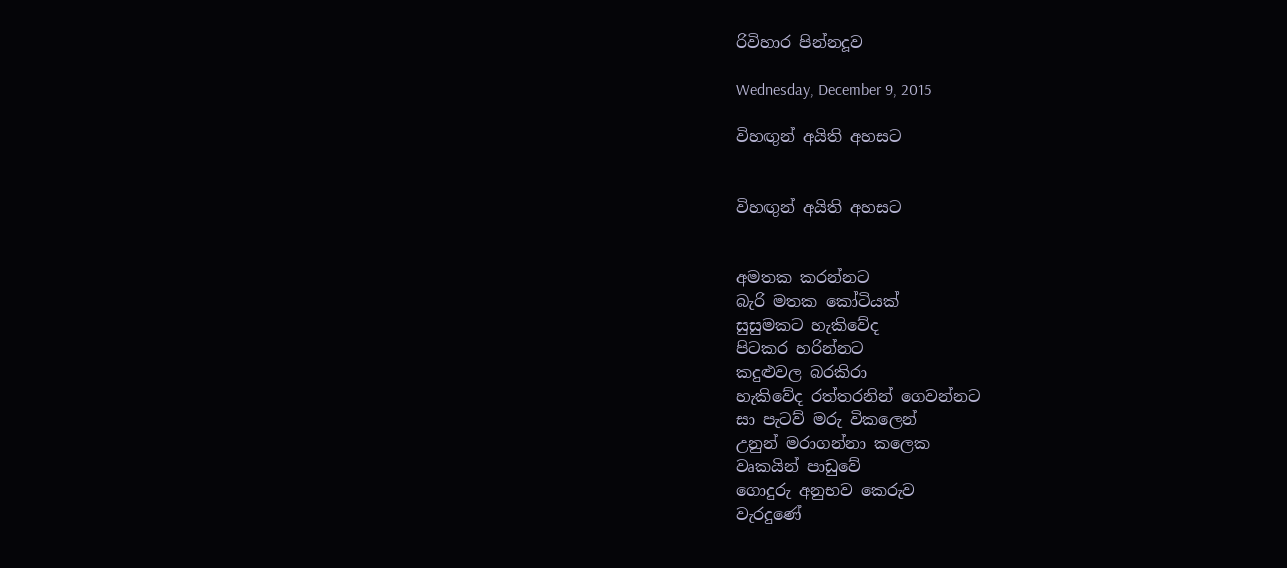රිවිහාර පින්නදූව

Wednesday, December 9, 2015

විහඟුන් අයිති අහසට


විහඟුන් අයිති අහසට


අමතක කරන්නට
බැරි මතක කෝටියක්
සුසුමකට හැකිවේද
පිටකර හරින්නට
කදුළුවල බරකිරා
හැකිවේද රත්තරනින් ගෙවන්නට
සා පැටව් මරු විකලෙන්
උනුන් මරාගන්නා කලෙක
වෘකයින් පාඩුවේ
ගොදුරු අනුභව කෙරුව
වැරදුණේ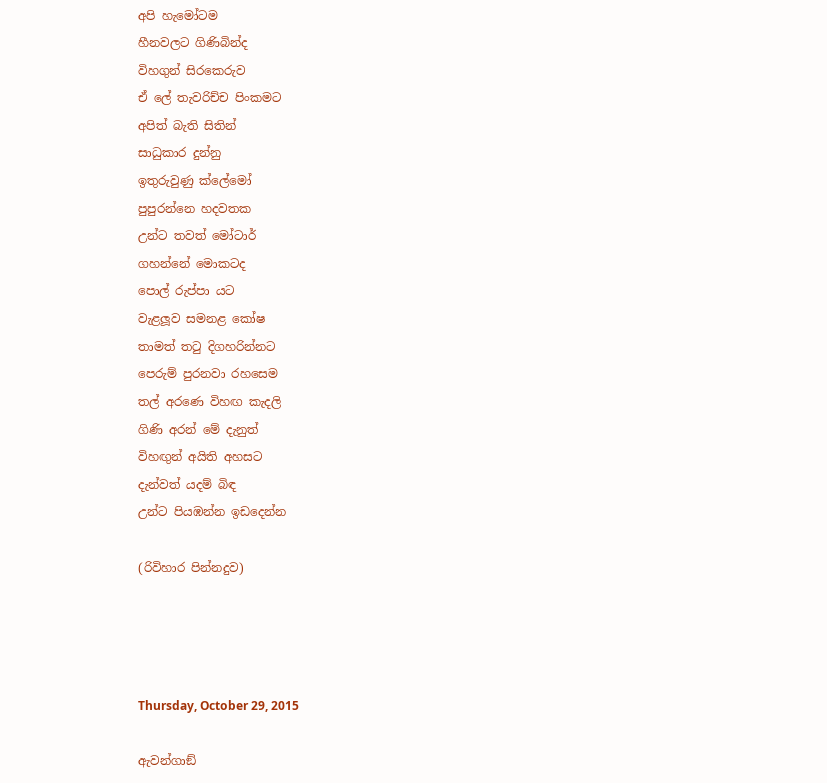අපි හැමෝටම
හීනවලට ගිණිබින්ද
විහගුන් සිරකෙරුව
ඒ ලේ තැවරිච්ච පිංකමට
අපිත් බැති සිතින්
සාධුකාර දුන්නු
ඉතුරුවුණු ක්ලේමෝ
පුපුරන්නෙ හදවතක
උන්ට තවත් මෝටාර්
ගහන්නේ මොකටද
පොල් රුප්පා යට
වැළලූව සමනළ කෝෂ
තාමත් තටු දිගහරින්නට
පෙරුම් පුරනවා රහසෙම
තල් අරණෙ විහඟ කැදලි
ගිණි අරන් මේ දැනුත්
විහඟුන් අයිති අහසට
දැන්වත් යදම් බිඳ
උන්ට පියඹන්න ඉඩදෙන්න

(රිවිහාර පින්නදුව)




Thursday, October 29, 2015

ඇවන්ගාඞ්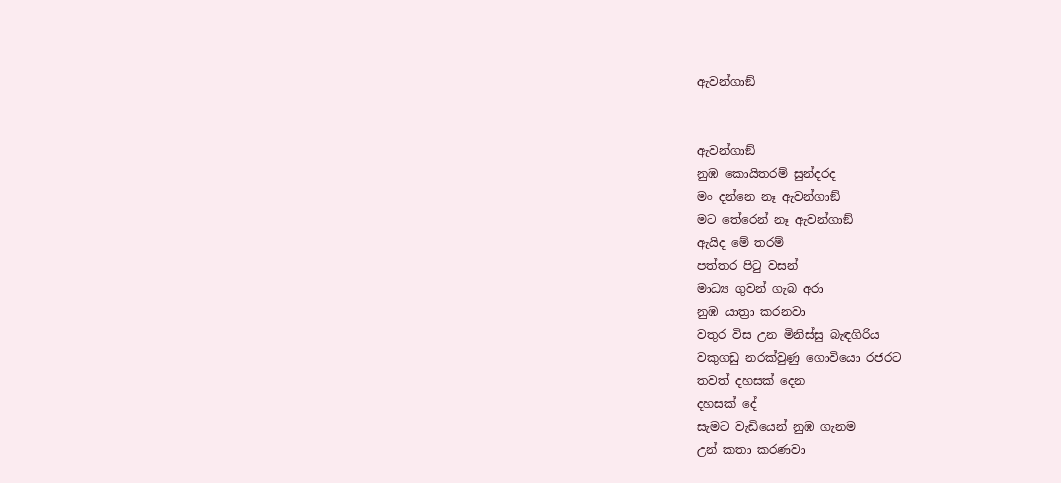ඇවන්ගාඞ්


ඇවන්ගාඞ්
නුඹ කොයිතරම් සුන්දරද
මං දන්නෙ නෑ ඇවන්ගාඞ්
මට තේරෙන් නෑ ඇවන්ගාඞ්
ඇයිද මේ තරම්
පත්තර පිටු වසන්
මාධ්‍ය ගුවන් ගැබ අරා
නුඹ යාත්‍රා කරනවා
වතුර විස උන මිනිස්සු බැඳගිරිය
වකුගඩු නරක්වුණු ගොවියො රජරට
තවත් දහසක් දෙන
දහසක් දේ
සැමට වැඩියෙන් නුඹ ගැනම
උන් කතා කරණවා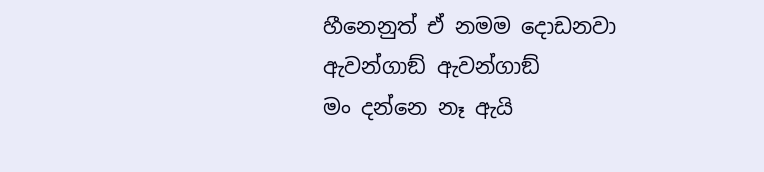හීනෙනුත් ඒ නමම දොඩනවා
ඇවන්ගාඞ් ඇවන්ගාඞ්
මං දන්නෙ නෑ ඇයි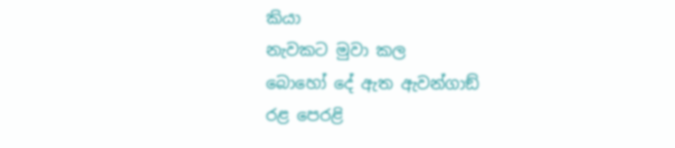කියා
නැවකට මුවා කල
බොහෝ දේ ඇත ඇවන්ගාඞ්
රළ පෙරළි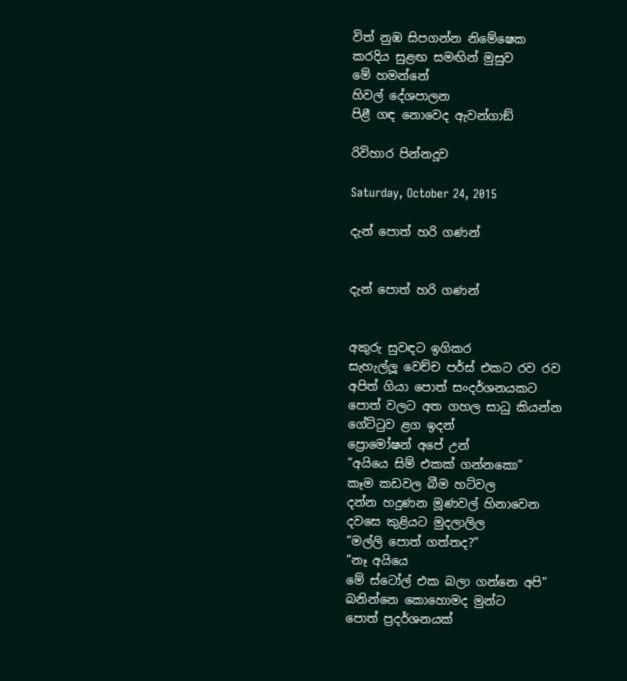විත් නුඹ සිපගන්න නිමේෂෙක
කරදිය සුළඟ සමඟින් මුසුව
මේ හමන්නේ
හිවල් දේශපාලන
පිළී ගඳ නොවෙද ඇවන්ගාඞ්

රිවිහාර පින්නදූව

Saturday, October 24, 2015

දැන් පොත් හරි ගණන්


දැන් පොත් හරි ගණන්


අකුරු සුවඳට ඉගිකර
සැහැල්ලූ වෙච්ච පර්ස් එකට රව රව
අපිත් ගියා පොත් සංදර්ශනයකට
පොත් වලට අත ගහල සාධු කියන්න
ගේට්ටුව ළග ඉදන්
ප්‍රොමෝෂන් අපේ උන්
”අයියෙ සිම් එකක් ගන්නකො”
කෑම කඩවල බීම හට්වල
දන්න හදුණන මූණවල් හිනාවෙන
දවසෙ කුළියට මුදලාලිල
”මල්ලි පොත් ගත්තද?”
”නෑ අයියෙ
මේ ස්ටෝල් එක බලා ගන්නෙ අපි”
බනින්නෙ කොහොමද මුන්ට
පොත් ප්‍රදර්ශනයක්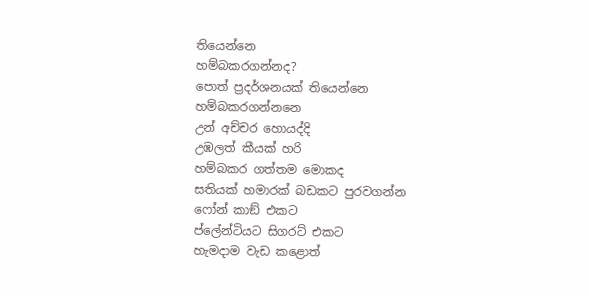තියෙන්නෙ
හම්බකරගන්නද?
පොත් ප්‍රදර්ශනයක් තියෙන්නෙ
හම්බකරගන්නනෙ
උන් අච්චර හොයද්දි
උඹලත් කීයක් හරි
හම්බකර ගත්තම මොකද
සතියක් හමාරක් බඩකට පුරවගන්න
ෆෝන් කාඞ් එකට
ප්ලේන්ටියට සිගරට් එකට
හැමදාම වැඩ කළොත්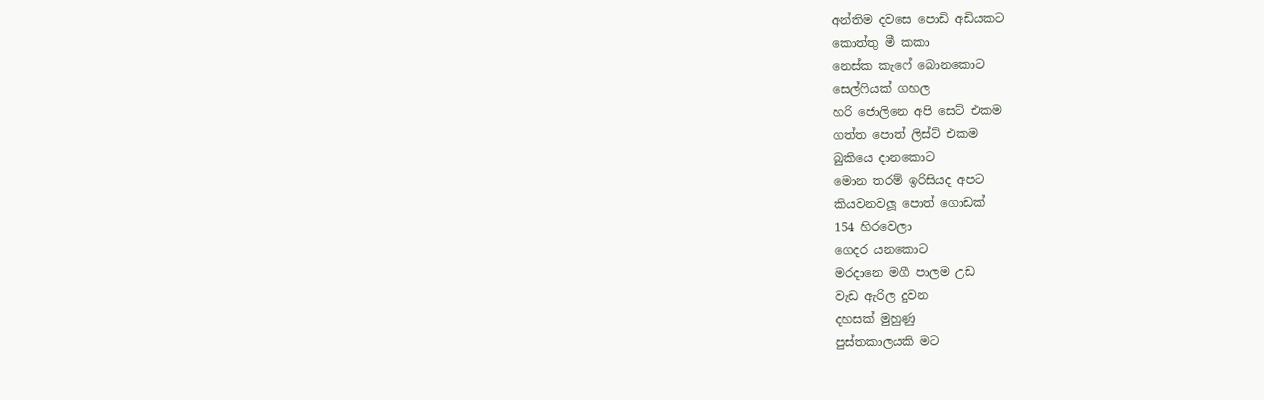අන්තිම දවසෙ පොඩි අඩියකට
කොත්තු මී කකා
නෙස්ක කැෆේ බොනකොට
සෙල්ෆියක් ගහල
හරි ජොලිනෙ අපි සෙට් එකම
ගත්ත පොත් ලිස්ට් එකම
බුකියෙ දානකොට
මොන තරම් ඉරිසියද අපට
කියවනවලූ පොත් ගොඩක්
154 හිරවෙලා
ගෙදර යනකොට
මරදානෙ මගී පාලම උඩ
වැඩ ඇරිල දුවන
දහසක් මුහුණු
පුස්තකාලයකි මට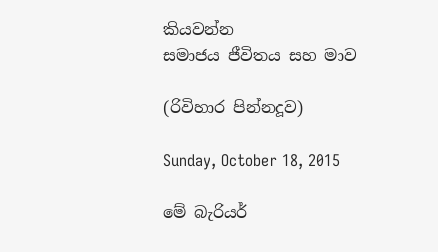කියවන්න
සමාජය ජීවිතය සහ මාව

(රිවිහාර පින්නදූව)

Sunday, October 18, 2015

මේ බැරියර්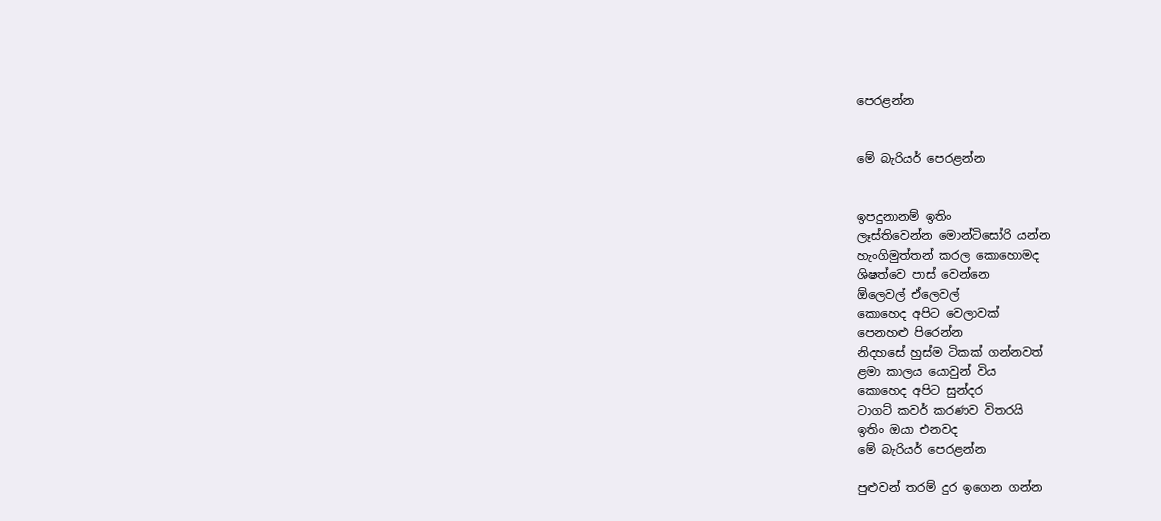පෙරළන්න


මේ බැරියර් පෙරළන්න


ඉපදුනානම් ඉතිං
ලෑස්තිවෙන්න මොන්ටිසෝරි යන්න
හැංගිමුත්තන් කරල කොහොමද
ශිෂත්වෙ පාස් වෙන්නෙ
ඕලෙවල් ඒලෙවල්
කොහෙද අපිට වෙලාවක්
පෙනහළු පිරෙන්න
නිදහසේ හුස්ම ටිකක් ගන්නවත්
ළමා කාලය යොවුන් විය
කොහෙද අපිට සුන්දර
ටාගට් කවර් කරණව විතරයි
ඉතිං ඔයා එනවද
මේ බැරියර් පෙරළන්න

පුළුවන් තරම් දුර ඉගෙන ගන්න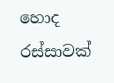හොද රස්සාවක්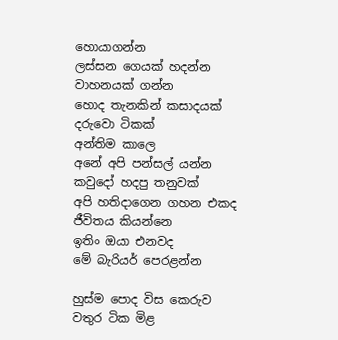හොයාගන්න
ලස්සන ගෙයක් හදන්න
වාහනයක් ගන්න
හොද තැනකින් කසාදයක්
දරුවො ටිකක්
අන්තිම කාලෙ
අනේ අපි පන්සල් යන්න
කවුදෝ හදපු තනුවක්
අපි හතිදාගෙන ගහන එකද
ජීවිතය කියන්නෙ
ඉතිං ඔයා එනවද
මේ බැරියර් පෙරළන්න

හුස්ම පොද විස කෙරුව
වතුර ටික මිළ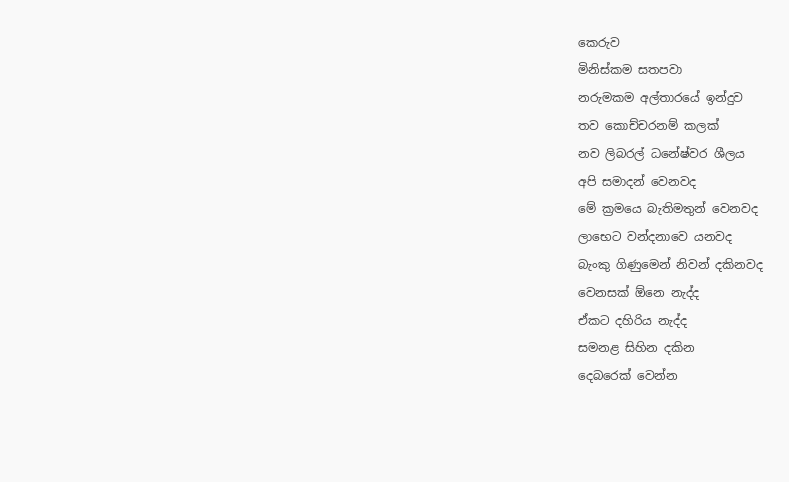කෙරුව
මිනිස්කම සතපවා
නරුමකම අල්තාරයේ ඉන්දුව
තව කොච්චරනම් කලක්
නව ලිබරල් ධනේෂ්වර ශීලය
අපි සමාදන් වෙනවද
මේ ක්‍රමයෙ බැතිමතුන් වෙනවද
ලාභෙට වන්දනාවෙ යනවද
බැංකු ගිණුමෙන් නිවන් දකිනවද
වෙනසක් ඕනෙ නැද්ද
ඒකට දහිරිය නැද්ද
සමනළ සිහින දකින
දෙබරෙක් වෙන්න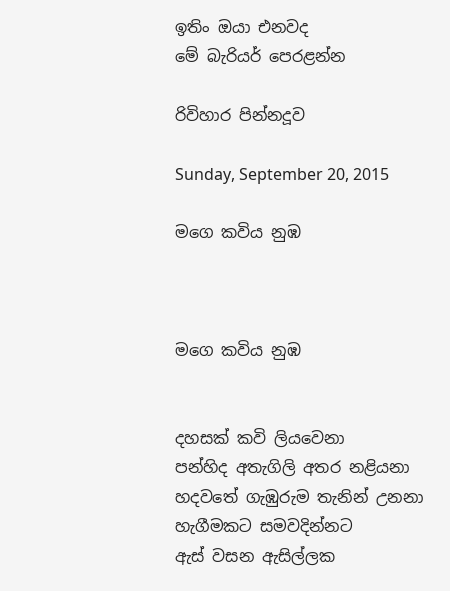ඉතිං ඔයා එනවද
මේ බැරියර් පෙරළන්න

රිවිහාර පින්නදූව

Sunday, September 20, 2015

මගෙ කවිය නුඹ



මගෙ කවිය නුඹ


දහසක් කවි ලියවෙනා
පන්හිද අතැගිලි අතර නළියනා
හදවතේ ගැඹුරුම තැනින් උනනා
හැගීමකට සමවදින්නට
ඇස් වසන ඇසිල්ලක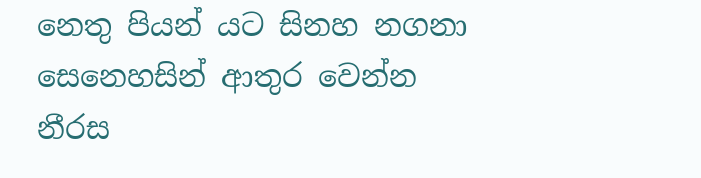නෙතු පියන් යට සිනහ නගනා
සෙනෙහසින් ආතුර වෙන්න
නීරස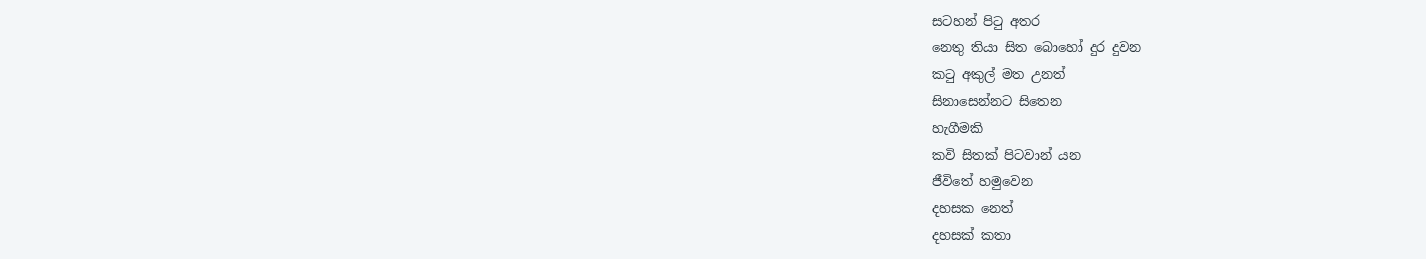සටහන් පිටු අතර
නෙතු තියා සිත බොහෝ දුර දුවන
කටු අකුල් මත උනත්
සිනාසෙන්නට සිතෙන
හැගීමකි
කවි සිතක් පිටවාන් යන
ජීවිතේ හමුවෙන
දහසක නෙත්
දහසක් කතා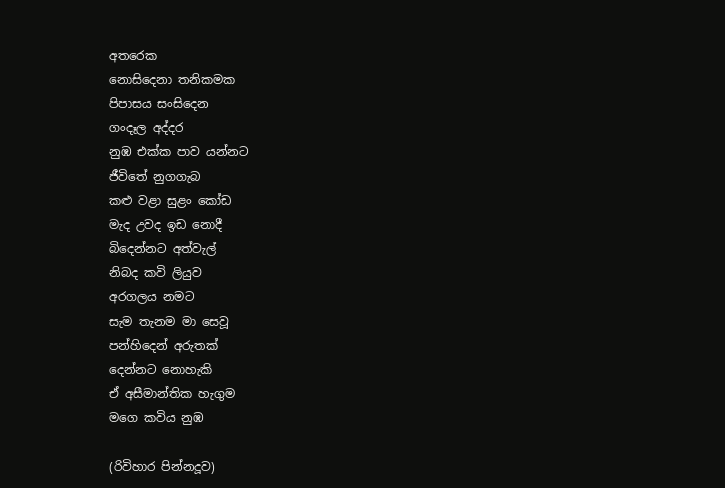අතරෙක
නොසිදෙනා තනිකමක
පිපාසය සංසිදෙන
ගංදෑල අද්දර
නුඹ එක්ක පාව යන්නට
ජීවිතේ නුගගැබ
කළු වළා සුළං කෝඩ
මැද උවද ඉඩ නොදී
බිදෙන්නට අත්වැල්
නිබද කවි ලියුව
අරගලය නමට
සැම තැනම මා සෙවූ
පන්හිදෙන් අරුතක්
දෙන්නට නොහැකි
ඒ අසීමාන්තික හැගුම
මගෙ කවිය නුඹ

(රිවිහාර පින්නදූව)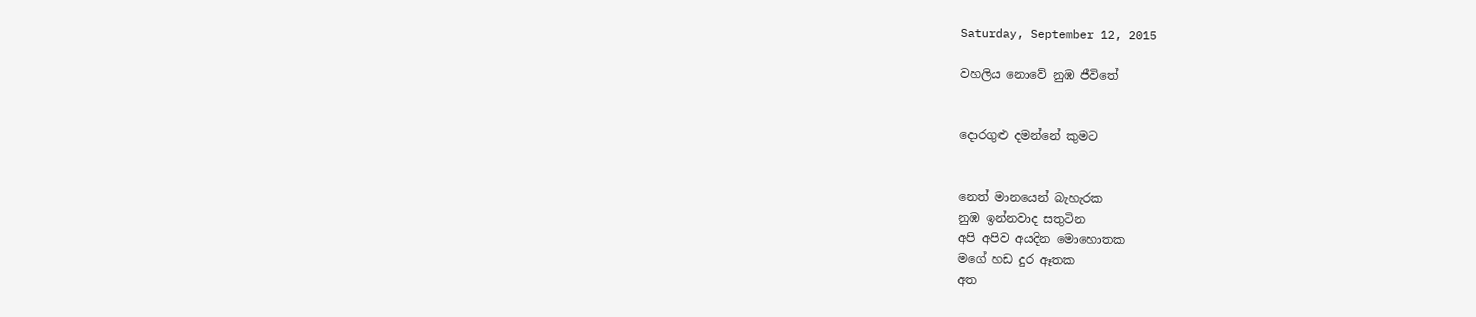Saturday, September 12, 2015

වහලිය නොවේ නුඹ ජීවිතේ


දොරගුළු දමන්නේ කුමට


නෙත් මානයෙන් බැහැරක
නුඹ ඉන්නවාද සතුටින
අපි අපිව අයදින මොහොතක
මගේ හඩ දුර ඈතක
අත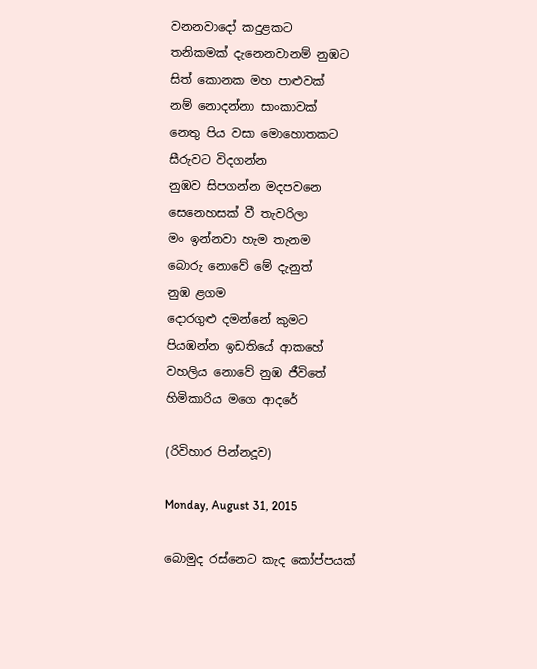වනනවාදෝ කදුළකට
තනිකමක් දැනෙනවානම් නුඹට
සිත් කොනක මහ පාළුවක්
නම් නොදන්නා සාංකාවක්
නෙතු පිය වසා මොහොතකට
සීරුවට විදගන්න
නුඹව සිපගන්න මදපවනෙ
සෙනෙහසක් වී තැවරිලා
මං ඉන්නවා හැම තැනම
බොරු නොවේ මේ දැනුත්
නුඹ ළගම
දොරගුළු දමන්නේ කුමට
පියඹන්න ඉඩතියේ ආකහේ
වහලිය නොවේ නුඹ ජීවිතේ
හිමිකාරිය මගෙ ආදරේ

(රිවිහාර පින්නදූව)

Monday, August 31, 2015

බොමුද රස්නෙට කැද කෝප්පයක්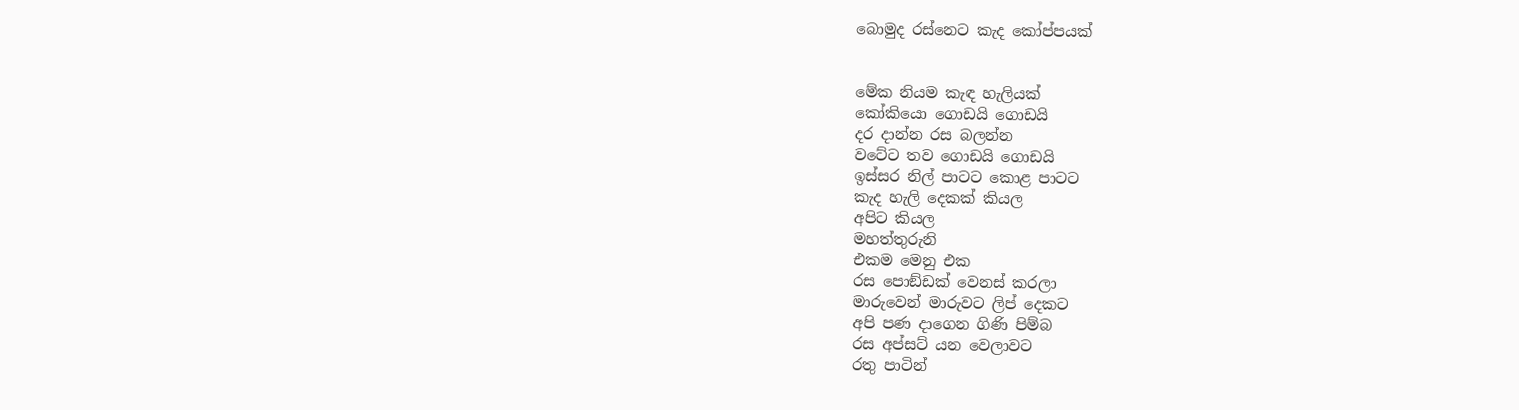බොමුද රස්නෙට කැද කෝප්පයක්


මේක නියම කැඳ හැලියක්
කෝකියො ගොඩයි ගොඩයි
දර දාන්න රස බලන්න
වටේට තව ගොඩයි ගොඩයි
ඉස්සර නිල් පාටට කොළ පාටට
කැද හැලි දෙකක් කියල
අපිට කියල
මහත්තුරුනි
එකම මෙනු එක
රස පොඞ්ඩක් වෙනස් කරලා
මාරුවෙන් මාරුවට ලිප් දෙකට
අපි පණ දාගෙන ගිණි පිම්බ
රස අප්සට් යන වෙලාවට
රතු පාටින්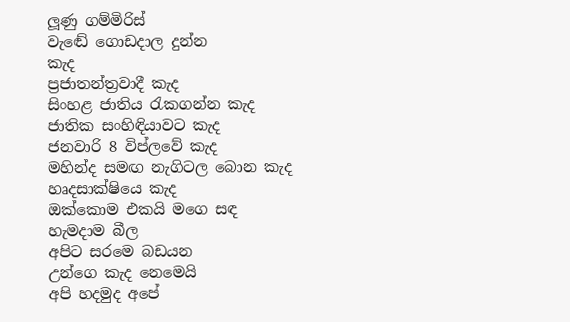ලූණු ගම්මිරිස්
වැඬේ ගොඩදාල දුන්න
කැද
ප්‍රජාතන්ත්‍රවාදී කැද
සිංහළ ජාතිය රැකගන්න කැද
ජාතික සංහිඳියාවට කැද
ජනවාරි 8 විප්ලවේ කැද
මහින්ද සමඟ නැගිටල බොන කැද
හෘදසාක්ෂියෙ කැද
ඔක්කොම එකයි මගෙ සඳ
හැමදාම බීල
අපිට සරමෙ බඩයන
උන්ගෙ කැද නෙමෙයි
අපි හදමුද අපේ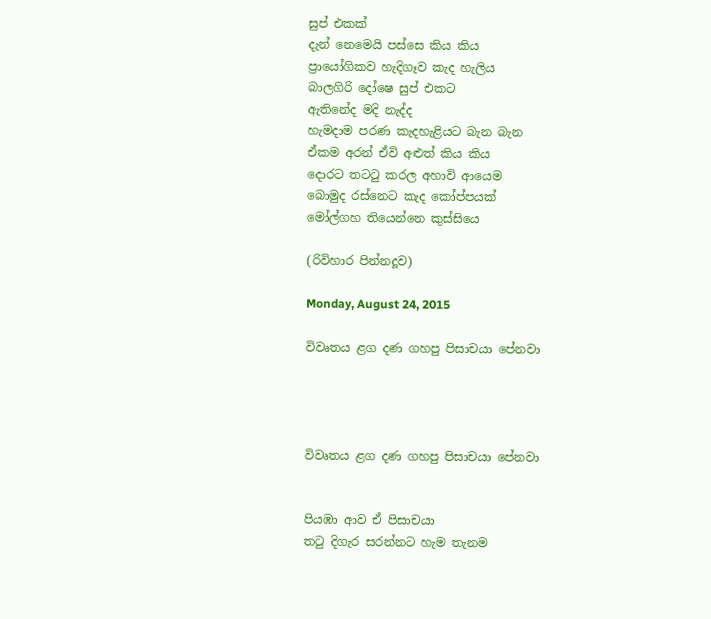සුප් එකක්
දැන් නෙමෙයි පස්සෙ කිය කිය
ප්‍රායෝගිකව හැදිගෑව කැද හැලිය
බාලගිරි දෝෂෙ සුප් එකට
ඇතිනේද මදි නැද්ද
හැමදාම පරණ කැදහැළියට බැන බැන
ඒකම අරන් ඒවි අළුත් කිය කිය
දොරට තටටු කරල අහාවි ආයෙම
බොමුද රස්නෙට කැද කෝප්පයක්
මෝල්ගහ තියෙන්නෙ කුස්සියෙ

(රිවිහාර පින්නදූව)

Monday, August 24, 2015

විවෘතය ළග දණ ගහපු පිසාචයා පේනවා




විවෘතය ළග දණ ගහපු පිසාචයා පේනවා


පියඹා ආව ඒ පිසාචයා
තටු දිගැර සරන්නට හැම තැනම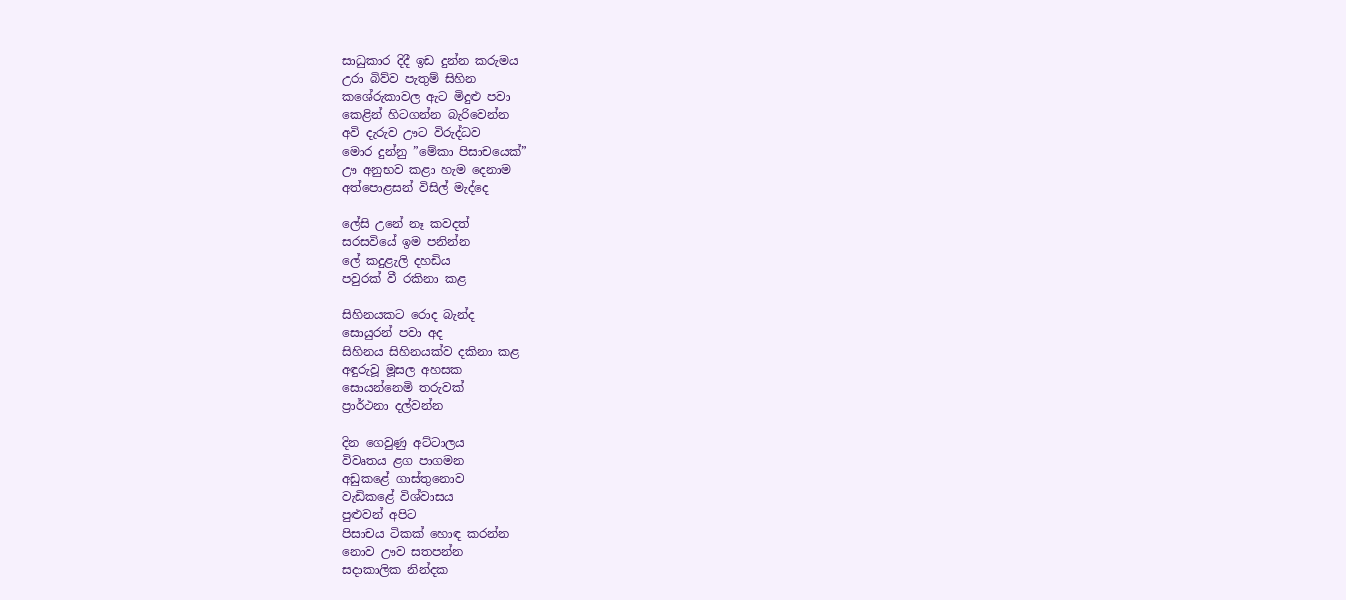සාධුකාර දිදී ඉඩ දුන්න කරුමය
උරා බිව්ව පැතුම් සිහින
කශේරුකාවල ඇට මිදුළු පවා
කෙළින් හිටගන්න බැරිවෙන්න
අවි දැරුව ඌට විරුද්ධව
මොර දුන්නු ”මේකා පිසාචයෙක්”
ඌ අනුභව කළා හැම දෙනාම
අත්පොළසන් විසිල් මැද්දෙ

ලේසි උනේ නෑ කවදත්
සරසවියේ ඉම පනින්න
ලේ කදුළැලි දහඩිය
පවුරක් වී රකිනා කළ

සිහිනයකට රොද බැන්ද
සොයුරන් පවා අද
සිහිනය සිහිනයක්ව දකිනා කළ
අඳුරුවූ මූසල අහසක
සොයන්නෙමි තරුවක්
ප්‍රාර්ථනා දල්වන්න

දින ගෙවුණු අට්ටාලය
විවෘතය ළග පාගමන
අඩුකළේ ගාස්තුනොව
වැඩිකළේ විශ්වාසය
පුළුවන් අපිට
පිසාචය ටිකක් හොඳ කරන්න
නොව ඌව සතපන්න
සදාකාලික නින්දක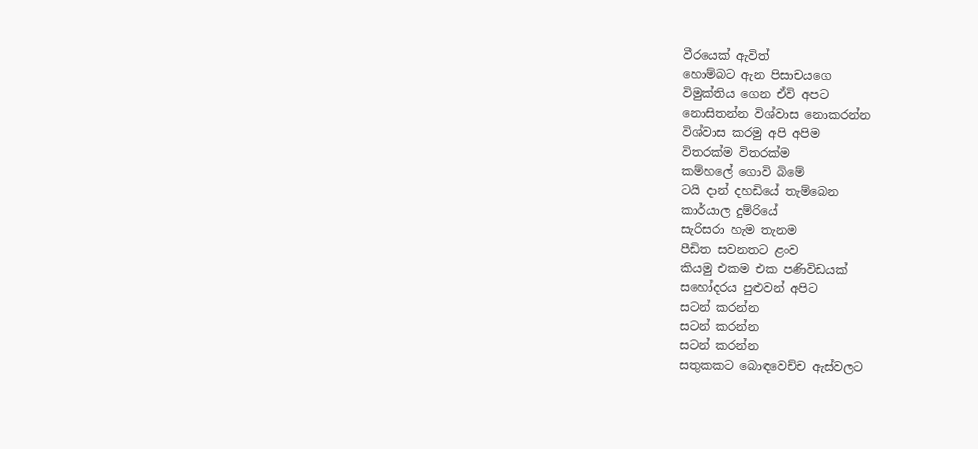වීරයෙක් ඇවිත්
හොම්බට ඇන පිසාචයගෙ
විමුක්තිය ගෙන ඒවි අපට
නොසිතන්න විශ්වාස නොකරන්න
විශ්වාස කරමු අපි අපිම
විතරක්ම විතරක්ම
කම්හලේ ගොවි බිමේ
ටයි දාන් දහඩියේ තැම්බෙන
කාර්යාල දුම්රියේ
සැරිසරා හැම තැනම
පීඩිත සවනතට ළංව
කියමු එකම එක පණිවිඩයක්
සහෝදරය පුළුවන් අපිට
සටන් කරන්න
සටන් කරන්න
සටන් කරන්න
සතුකකට බොඳවෙච්ච ඇස්වලට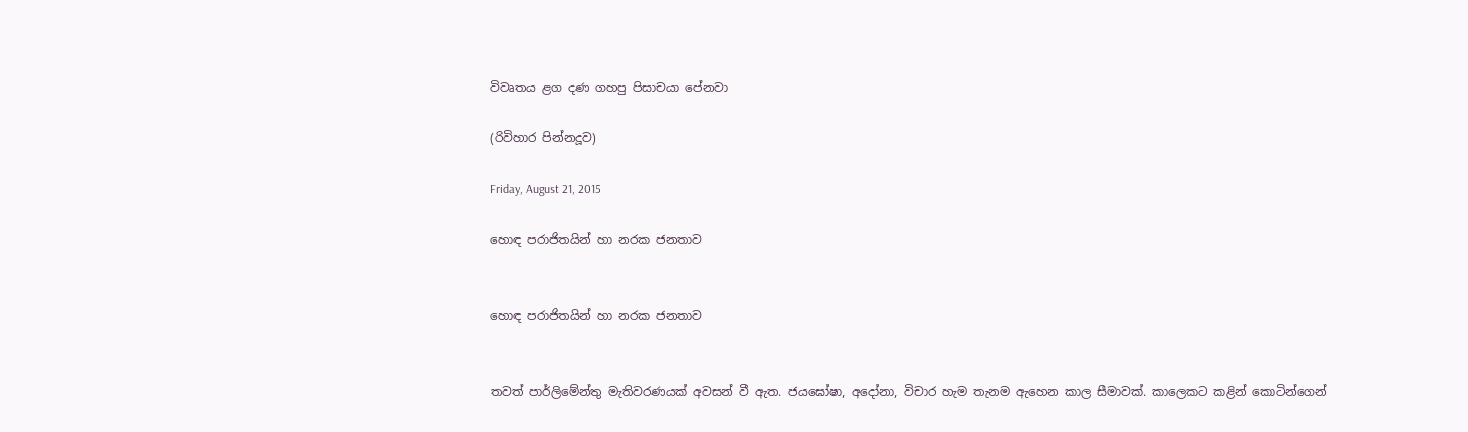විවෘතය ළග දණ ගහපු පිසාචයා පේනවා

(රිවිහාර පින්නදූව)

Friday, August 21, 2015

හොඳ පරාජිතයින් හා නරක ජනතාව


හොඳ පරාජිතයින් හා නරක ජනතාව


තවත් පාර්ලිමේන්තු මැතිවරණයක් අවසන් වී ඇත. ජයඝෝෂා, අදෝනා, විචාර හැම තැනම ඇහෙන කාල සීමාවක්. කාලෙකට කළින් කොටින්ගෙන්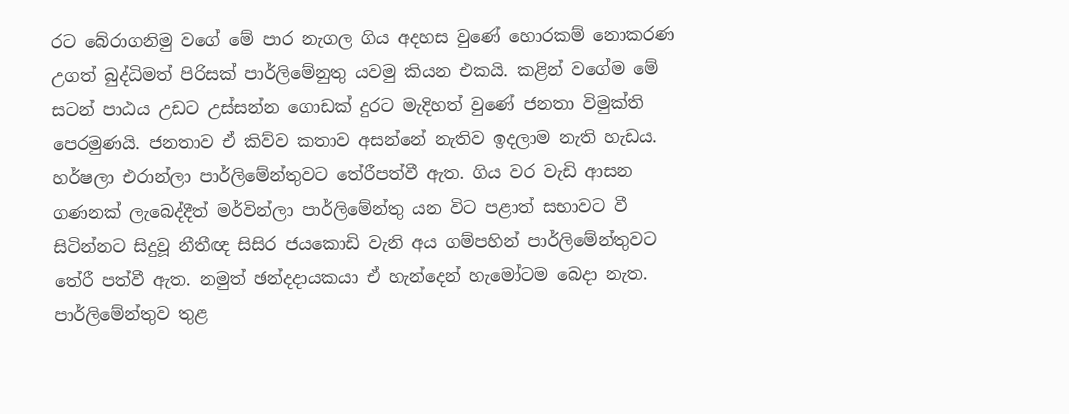රට බේරාගනිමු වගේ මේ පාර නැගල ගිය අදහස වුණේ හොරකම් නොකරණ උගත් බුද්ධිමත් පිරිසක් පාර්ලිමේනුතු යවමු කියන එකයි. කළින් වගේම මේ සටන් පාඨය උඩට උස්සන්න ගොඩක් දුරට මැදිහත් වුණේ ජනතා විමුක්ති පෙරමුණයි. ජනතාව ඒ කිව්ව කතාව අසන්නේ නැතිව ඉදලාම නැති හැඩය. හර්ෂලා එරාන්ලා පාර්ලිමේන්තුවට තේරීපත්වී ඇත. ගිය වර වැඩි ආසන ගණනක් ලැබෙද්දීත් මර්වින්ලා පාර්ලිමේන්තු යන විට පළාත් සභාවට වී සිටින්නට සිදුවූ නීතීඥ සිසිර ජයකොඩි වැනි අය ගම්පහින් පාර්ලිමේන්තුවට තේරී පත්වී ඇත. නමුත් ඡන්දදායකයා ඒ හැන්දෙන් හැමෝටම බෙදා නැත. පාර්ලිමේන්තුව තුළ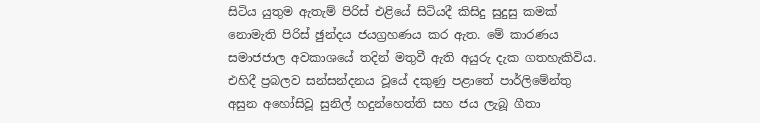සිටිය යුතුම ඇතැම් පිරිස් එළියේ සිටියදී කිසිදු සුදුසු කමක් නොමැති පිරිස් ඡුන්දය ජයග්‍රහණය කර ඇත. මේ කාරණය සමාජජාල අවකාශයේ තදින් මතුවී ඇති අයුරු දැක ගතහැකිවිය. එහිදී ප්‍රබලව සන්සන්දනය වූයේ දකුණු පළාතේ පාර්ලිමේන්තු අසුන අහෝසිවූ සුනිල් හදුන්හෙත්ති සහ ජය ලැබූ ගීතා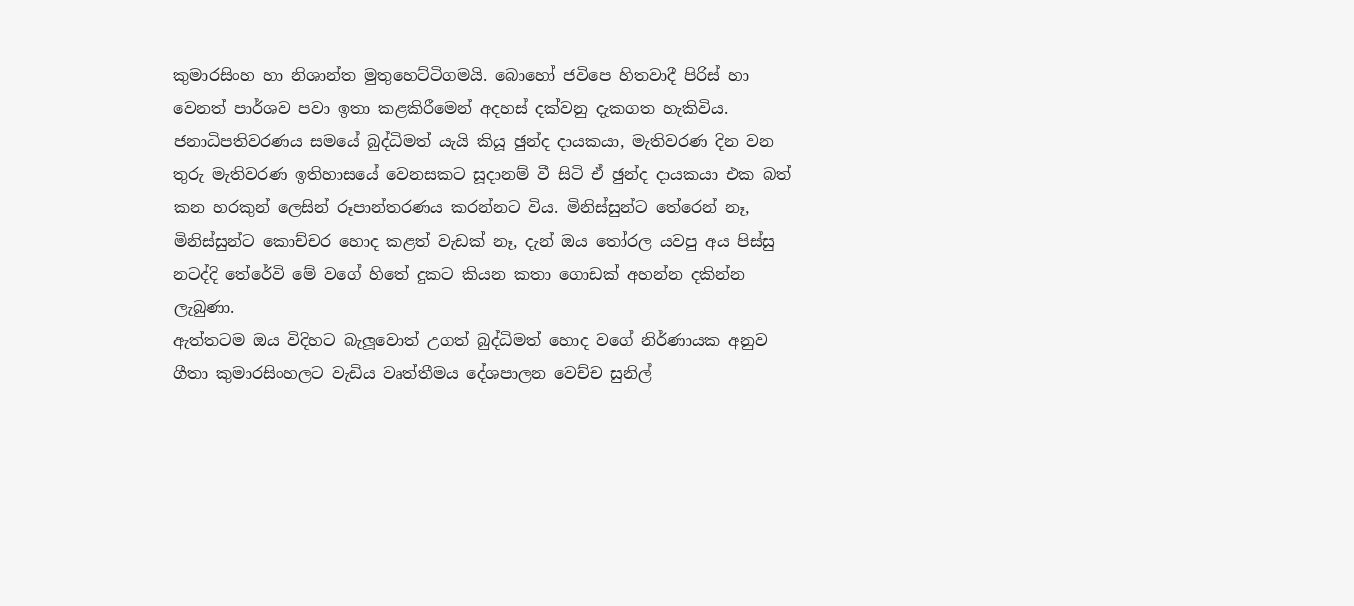කුමාරසිංහ හා නිශාන්ත මුතුහෙට්ටිගමයි. බොහෝ ජවිපෙ හිතවාදී පිරිස් හා වෙනත් පාර්ශව පවා ඉතා කළකිරීමෙන් අදහස් දක්වනු දැකගත හැකිවිය. ජනාධිපතිවරණය සමයේ බුද්ධිමත් යැයි කියූ ඡුන්ද දායකයා, මැතිවරණ දින වන තුරු මැතිවරණ ඉතිහාසයේ වෙනසකට සූදානම් වී සිටි ඒ ඡුන්ද දායකයා එක බත් කන හරකුන් ලෙසින් රූපාන්තරණය කරන්නට විය. මිනිස්සුන්ට තේරෙන් නෑ, මිනිස්සුන්ට කොච්චර හොද කළත් වැඩක් නෑ, දැන් ඔය තෝරල යවපු අය පිස්සු නටද්දි තේරේවි මේ වගේ හිතේ දුකට කියන කතා ගොඩක් අහන්න දකින්න ලැබුණා.
ඇත්තටම ඔය විදිහට බැලූවොත් උගත් බුද්ධිමත් හොද වගේ නිර්ණායක අනුව ගීතා කුමාරසිංහලට වැඩිය වෘත්තීමය දේශපාලන වෙච්ච සුනිල්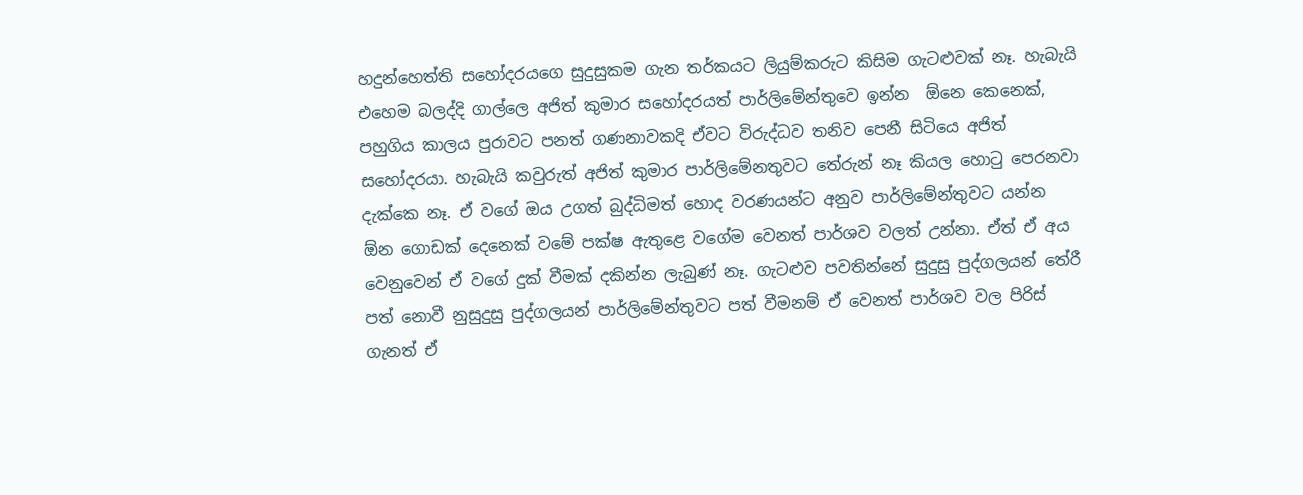හදුන්හෙත්ති සහෝදරයගෙ සුදුසුකම ගැන තර්කයට ලියුම්කරුට කිසිම ගැටළුවක් නෑ. හැබැයි එහෙම බලද්දි ගාල්ලෙ අජිත් කුමාර සහෝදරයත් පාර්ලිමේන්තුවෙ ඉන්න  ඕනෙ කෙනෙක්, පහුගිය කාලය පුරාවට පනත් ගණනාවකදි ඒවට විරුද්ධව තනිව පෙනී සිටියෙ අජිත් සහෝදරයා. හැබැයි කවුරුත් අජිත් කුමාර පාර්ලිමේනතුවට තේරුන් නෑ කියල හොටු පෙරනවා දැක්කෙ නෑ. ඒ වගේ ඔය උගත් බුද්ධිමත් හොද වරණයන්ට අනුව පාර්ලිමේන්තුවට යන්න  ඕන ගොඩක් දෙනෙක් වමේ පක්ෂ ඇතුළෙ වගේම වෙනත් පාර්ශව වලත් උන්නා. ඒත් ඒ අය වෙනුවෙන් ඒ වගේ දුක් වීමක් දකින්න ලැබුණ් නෑ. ගැටළුව පවතින්නේ සුදුසු පුද්ගලයන් තේරී පත් නොවී නුසුදුසු පුද්ගලයන් පාර්ලිමේන්තුවට පත් වීමනම් ඒ වෙනත් පාර්ශව වල පිරිස් ගැනත් ඒ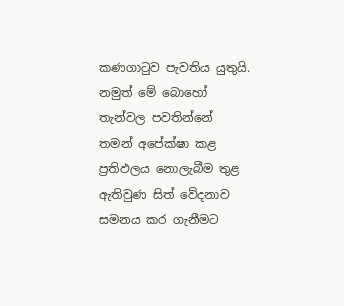කණගාටුව පැවතිය යුතුයි. නමුත් මේ බොහෝ තැන්වල පවතින්නේ තමන් අපේක්ෂා කළ ප්‍රතිඵලය නොලැබීම තුළ ඇතිවුණ සිත් වේදනාව සමනය කර ගැනීමට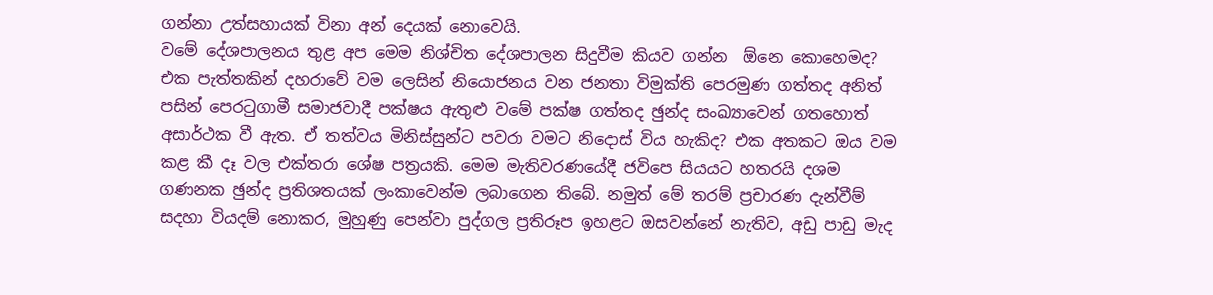ගන්නා උත්සහායක් විනා අන් දෙයක් නොවෙයි.
වමේ දේශපාලනය තුළ අප මෙම නිශ්චිත දේශපාලන සිදුවීම කියව ගන්න  ඕනෙ කොහෙමද? එක පැත්තකින් දහරාවේ වම ලෙසින් නියොජනය වන ජනතා විමුක්ති පෙරමුණ ගත්තද අනිත් පසින් පෙරටුගාමී සමාජවාදී පක්ෂය ඇතුළු වමේ පක්ෂ ගත්තද ඡුන්ද සංඛ්‍යාවෙන් ගතහොත් අසාර්ථක වී ඇත. ඒ තත්වය මිනිස්සුන්ට පවරා වමට නිදොස් විය හැකිද? එක අතකට ඔය වම කළ කී දෑ වල එක්තරා ශේෂ පත්‍රයකි. මෙම මැතිවරණයේදී ජවිපෙ සියයට හතරයි දශම ගණනක ඡුන්ද ප්‍රතිශතයක් ලංකාවෙන්ම ලබාගෙන තිබේ. නමුත් මේ තරම් ප්‍රචාරණ දැන්වීම් සදහා වියදම් නොකර, මුහුණු පෙන්වා පුද්ගල ප්‍රතිරූප ඉහළට ඔසවන්නේ නැතිව, අඩු පාඩු මැද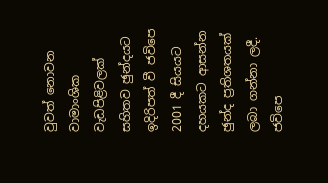වුවත් නොවන වාමාංශික වැඩපිළිවලක් සහිතව ඡුන්දයට ඉදිරිපත් වී ජවිපෙ 2001 දී සියයට දහයකට ආසන්න ඡුන්ද ප්‍රතිශතයක් ලබා ගන්නා ලදී. ජවිපෙ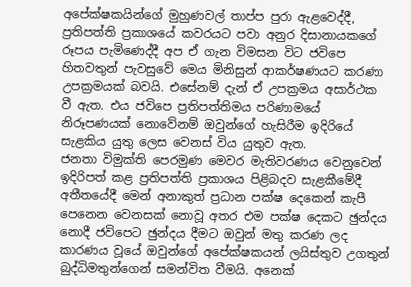අපේක්ෂකයින්ගේ මුහුණවල් තාප්ප පුරා ඇළවෙද්දී, ප්‍රතිපත්ති ප්‍රකාශයේ කවරයට පවා අනුර දිසානායකගේ රූපය පැමිණෙද්දී අප ඒ ගැන විමසන විට ජවිපෙ හිතවතුන් පැවසුවේ මෙය මිනිසුන් ආකර්ෂණයට කරණා උපක්‍රමයක් බවයි. එසේනම් දැන් ඒ උපක්‍රමය අසාර්ථක වී ඇත. එය ජවිපෙ ප්‍රතිපත්තිමය පරිණාමයේ නිරූපණයක් නොවේනම් ඔවුන්ගේ හැසිරීම ඉදිරියේ සැළකිය යුතු ලෙස වෙනස් විය යුතුව ඇත.
ජනතා විමුක්ති පෙරමුණ මෙවර මැතිවරණය වෙනුවෙන් ඉදිරිපත් කළ ප්‍රතිපත්ති ප්‍රකාශය පිළිබදව සැළකීමේදී අතීතයේදී මෙන් අනාකුත් ප්‍රධාන පක්ෂ දෙකෙන් කැපී පෙනෙන වෙනසක් නොවූ අතර එම පක්ෂ දෙකට ඡුන්දය නොදී ජවිපෙට ඡුන්දය දීමට ඔවුන් මතු කරණ ලද කාරණය වූයේ ඔවුන්ගේ අපේක්ෂකයන් ලයිස්තුව උගතුන් බුද්ධිමතුන්ගෙන් සමන්විත වීමයි. අනෙක්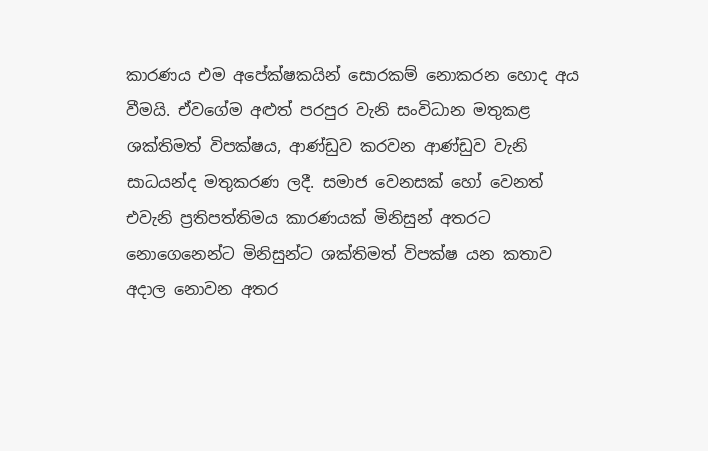කාරණය එම අපේක්ෂකයින් සොරකම් නොකරන හොද අය වීමයි. ඒවගේම අළුත් පරපුර වැනි සංවිධාන මතුකළ ශක්තිමත් විපක්ෂය, ආණ්ඩුව කරවන ආණ්ඩුව වැනි සාධයන්ද මතුකරණ ලදී. සමාජ වෙනසක් හෝ වෙනත් එවැනි ප්‍රතිපත්තිමය කාරණයක් මිනිසුන් අතරට නොගෙනෙන්ට මිනිසුන්ට ශක්තිමත් විපක්ෂ යන කතාව අදාල නොවන අතර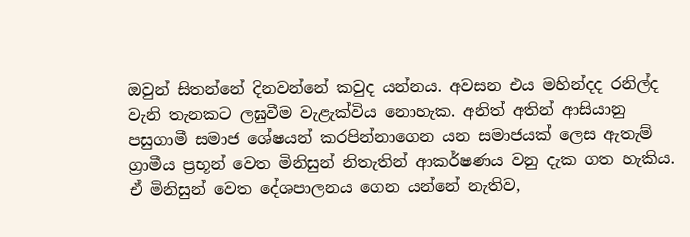ඔවුන් සිතන්නේ දිනවන්නේ කවුද යන්නය. අවසන එය මහින්දද රනිල්ද වැනි තැනකට ලඝුවීම වැළැක්විය නොහැක. අනිත් අතින් ආසියානු පසුගාමී සමාජ ශේෂයන් කරපින්නාගෙන යන සමාජයක් ලෙස ඇතැම් ග්‍රාමීය ප්‍රභූන් වෙත මිනිසුන් නිතැතින් ආකර්ෂණය වනු දැක ගත හැකිය. ඒ මිනිසුන් වෙත දේශපාලනය ගෙන යන්නේ නැතිව,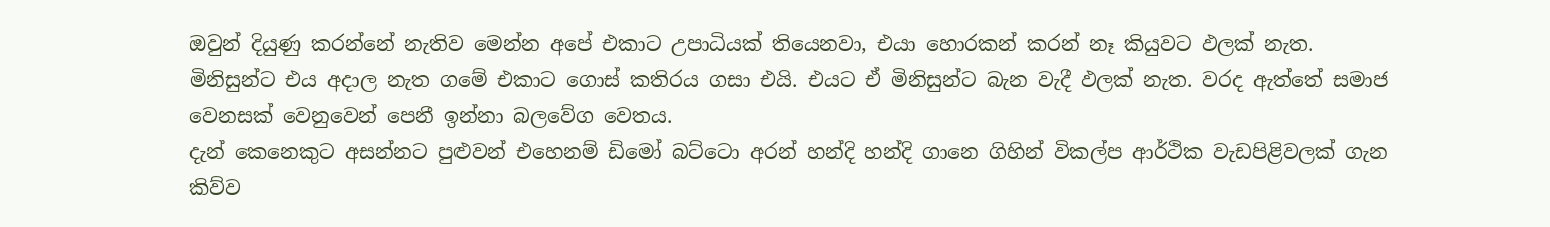ඔවුන් දියුණු කරන්නේ නැතිව මෙන්න අපේ එකාට උපාධියක් තියෙනවා, එයා හොරකන් කරන් නෑ කියුවට ඵලක් නැත. මිනිසුන්ට එය අදාල නැත ගමේ එකාට ගොස් කතිරය ගසා එයි. එයට ඒ මිනිසුන්ට බැන වැදී ඵලක් නැත. වරද ඇත්තේ සමාජ වෙනසක් වෙනුවෙන් පෙනී ඉන්නා බලවේග වෙතය.
දැන් කෙනෙකුට අසන්නට පුළුවන් එහෙනම් ඩිමෝ බට්ටො අරන් හන්දි හන්දි ගානෙ ගිහින් විකල්ප ආර්ථික වැඩපිළිවලක් ගැන කිව්ව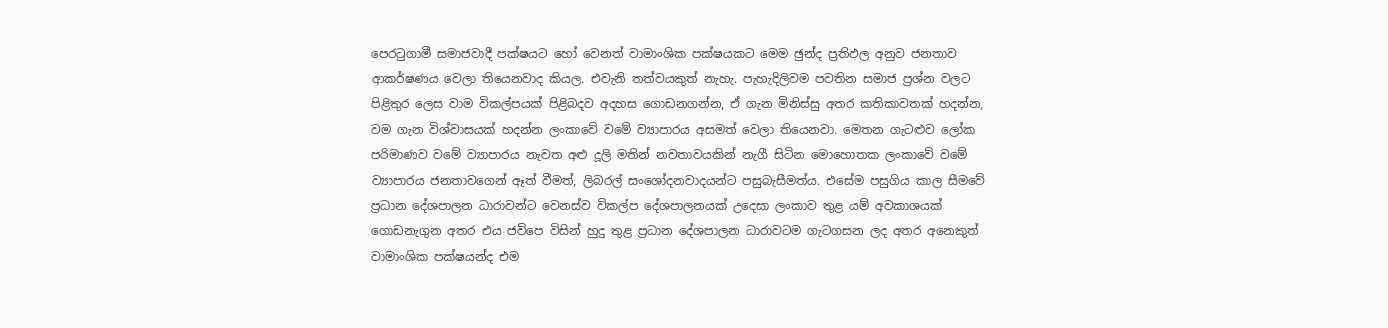පෙරටුගාමී සමාජවාදී පක්ෂයට හෝ වෙනත් වාමාංශික පක්ෂයකට මෙම ඡුන්ද ප්‍රතිඵල අනුව ජනතාව ආකර්ෂණය වෙලා තියෙනවාද කියල. එවැනි තත්වයකුත් නැහැ. පැහැදිලිවම පවතින සමාජ ප්‍රශ්න වලට පිළිතුර ලෙස වාම විකල්පයක් පිළිබදව අදහස ගොඩනගන්න, ඒ ගැන මිනිස්සු අතර කතිකාවතක් හදන්න, වම ගැන විශ්වාසයක් හදන්න ලංකාවේ වමේ ව්‍යාපාරය අසමත් වෙලා තියෙනවා. මෙතන ගැටළුව ලෝක පරිමාණව වමේ ව්‍යාපාරය නැවත අළු දූලි මතින් නවතාවයකින් නැගී සිටින මොහොතක ලංකාවේ වමේ ව්‍යාපාරය ජනතාවගෙන් ඈත් වීමත්, ලිබරල් සංශෝදනවාදයන්ට පසුබැසීමත්ය. එසේම පසුගිය කාල සීමවේ ප්‍රධාන දේශපාලන ධාරාවන්ට වෙනස්ව විකල්ප දේශපාලනයක් උදෙසා ලංකාව තුළ යම් අවකාශයක් ගොඩනැගුන අතර එය ජවිපෙ විසින් හුදු තුළ ප්‍රධාන දේශපාලන ධාරාවටම ගැටගසන ලද අතර අනෙකුත් වාමාංශික පක්ෂයන්ද එම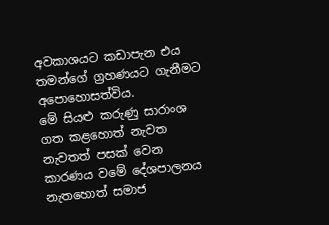අවකාශයට කඩාපැන එය තමන්ගේ ග්‍රහණයට ගැනීමට අපොහොසත්විය.
මේ සියළු කරුණු සාරාංශ ගත කළහොත් නැවත නැවතත් පසක් වෙන කාරණය වමේ දේශපාලනය නැතහොත් සමාජ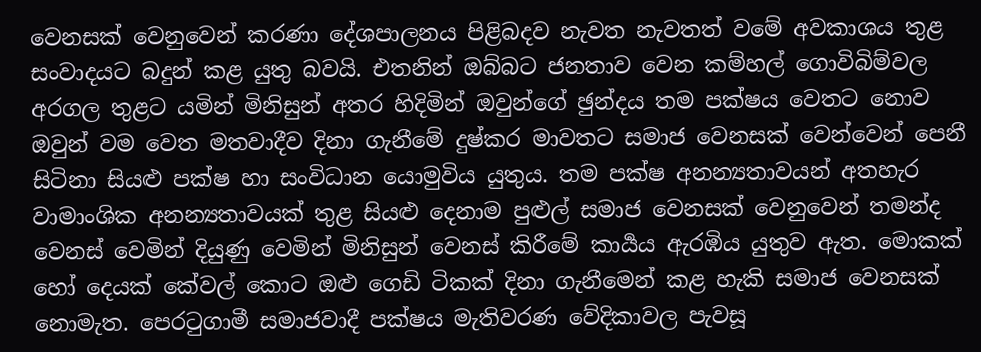වෙනසක් වෙනුවෙන් කරණා දේශපාලනය පිළිබදව නැවත නැවතත් වමේ අවකාශය තුළ සංවාදයට බදුන් කළ යුතු බවයි. එතනින් ඔබ්බට ජනතාව වෙන කම්හල් ගොවිබිම්වල අරගල තුළට යමින් මිනිසුන් අතර හිදිමින් ඔවුන්ගේ ඡුන්දය තම පක්ෂය වෙතට නොව ඔවුන් වම වෙත මතවාදීව දිනා ගැනීමේ දුෂ්කර මාවතට සමාජ වෙනසක් වෙන්වෙන් පෙනී සිටිනා සියළු පක්ෂ හා සංවිධාන යොමුවිය යුතුය. තම පක්ෂ අනන්‍යතාවයන් අතහැර වාමාංශික අනන්‍යතාවයක් තුළ සියළු දෙනාම පුළුල් සමාජ වෙනසක් වෙනුවෙන් තමන්ද වෙනස් වෙමින් දියුණු වෙමින් මිනිසුන් වෙනස් කිරීමේ කාර්‍යය ඇරඹිය යුතුව ඇත. මොකක් හෝ දෙයක් කේවල් කොට ඔළු ගෙඩි ටිකක් දිනා ගැනීමෙන් කළ හැකි සමාජ වෙනසක් නොමැත. පෙරටුගාමී සමාජවාදී පක්ෂය මැතිවරණ වේදිකාවල පැවසූ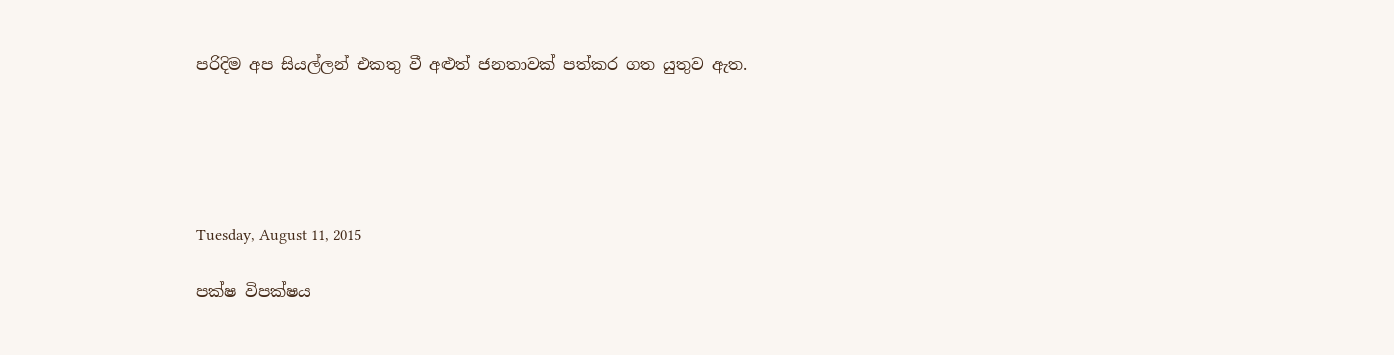පරිදිම අප සියල්ලන් එකතු වී අළුත් ජනතාවක් පත්කර ගත යුතුව ඇත.





Tuesday, August 11, 2015

පක්ෂ විපක්ෂය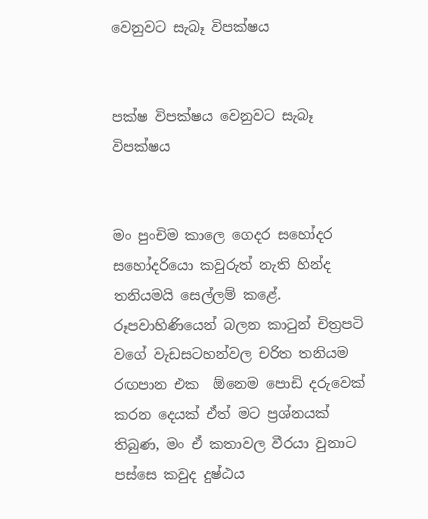වෙනුවට සැබෑ විපක්ෂය


පක්ෂ විපක්ෂය වෙනුවට සැබෑ විපක්ෂය


මං පුංචිම කාලෙ ගෙදර සහෝදර සහෝදරියො කවුරුත් නැති හින්ද තනියමයි සෙල්ලම් කළේ. රූපවාහිණියෙන් බලන කාටුන් චිත්‍රපටි වගේ වැඩසටහන්වල චරිත තනියම රඟපාන එක  ඕනෙම පොඩි දරුවෙක් කරන දෙයක් ඒත් මට ප්‍රශ්නයක් තිබුණ, මං ඒ කතාවල වීරයා වුනාට පස්සෙ කවුද දුෂ්ඨය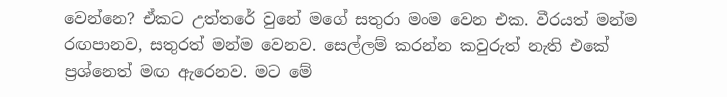වෙන්නෙ? ඒකට උත්තරේ වුනේ මගේ සතුරා මංම වෙන එක. වීරයත් මන්ම රඟපානව, සතුරත් මන්ම වෙනව. සෙල්ලම් කරන්න කවුරුත් නැති එකේ ප්‍රශ්නෙත් මඟ ඇරෙනව. මට මේ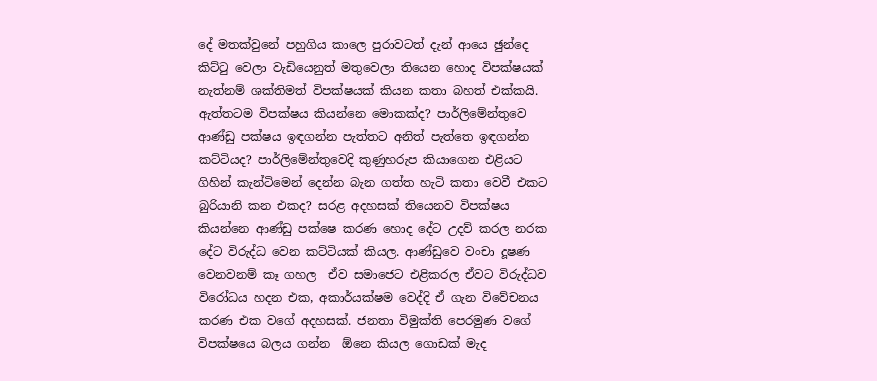දේ මතක්වුනේ පහුගිය කාලෙ පුරාවටත් දැන් ආයෙ ඡුන්දෙ කිට්ටු වෙලා වැඩියෙනුත් මතුවෙලා තියෙන හොද විපක්ෂයක් නැත්නම් ශක්තිමත් විපක්ෂයක් කියන කතා බහත් එක්කයි.
ඇත්තටම විපක්ෂය කියන්නෙ මොකක්ද? පාර්ලිමේන්තුවෙ ආණ්ඩු පක්ෂය ඉඳගන්න පැත්තට අනිත් පැත්තෙ ඉඳගන්න කට්ටියද? පාර්ලිමේන්තුවෙදි කුණුහරුප කියාගෙන එළියට ගිහින් කැන්ටිමෙන් දෙන්න බැන ගත්ත හැටි කතා වෙවී එකට බුරියානි කන එකද? සරළ අදහසක් තියෙනව විපක්ෂය කියන්නෙ ආණ්ඩු පක්ෂෙ කරණ හොද දේට උදව් කරල නරක දේට විරුද්ධ වෙන කට්ටියක් කියල. ආණ්ඩුවෙ වංචා දූෂණ වෙනවනම් කෑ ගහල  ඒව සමාජෙට එළිකරල ඒවට විරුද්ධව විරෝධය හදන එක, අකාර්යක්ෂම වෙද්දි ඒ ගැන විවේචනය කරණ එක වගේ අදහසක්. ජනතා විමුක්ති පෙරමුණ වගේ විපක්ෂයෙ බලය ගන්න  ඕනෙ කියල ගොඩක් මැද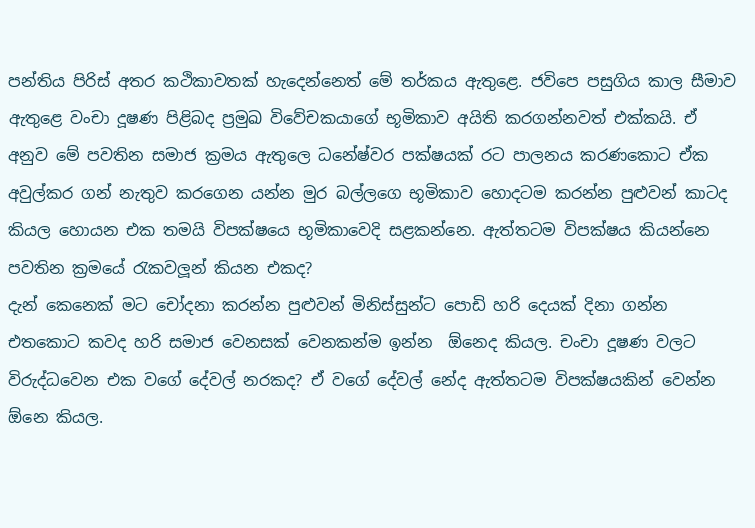පන්තිය පිරිස් අතර කථිකාවතක් හැදෙන්නෙත් මේ තර්කය ඇතුළෙ. ජවිපෙ පසුගිය කාල සීමාව ඇතුළෙ වංචා දූෂණ පිළිබද ප්‍රමුඛ විවේචකයාගේ භූමිකාව අයිති කරගන්නවත් එක්කයි. ඒ අනුව මේ පවතින සමාජ ක්‍රමය ඇතුලෙ ධනේෂ්වර පක්ෂයක් රට පාලනය කරණකොට ඒක අවුල්කර ගන් නැතුව කරගෙන යන්න මුර බල්ලගෙ භූමිකාව හොදටම කරන්න පුළුවන් කාටද කියල හොයන එක තමයි විපක්ෂයෙ භූමිකාවෙදි සළකන්නෙ. ඇත්තටම විපක්ෂය කියන්නෙ පවතින ක්‍රමයේ රැකවලූන් කියන එකද?
දැන් කෙනෙක් මට චෝදනා කරන්න පුළුවන් මිනිස්සුන්ට පොඩි හරි දෙයක් දිනා ගන්න එතකොට කවද හරි සමාජ වෙනසක් වෙනකන්ම ඉන්න  ඕනෙද කියල. චංචා දූෂණ වලට විරුද්ධවෙන එක වගේ දේවල් නරකද? ඒ වගේ දේවල් නේද ඇත්තටම විපක්ෂයකින් වෙන්න  ඕනෙ කියල.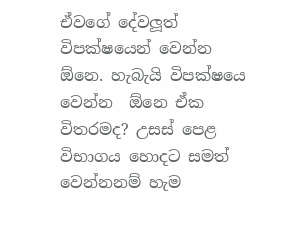ඒවගේ දේවලූත් විපක්ෂයෙන් වෙන්න  ඕනෙ. හැබැයි විපක්ෂයෙ වෙන්න  ඕනෙ ඒක විතරමද? උසස් පෙළ විභාගය හොදට සමත් වෙන්නනම් හැම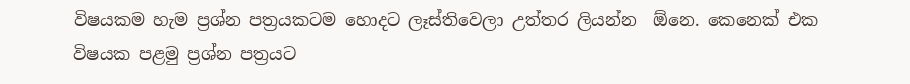විෂයකම හැම ප්‍රශ්න පත්‍රයකටම හොදට ලෑස්තිවෙලා උත්තර ලියන්න  ඕනෙ. කෙනෙක් එක විෂයක පළමු ප්‍රශ්න පත්‍රයට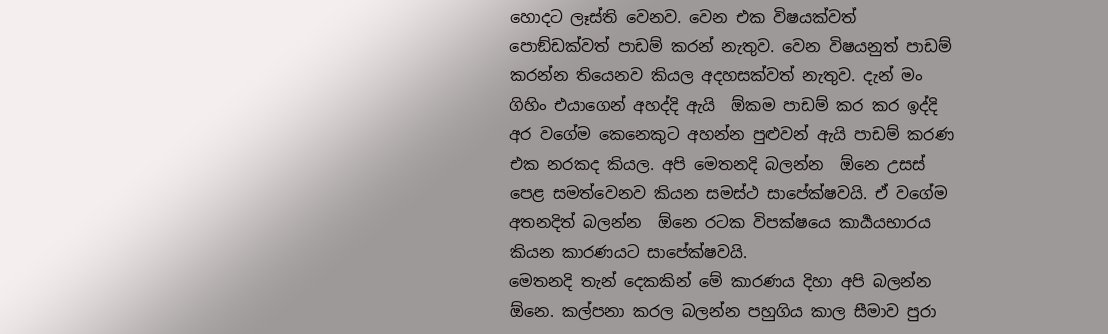හොදට ලෑස්ති වෙනව. වෙන එක විෂයක්වත් පොඞ්ඩක්වත් පාඩම් කරන් නැතුව. වෙන විෂයනුත් පාඩම් කරන්න තියෙනව කියල අදහසක්වත් නැතුව. දැන් මං ගිහිං එයාගෙන් අහද්දි ඇයි  ඕකම පාඩම් කර කර ඉද්දි අර වගේම කෙනෙකුට අහන්න පුළුවන් ඇයි පාඩම් කරණ එක නරකද කියල. අපි මෙතනදි බලන්න  ඕනෙ උසස් පෙළ සමත්වෙනව කියන සමස්ථ සාපේක්ෂවයි. ඒ වගේම අතනදිත් බලන්න  ඕනෙ රටක විපක්ෂයෙ කාර්‍යයභාරය කියන කාරණයට සාපේක්ෂවයි.
මෙතනදි තැන් දෙකකින් මේ කාරණය දිහා අපි බලන්න  ඕනෙ. කල්පනා කරල බලන්න පහුගිය කාල සීමාව පුරා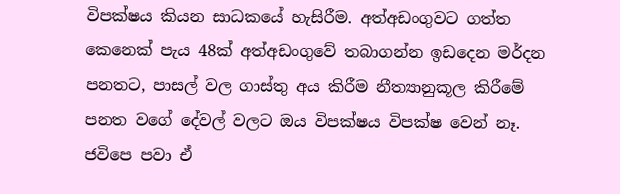විපක්ෂය කියන සාධකයේ හැසිරීම. අත්අඩංගුවට ගත්ත කෙනෙක් පැය 48ක් අත්අඩංගුවේ තබාගන්න ඉඩදෙන මර්දන පනතට, පාසල් වල ගාස්තු අය කිරීම නීත්‍යානුකූල කිරීමේ පනත වගේ දේවල් වලට ඔය විපක්ෂය විපක්ෂ වෙන් නෑ. ජවිපෙ පවා ඒ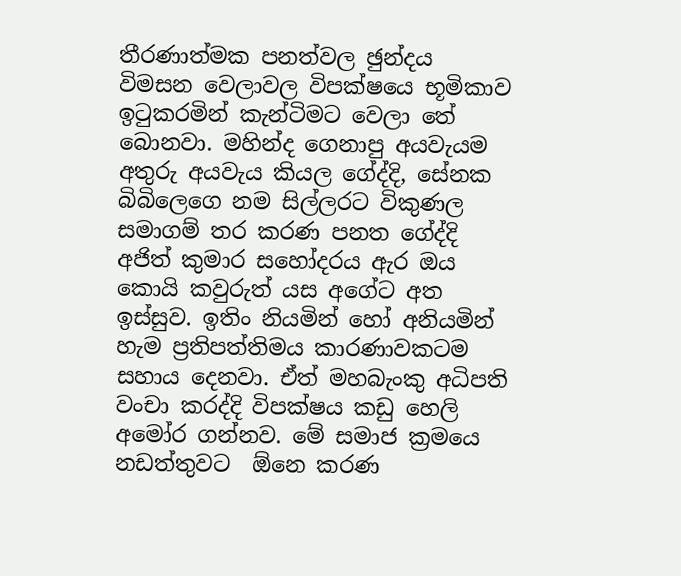තීරණාත්මක පනත්වල ඡුන්දය විමසන වෙලාවල විපක්ෂයෙ භූමිකාව ඉටුකරමින් කැන්ටිමට වෙලා තේ බොනවා. මහින්ද ගෙනාපු අයවැයම අතුරු අයවැය කියල ගේද්දි, සේනක බිබිලෙගෙ නම සිල්ලරට විකුණල සමාගම් තර කරණ පනත ගේද්දි අජිත් කුමාර සහෝදරය ඇර ඔය කොයි කවුරුත් යස අගේට අත ඉස්සුව. ඉතිං නියමින් හෝ අනියමින් හැම ප්‍රතිපත්තිමය කාරණාවකටම සහාය දෙනවා. ඒත් මහබැංකු අධිපති වංචා කරද්දි විපක්ෂය කඩු හෙලි අමෝර ගන්නව. මේ සමාජ ක්‍රමයෙ නඩත්තුවට  ඕනෙ කරණ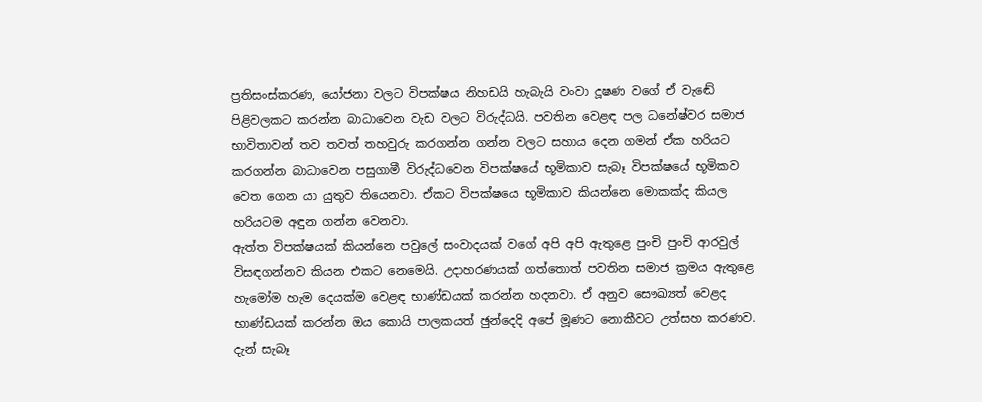ප්‍රතිසංස්කරණ, යෝජනා වලට විපක්ෂය නිහඩයි හැබැයි වංවා දූෂණ වගේ ඒ වැඬේ පිළිවලකට කරන්න බාධාවෙන වැඩ වලට විරුද්ධයි. පවතින වෙළඳ පල ධනේෂ්වර සමාජ භාවිතාවන් තව තවත් තහවුරු කරගන්න ගන්න වලට සහාය දෙන ගමන් ඒක හරියට කරගන්න බාධාවෙන පසුගාමී විරුද්ධවෙන විපක්ෂයේ භූමිකාව සැබෑ විපක්ෂයේ භූමිකව වෙත ගෙන යා යුතුව තියෙනවා. ඒකට විපක්ෂයෙ භූමිකාව කියන්නෙ මොකක්ද කියල හරියටම අඳුන ගන්න වෙනවා.
ඇත්ත විපක්ෂයක් කියන්නෙ පවුලේ සංවාදයක් වගේ අපි අපි ඇතුළෙ පුංචි පුංචි ආරවුල් විසඳගන්නව කියන එකට නෙමෙයි. උදාහරණයක් ගත්තොත් පවතින සමාජ ක්‍රමය ඇතුළෙ හැමෝම හැම දෙයක්ම වෙළඳ භාණ්ඩයක් කරන්න හදනවා. ඒ අනුව සෞඛ්‍යත් වෙළද භාණ්ඩයක් කරන්න ඔය කොයි පාලකයත් ඡුන්දෙදි අපේ මූණට නොකීවට උත්සහ කරණව. දැන් සැබෑ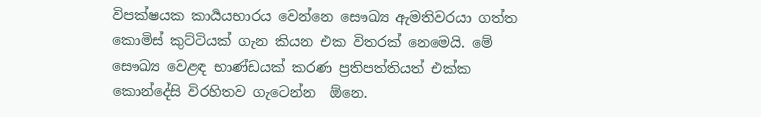විපක්ෂයක කාර්‍යයභාරය වෙන්නෙ සෞඛ්‍ය ඇමතිවරයා ගත්ත කොමිස් කුට්ටියක් ගැන කියන එක විතරක් නෙමෙයි. මේ සෞඛ්‍ය වෙළඳ භාණ්ඩයක් කරණ ප්‍රතිපත්තියත් එක්ක කොන්දේසි විරහිතව ගැටෙන්න  ඕනෙ.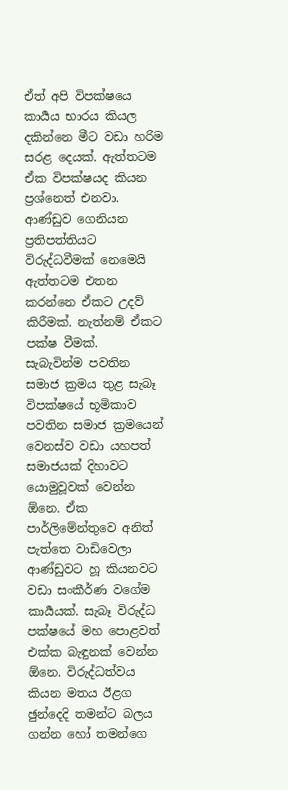ඒත් අපි විපක්ෂයෙ කාර්‍යය භාරය කියල දකින්නෙ මීට වඩා හරිම සරළ දෙයක්. ඇත්තටම ඒක විපක්ෂයද කියන ප්‍රශ්නෙත් එනවා. ආණ්ඩුව ගෙනියන ප්‍රතිපත්තියට විරුද්ධවීමක් නෙමෙයි ඇත්තටම එතන කරන්නෙ ඒකට උදව් කිරීමක්. නැත්නම් ඒකට පක්ෂ වීමක්.
සැබැවින්ම පවතින සමාජ ක්‍රමය තුළ සැබෑ විපක්ෂයේ භූමිකාව පවතින සමාජ ක්‍රමයෙන් වෙනස්ව වඩා යහපත් සමාජයක් දිහාවට යොමුවූවක් වෙන්න  ඕනෙ. ඒක පාර්ලිමේන්තුවෙ අනිත් පැත්තෙ වාඩිවෙලා ආණ්ඩුවට හූ කියනවට වඩා සංකීර්ණ වගේම කාර්‍යයක්. සැබෑ විරුද්ධ පක්ෂයේ මහ පොළවත් එක්ක බැඳුනක් වෙන්න  ඕනෙ. විරුද්ධත්වය කියන මතය ඊළග ඡුන්දෙදි තමන්ට බලය ගන්න හෝ තමන්ගෙ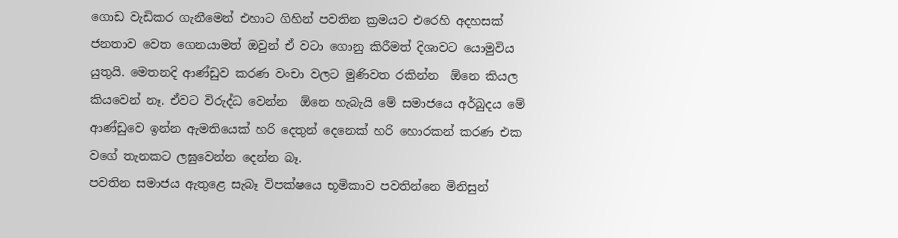ගොඩ වැඩිකර ගැනීමෙන් එහාට ගිහින් පවතින ක්‍රමයට එරෙහි අදහසක් ජනතාව වෙත ගෙනයාමත් ඔවුන් ඒ වටා ගොනු කිරීමත් දිශාවට යොමුවිය යුතුයි. මෙතනදි ආණ්ඩුව කරණ වංචා වලට මුණිවත රකින්න  ඕනෙ කියල කියවෙන් නෑ. ඒවට විරුද්ධ වෙන්න  ඕනෙ හැබැයි මේ සමාජයෙ අර්බුදය මේ ආණ්ඩුවෙ ඉන්න ඇමතියෙක් හරි දෙතුන් දෙනෙක් හරි හොරකන් කරණ එක වගේ තැනකට ලඝුවෙන්න දෙන්න බෑ.
පවතින සමාජය ඇතුළෙ සැබෑ විපක්ෂයෙ භූමිකාව පවතින්නෙ මිනිසුන්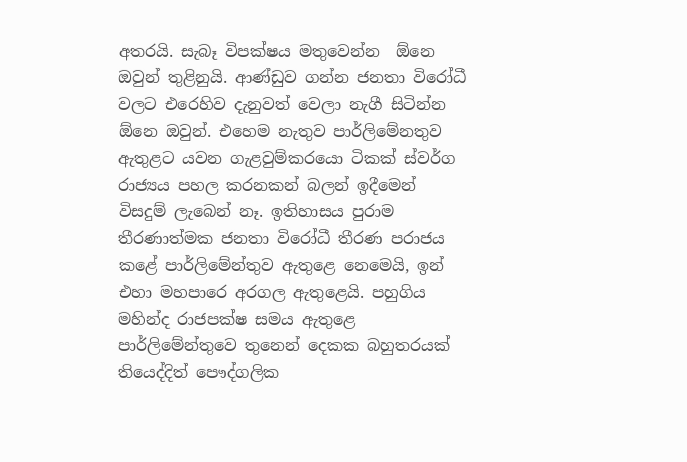අතරයි. සැබෑ විපක්ෂය මතුවෙන්න  ඕනෙ ඔවුන් තුළිනුයි. ආණ්ඩුව ගන්න ජනතා විරෝධී වලට එරෙහිව දැනුවත් වෙලා නැගී සිටින්න  ඕනෙ ඔවුන්. එහෙම නැතුව පාර්ලිමේනතුව ඇතුළට යවන ගැළවුම්කරයො ටිකක් ස්වර්ග රාජ්‍යය පහල කරනකන් බලන් ඉදීමෙන් විසදුම් ලැබෙන් නෑ. ඉතිහාසය පුරාම තීරණාත්මක ජනතා විරෝධී තීරණ පරාජය කළේ පාර්ලිමේන්තුව ඇතුළෙ නෙමෙයි, ඉන් එහා මහපාරෙ අරගල ඇතුළෙයි. පහුගිය මහින්ද රාජපක්ෂ සමය ඇතුළෙ පාර්ලිමේන්තුවෙ තුනෙන් දෙකක බහුතරයක් තියෙද්දිත් පෞද්ගලික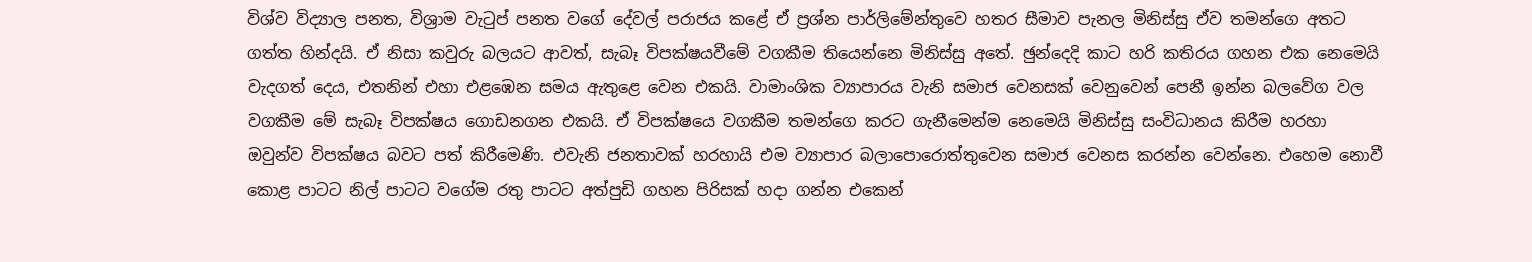විශ්ව විද්‍යාල පනත, විශ්‍රාම වැටුප් පනත වගේ දේවල් පරාජය කළේ ඒ ප්‍රශ්න පාර්ලිමේන්තුවෙ හතර සීමාව පැනල මිනිස්සු ඒව තමන්ගෙ අතට ගත්ත හින්දයි. ඒ නිසා කවුරු බලයට ආවත්, සැබෑ විපක්ෂයවීමේ වගකීම තියෙන්නෙ මිනිස්සු අතේ. ඡුන්දෙදි කාට හරි කතිරය ගහන එක නෙමෙයි වැදගත් දෙය, එතනින් එහා එළඹෙන සමය ඇතුළෙ වෙන එකයි. වාමාංශික ව්‍යාපාරය වැනි සමාජ වෙනසක් වෙනුවෙන් පෙනී ඉන්න බලවේග වල වගකීම මේ සැබෑ විපක්ෂය ගොඩනගන එකයි. ඒ විපක්ෂයෙ වගකීම තමන්ගෙ කරට ගැනීමෙන්ම නෙමෙයි මිනිස්සු සංවිධානය කිරීම හරහා ඔවුන්ව විපක්ෂය බවට පත් කිරීමෙණි. එවැනි ජනතාවක් හරහායි එම ව්‍යාපාර බලාපොරොත්තුවෙන සමාජ වෙනස කරන්න වෙන්නෙ. එහෙම නොවී කොළ පාටට නිල් පාටට වගේම රතු පාටට අත්පුඩි ගහන පිරිසක් හදා ගන්න එකෙන්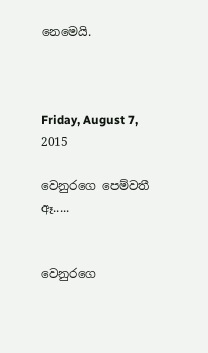නෙමෙයි.



Friday, August 7, 2015

වෙනුරගෙ පෙම්වතී ඈ.....


වෙනුරගෙ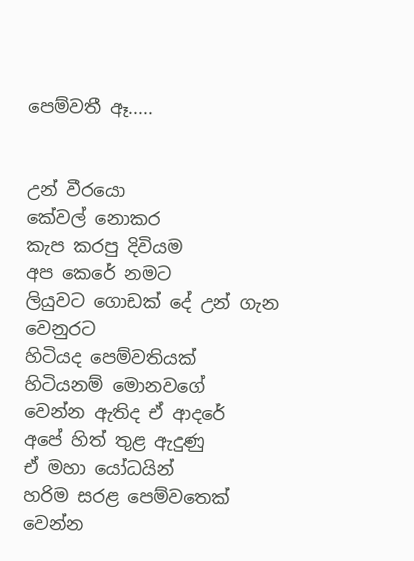පෙම්වතී ඈ.....


උන් වීරයො
කේවල් නොකර
කැප කරපු දිවියම
අප කෙරේ නමට
ලියුවට ගොඩක් දේ උන් ගැන
වෙනුරට
හිටියද පෙම්වතියක්
හිටියනම් මොනවගේ
වෙන්න ඇතිද ඒ ආදරේ
අපේ හිත් තුළ ඇදුණු
ඒ මහා යෝධයින්
හරිම සරළ පෙම්වතෙක්
වෙන්න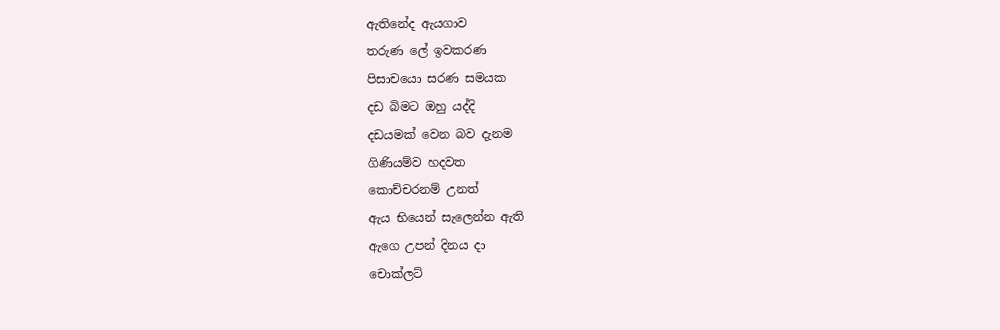ඇතිනේද ඇයගාව
තරුණ ලේ ඉවකරණ
පිසාචයො සරණ සමයක
දඩ බිමට ඔහු යද්දි
දඩයමක් වෙන බව දැනම
ගිණියම්ව හදවත
කොච්චරනම් උනත්
ඇය භියෙන් සැලෙන්න ඇති
ඇගෙ උපන් දිනය දා
චොක්ලට්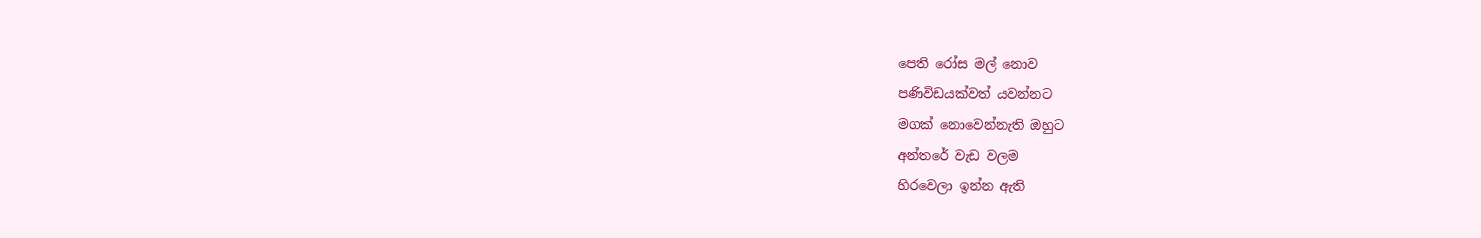පෙති රෝස මල් නොව
පණිවිඩයක්වත් යවන්නට
මගක් නොවෙන්නැති ඔහුට
අන්තරේ වැඩ වලම
හිරවෙලා ඉන්න ඇති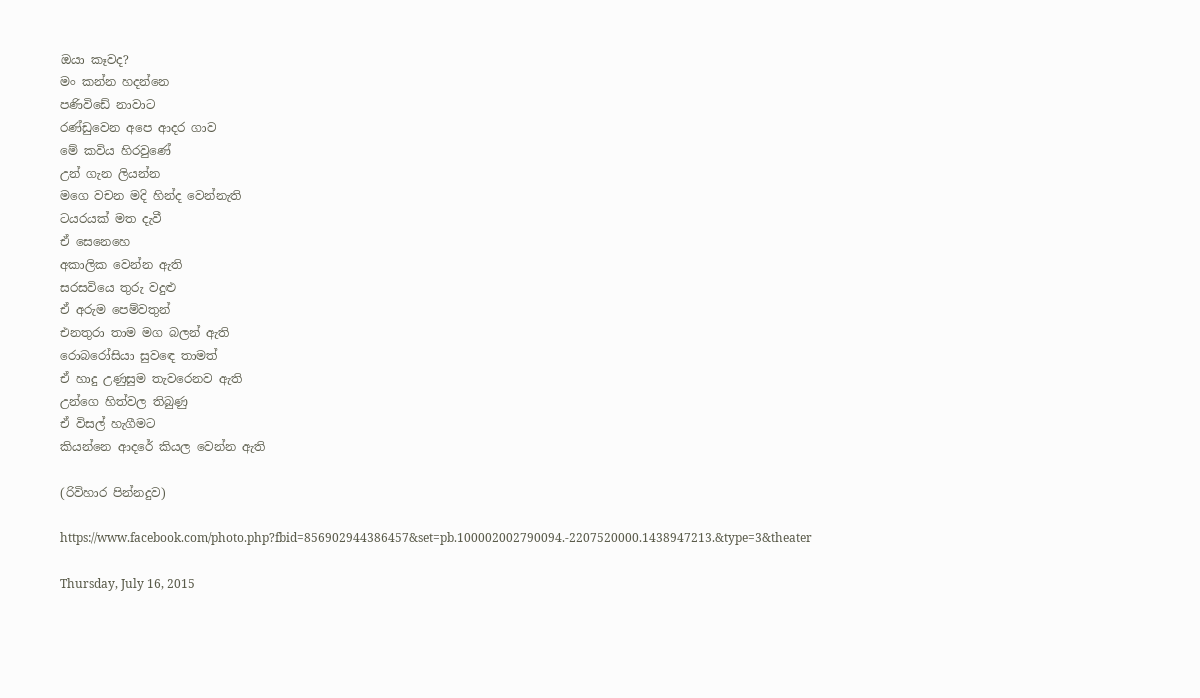ඔයා කෑවද?
මං කන්න හදන්නෙ
පණිවිඩේ නාවාට
රණ්ඩුවෙන අපෙ ආදර ගාව
මේ කවිය හිරවුණේ
උන් ගැන ලියන්න
මගෙ වචන මදි හින්ද වෙන්නැති
ටයරයක් මත දැවී
ඒ සෙනෙහෙ
අකාලික වෙන්න ඇති
සරසවියෙ තුරු වදුළු
ඒ අරුම පෙම්වතුන්
එනතුරා තාම මග බලන් ඇති
රොබරෝසියා සුවඳෙ තාමත්
ඒ හාදු උණුසුම තැවරෙනව ඇති
උන්ගෙ හිත්වල තිබුණු
ඒ විසල් හැගීමට
කියන්නෙ ආදරේ කියල වෙන්න ඇති

(රිවිහාර පින්නදුව)

https://www.facebook.com/photo.php?fbid=856902944386457&set=pb.100002002790094.-2207520000.1438947213.&type=3&theater

Thursday, July 16, 2015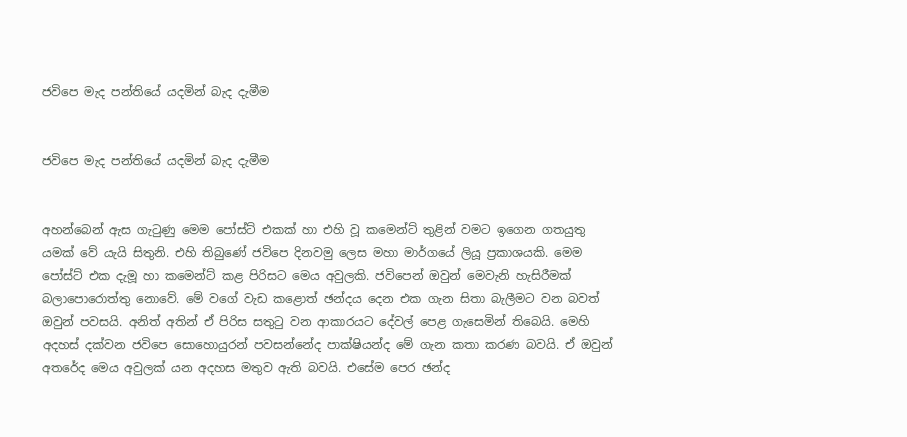ජවිපෙ මැද පන්තියේ යදමින් බැද දැමීම


ජවිපෙ මැද පන්තියේ යදමින් බැද දැමීම


අහන්බෙන් ඇස ගැටුණු මෙම පෝස්ට් එකක් හා එහි වූ කමෙන්ට් තුළින් වමට ඉගෙන ගතයුතු යමක් වේ යැයි සිතුනි. එහි තිබුණේ ජවිපෙ දිනවමු ලෙස මහා මාර්ගයේ ලියූ ප්‍රකාශයකි. මෙම පෝස්ට් එක දැමූ හා කමෙන්ට් කළ පිරිසට මෙය අවුලකි. ජවිපෙන් ඔවුන් මෙවැනි හැසිරීමක් බලාපොරොත්තු නොවේ. මේ වගේ වැඩ කළොත් ඡන්දය දෙන එක ගැන සිතා බැලීමට වන බවත් ඔවුන් පවසයි. අනිත් අතින් ඒ පිරිස සතුටු වන ආකාරයට දේවල් පෙළ ගැසෙමින් තිබෙයි. මෙහි අදහස් දක්වන ජවිපෙ සොහොයුරන් පවසන්නේද පාක්ෂියන්ද මේ ගැන කතා කරණ බවයි. ඒ ඔවුන් අතරේද මෙය අවුලක් යන අදහස මතුව ඇති බවයි. එසේම පෙර ඡන්ද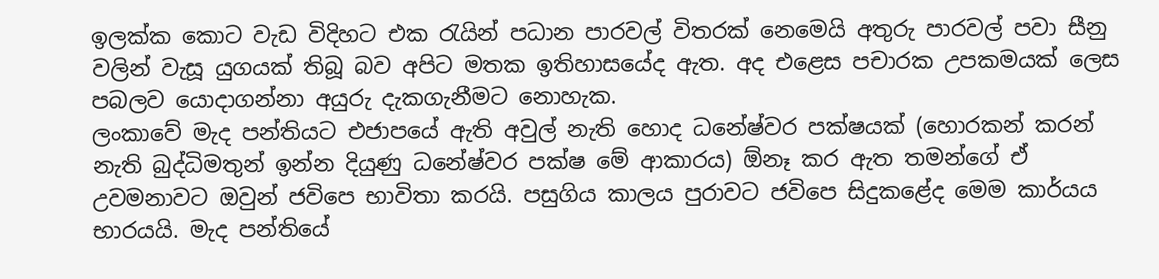ඉලක්ක කොට වැඩ විදිහට එක රැයින් පධාන පාරවල් විතරක් නෙමෙයි අතුරු පාරවල් පවා සීනු වලින් වැසූ යුගයක් තිබූ බව අපිට මතක ඉතිහාසයේද ඇත. අද එළෙස පචාරක උපකමයක් ලෙස පබලව යොදාගන්නා අයුරු දැකගැනීමට නොහැක.
ලංකාවේ මැද පන්තියට එජාපයේ ඇති අවුල් නැති හොද ධනේෂ්වර පක්ෂයක් (හොරකන් කරන් නැති බුද්ධිමතුන් ඉන්න දියුණු ධනේෂ්වර පක්ෂ මේ ආකාරය) ඕනෑ කර ඇත තමන්ගේ ඒ උවමනාවට ඔවුන් ජවිපෙ භාවිතා කරයි. පසුගිය කාලය පුරාවට ජවිපෙ සිදුකළේද මෙම කාර්යය භාරයයි. මැද පන්තියේ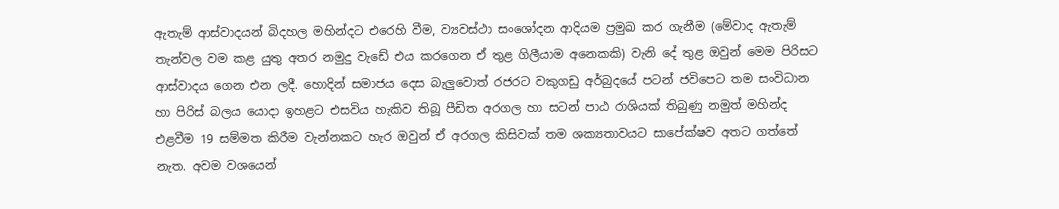ඇතැම් ආස්වාදයන් බිදහල මහින්දට එරෙහි වීම, ව්‍යවස්ථා සංශෝදන ආදියම ප්‍රමුඛ කර ගැනීම (මේවාද ඇතැම් තැන්වල වම කළ යුතු අතර නමුදු වැඩේ එය කරගෙන ඒ තුළ ගිලීයාම අනෙකකි) වැනි දේ තුළ ඔවුන් මෙම පිරිසට ආස්වාදය ගෙන එන ලදී. හොදින් සමාජය දෙස බැලුවොත් රජරට වකුගඩු අර්බුදයේ පටන් ජවිපෙට තම සංවිධාන හා පිරිස් බලය යොදා ඉහළට එසවිය හැකිව තිබූ පීඩිත අරගල හා සටන් පාඨ රාශියක් තිබුණු නමුත් මහින්ද එළවීම 19 සම්මත කිරීම වැන්නකට හැර ඔවුන් ඒ අරගල කිසිවක් තම ශක්‍යතාවයට සාපේක්ෂව අතට ගත්තේ නැත. අවම වශයෙන්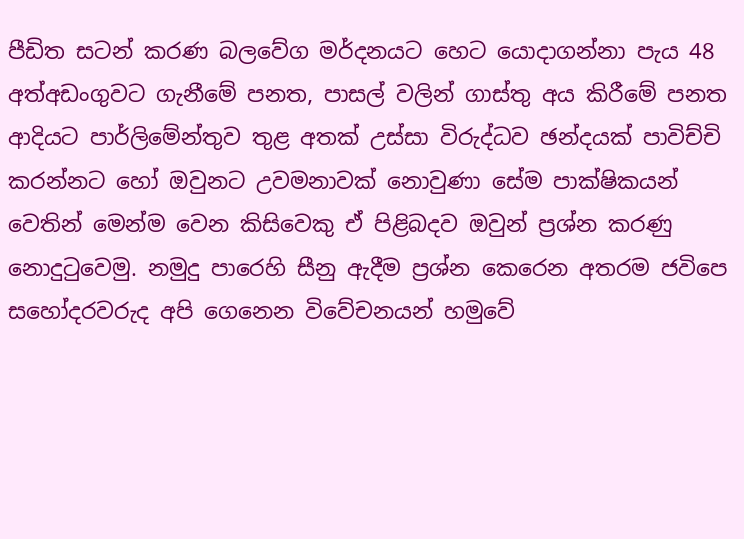පීඩිත සටන් කරණ බලවේග මර්දනයට හෙට යොදාගන්නා පැය 48 අත්අඩංගුවට ගැනීමේ පනත, පාසල් වලින් ගාස්තු අය කිරීමේ පනත ආදියට පාර්ලිමේන්තුව තුළ අතක් උස්සා විරුද්ධව ඡන්දයක් පාවිච්චි කරන්නට හෝ ඔවුනට උවමනාවක් නොවුණා සේම පාක්ෂිකයන් වෙතින් මෙන්ම වෙන කිසිවෙකු ඒ පිළිබදව ඔවුන් ප්‍රශ්න කරණු නොදුටුවෙමු. නමුදු පාරෙහි සීනු ඇදීම ප්‍රශ්න කෙරෙන අතරම ජවිපෙ සහෝදරවරුද අපි ගෙනෙන විවේචනයන් හමුවේ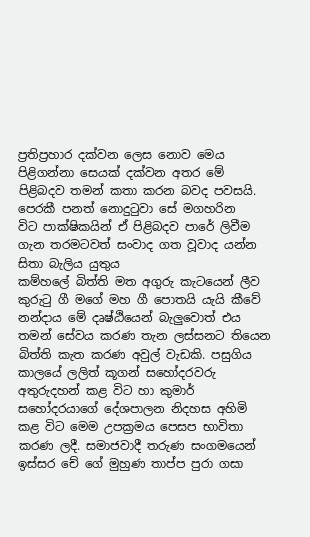ප්‍රතිප්‍රහාර දක්වන ලෙස නොව මෙය පිළිගන්නා සෙයක් දක්වන අතර මේ පිළිබදව තමන් කතා කරන බවද පවසයි. පෙරකී පනත් නොදුටුවා සේ මගහරින විට ‍පාක්ෂිකයින් ඒ පිළිබදව පාරේ ලිවීම ගැන තරමටවත් සංවාද ගත වූවාද යන්න සිතා බැලිය යුතුය
කම්හලේ බිත්ති මත අගුරු කැටයෙන් ලීව කුරුටු ගී මගේ මහ ගී පොතයි යැයි කීවේ නන්දාය මේ දෘෂ්ඨියෙන් බැලුවොත් එය තමන් සේවය කරණ තැන ලස්සනට තියෙන බිත්ති කැත කරණ අවුල් වැඩකි. පසුගිය කාලයේ ලලිත් කූගන් සහෝදරවරු අතුරුදහන් කළ විට හා කුමාර් සහෝදරයාගේ දේශපාලන නිදහස අහිමි කළ විට මෙම උපක්‍රමය පෙසප භාවිතා කරණ ලදී. සමාජවාදී තරුණ සංගමයෙන් ඉස්සර චේ ගේ මුහුණ තාප්ප පුරා ගසා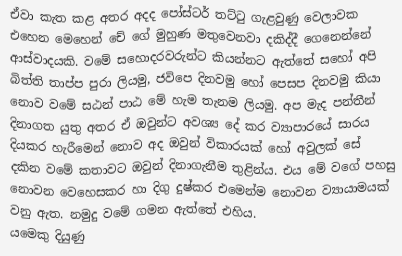ඒවා කැත කළ අතර අදද පෝස්ටර් තට්ටු ගැළවුණු වෙලාවක එහෙන මෙහෙන් චේ ගේ මුහුණ මතුවෙනවා දකිද්දී ගෙනෙන්නේ ආස්වාදයකි. වමේ සහොදරවරුන්ට කියන්නට ඇත්තේ සහෝ අපි බිත්ති තාප්ප පුරා ලියමු, ජවිපෙ දිනවමු හෝ පෙසප දිනවමු කියා නොව වමේ සඨන් පාඨ මේ හැම තැනම ලියමු. අප මැද පන්තීන් දිනාගත යුතු අතර ඒ ඔවුන්ට අවශ්‍ය දේ කර ව්‍යාපාරයේ සාරය දියකර හැරීමෙන් නොව අද ඔවුන් විකාරයක් හෝ අවුලක් සේ දකින ‍වමේ කතාවට ඔවුන් දිනාගැනීම තුළින්ය. එය ‍මේ වගේ පහසු නොවන වෙහෙසකර හා දිගු දුෂ්කර එමෙන්ම නොවන ව්‍යායාමයක් වනු ඇත. නමුදු වමේ ගමන ඇත්තේ එහිය.
යමෙකු දියුණු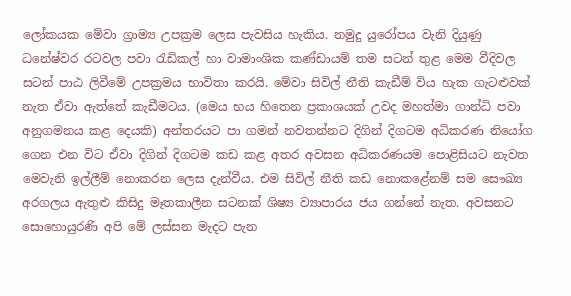ලෝකයක මේවා ග්‍රාම්‍ය උපක්‍රම ලෙස පැවසිය හැකිය. නමුදු යුරෝපය වැනි දියුණු ධනේෂ්වර රටවල පවා රැඩිකල් හා වාමාංශික කණ්ඩායම් තම සටන් තුළ මෙම වීදිවල සටන් පාඨ ලිවීමේ උපක්‍රමය භාවිතා කරයි. මේවා සිවිල් නීති කැඩීම් විය හැක ගැටළුවක් නැත ඒවා ඇත්තේ කැඩීමටය. (මෙය භය හිතෙන ප්‍රකාශයක් උවද මහත්මා ගාන්ධි පවා අනුගමනය කළ දෙයකි) අන්තරයට පා ගමන් නවතන්නට දිගින් දිගටම අධිකරණ නියෝග ගෙන එන විට ඒවා දිගින් දිගටම කඩ කළ අතර අවසන අධිකරණයම පොළිසියට නැවත මෙවැනි ඉල්ලීම් නොකරන ලෙස දැන්වීය. එම සිවිල් නීති කඩ නොකළේනම් සම සෞඛ්‍ය අරගලය ඇතුළු කිසිදු මෑතකාලීන සටනක් ශිෂ්‍ය ව්‍යාපාරය ජය ගන්නේ නැත. අවසනට සොහොයුරණි අපි මේ ලස්සන මැදට පැන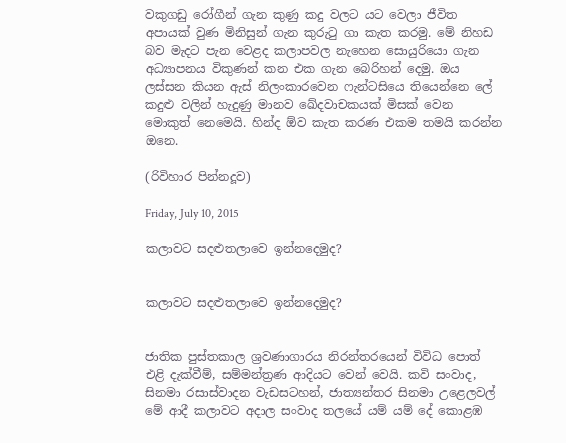වකුගඩු රෝගීන් ගැන කුණු කදු වලට යට වෙලා ජීවිත අපායක් වුණ මිනිසුන් ගැන කුරුටු ගා කැත කරමු. මේ නිහඩ බව මැදට පැන වෙළද කලාපවල නැහෙන සොයුරියො ගැන අධ්‍යාපනය විකුණන් කන එක ගැන බෙරිහන් දෙමු. ඔය ලස්සන කියන ඇස් නිලංකාරවෙන ෆැන්ටසියෙ තියෙන්නෙ ලේ කදුළු වලින් හැදුණු මානව ඛේදවාචකයක් මිසක් වෙන මොකුත් නෙමෙයි. හින්ද ඕව කැත කරණ එකම තමයි කරන්න ඔනෙ.

(රිවිහාර පින්නදූව)

Friday, July 10, 2015

කලාවට සදළුතලාවෙ ඉන්නදෙමුද?


කලාවට සදළුතලාවෙ ඉන්නදෙමුද?


ජාතික පුස්තකාල ශ්‍රවණාගාරය නිරන්තරයෙන් විවිධ පොත් එළි දැක්වීම්, සම්මන්ත්‍රණ ආදියට වෙන් වෙයි. කවි සංවාද, සිනමා රසාස්වාදන වැඩසටහන්, ජාත්‍යන්තර සිනමා උළෙලවල් මේ ආදී කලාවට අදාල සංවාද තලයේ යම් යම් දේ කොළඹ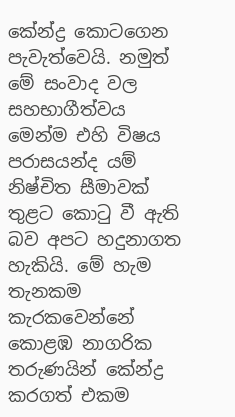කේන්ද්‍ර කොටගෙන පැවැත්වෙයි. නමුත් මේ සංවාද වල සහභාගීත්වය මෙන්ම එහි විෂය පරාසයන්ද යම් නිෂ්චිත සීමාවක් තුළට කොටු වී ඇති බව අපට හදුනාගත හැකියි. මේ හැම තැනකම කැරකවෙන්නේ කොළඹ නාගරික තරුණයින් කේන්ද්‍ර කරගත් එකම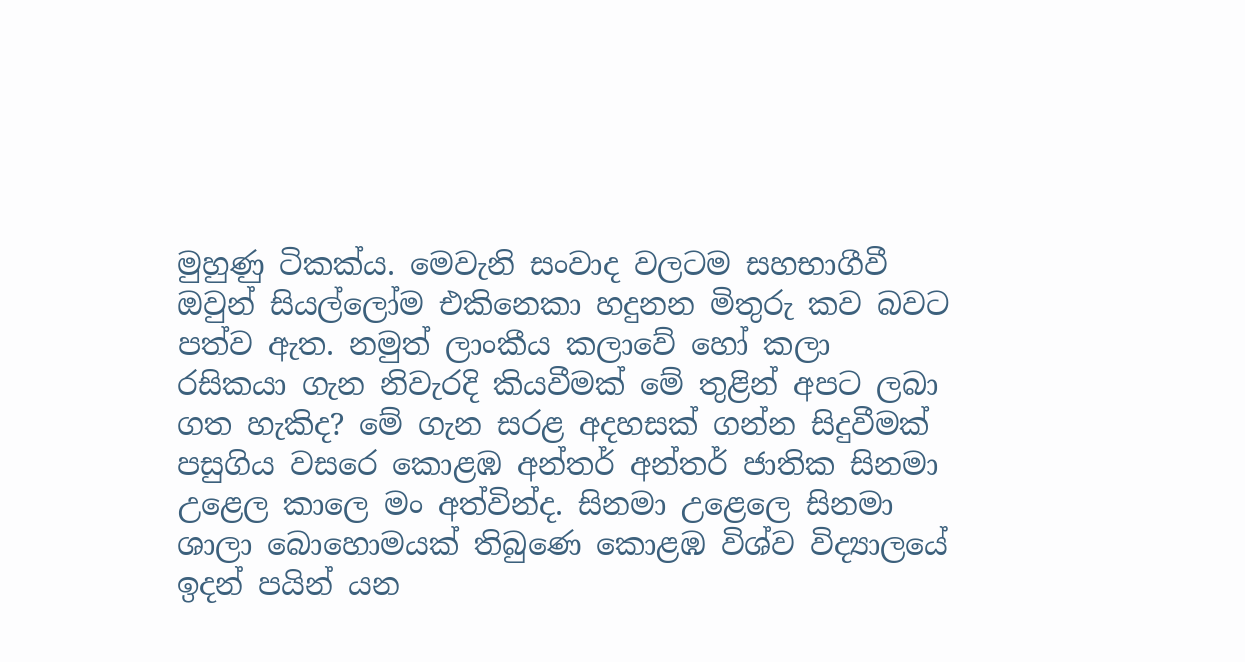මුහුණු ටිකක්ය. මෙවැනි සංවාද වලටම සහභාගීවී ඔවුන් සියල්ලෝම එකිනෙකා හදුනන මිතුරු කව බවට පත්ව ඇත. නමුත් ලාංකීය කලාවේ හෝ කලා රසිකයා ගැන නිවැරදි කියවීමක් මේ තුළින් අපට ලබා ගත හැකිද? මේ ගැන සරළ අදහසක් ගන්න සිදුවීමක් පසුගිය වසරෙ කොළඹ අන්තර් අන්තර් ජාතික සිනමා උළෙල කාලෙ මං අත්වින්ද. සිනමා උළෙලෙ සිනමා ශාලා බොහොමයක් තිබුණෙ කොළඹ විශ්ව විද්‍යාලයේ ඉදන් පයින් යන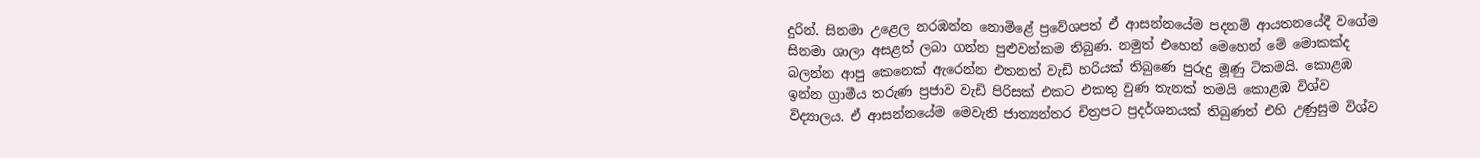දුරින්. සිනමා උළෙල නරඹන්න නොමිළේ ප්‍රවේශපත් ඒ ආසන්නයේම පදනම් ආයතනයේදී වගේම සිනමා ශාලා අසළත් ලබා ගන්න පුළුවන්කම තිබුණ. නමුත් එහෙන් මෙහෙන් මේ මොකක්ද බලන්න ආපු කෙනෙක් ඇරෙන්න එතනත් වැඩි හරියක් තිබුණෙ පුරුදු මූණු ටිකමයි. කොළඹ ඉන්න ග්‍රාමීය තරුණ ප්‍රජාව වැඩි පිරිසක් එකට එකතු වුණ තැනක් තමයි කොළඹ විශ්ව විද්‍යාලය. ඒ ආසන්නයේම මෙවැනි ජාත්‍යන්තර චිත්‍රපට ප්‍රදර්ශනයක් තිබුණත් එහි උණුසුම විශ්ව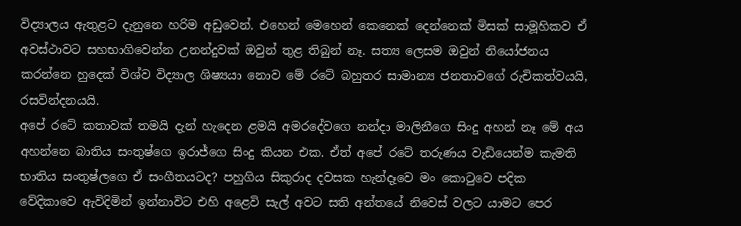විද්‍යාලය ඇතුළට දැනුනෙ හරිම අඩුවෙන්. එහෙන් මෙහෙන් කෙනෙක් දෙන්නෙක් මිසක් සාමූහිකව ඒ අවස්ථාවට සහභාගිවෙන්න උනන්දුවක් ඔවුන් තුළ තිබුන් නෑ. සත්‍ය ලෙසම ඔවුන් නියෝජනය කරන්නෙ හුදෙක් විශ්ව විද්‍යාල ශිෂ්‍යයා නොව මේ රටේ බහුතර සාමාන්‍ය ජනතාවගේ රුචිකත්වයයි, රසවින්දනයයි.
අපේ රටේ කතාවක් තමයි දැන් හැදෙන ළමයි අමරදේවගෙ නන්දා මාලිනීගෙ සිංදු අහන් නෑ මේ අය අහන්නෙ බාතිය සංතුෂ්ගෙ ඉරාජ්ගෙ සිංදු කියන එක. ඒත් අපේ රටේ තරුණය වැඩියෙන්ම කැමති භාතිය සංතුෂ්ලගෙ ඒ සංගීතයටද? පහුගිය සිකුරාද දවසක හැන්දෑවෙ මං කොටුවෙ පදික වේදිකාවෙ ඇවිදිමින් ඉන්නාවිට එහි අළෙවි සැල් අවට සති අන්තයේ නිවෙස් වලට යාමට පෙර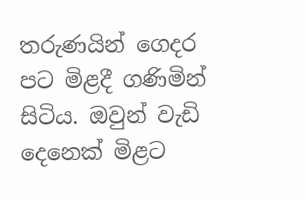තරුණයින් ගෙදර පට මිළදී ගණිමින් සිටිය. ඔවුන් වැඩි දෙනෙක් මිළට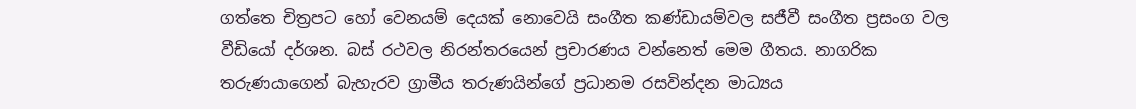ගත්තෙ චිත්‍රපට හෝ වෙනයම් දෙයක් නොවෙයි සංගීත කණ්ඩායම්වල සජීවී සංගීත ප්‍රසංග වල වීඩියෝ දර්ශන. බස් රථවල නිරන්තරයෙන් ප්‍රචාරණය වන්නෙත් මෙම ගීතය. නාගරික තරුණයාගෙන් බැහැරව ග්‍රාමීය තරුණයින්ගේ ප්‍රධානම රසවින්දන මාධ්‍යය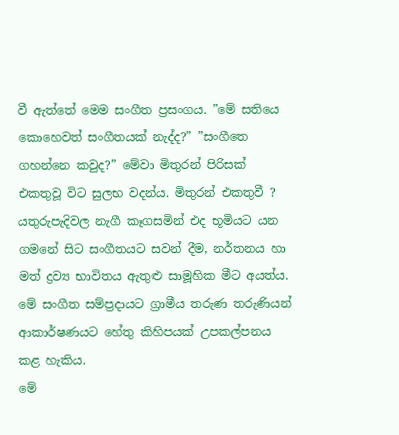වී ඇත්තේ මෙම සංගීත ප්‍රසංගය. ”මේ සතියෙ කොහෙවත් සංගීතයක් නැද්ද?” ”සංගීතෙ ගහන්නෙ කවුද?” මේවා මිතුරන් පිරිසක් එකතුවූ විට සුලභ වදන්ය. මිතුරන් එකතුවී ? යතුරුපැදිවල නැගී කෑගසමින් එද භූමියට යන ගමනේ සිට සංගීතයට සවන් දීම, නර්තනය හා මත් ද්‍රව්‍ය භාවිතය ඇතුළු සාමූහික මීට අයත්ය. මේ සංගීත සම්ප්‍රදායට ග්‍රාමීය තරුණ තරුණියන් ආකාර්ෂණයට හේතු කිහිපයක් උපකල්පනය කළ හැකිය.
මේ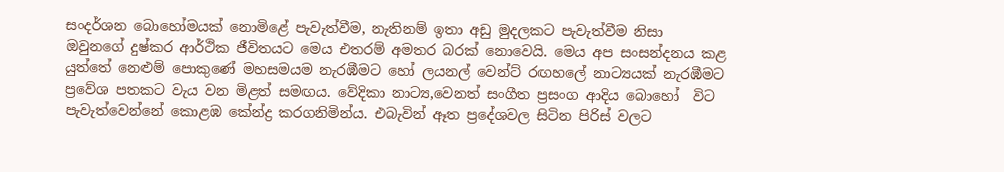සංදර්ශන බොහෝමයක් නොමිළේ පැවැත්වීම, නැතිනම් ඉතා අඩු මුදලකට පැවැත්වීම නිසා ඔවුනගේ දුෂ්කර ආර්ථික ජීවිතයට මෙය එතරම් අමතර බරක් නොවෙයි. මෙය අප සංසන්දනය කළ යුත්තේ නෙළුම් පොකුණේ මහසමයම නැරඹීමට හෝ ලයනල් වෙන්ට් රඟහලේ නාට්‍යයක් නැරඹීමට ප්‍රවේශ පතකට වැය වන මිළත් සමඟය. වේදිකා නාට්‍ය,වෙනත් සංගීත ප්‍රසංග ආදිය බොහෝ  විට පැවැත්වෙන්නේ කොළඹ කේන්ද්‍ර කරගනිමින්ය. එබැවින් ඈත ප්‍රදේශවල සිටින පිරිස් වලට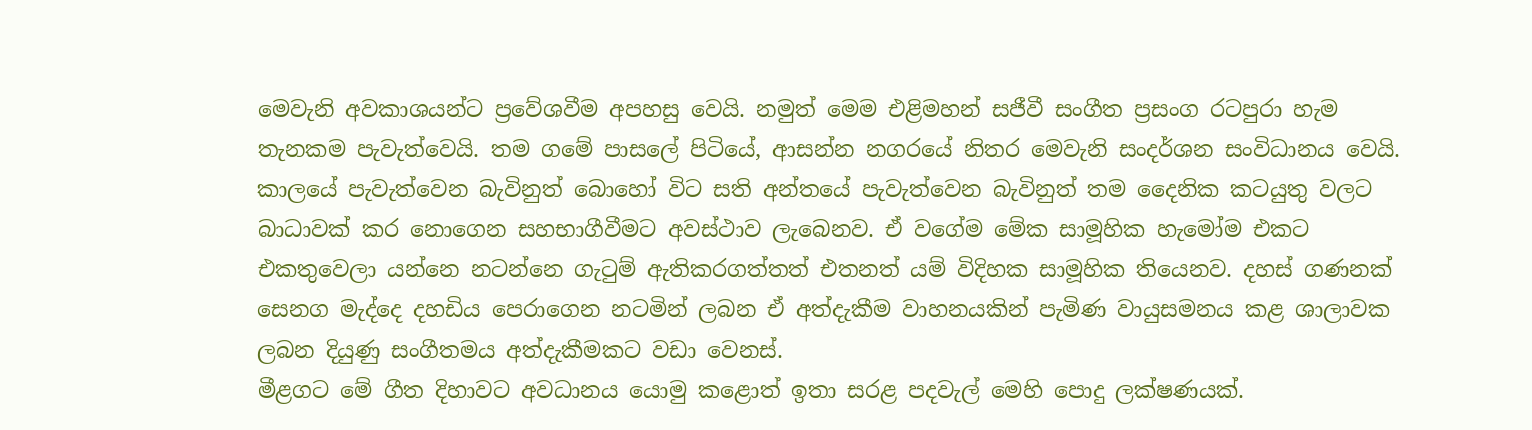මෙවැනි අවකාශයන්ට ප්‍රවේශවීම අපහසු වෙයි. නමුත් මෙම එළිමහන් සජීවී සංගීත ප්‍රසංග රටපුරා හැම තැනකම පැවැත්වෙයි. තම ගමේ පාසලේ පිටියේ, ආසන්න නගරයේ නිතර මෙවැනි සංදර්ශන සංවිධානය වෙයි. කාලයේ පැවැත්වෙන බැවිනුත් බොහෝ විට සති අන්තයේ පැවැත්වෙන බැවිනුත් තම දෛනික කටයුතු වලට බාධාවක් කර නොගෙන සහභාගීවීමට අවස්ථාව ලැබෙනව. ඒ වගේම මේක සාමූහික හැමෝම එකට එකතුවෙලා යන්නෙ නටන්නෙ ගැටුම් ඇතිකරගත්තත් එතනත් යම් විදිහක සාමූහික තියෙනව. දහස් ගණනක් සෙනග මැද්දෙ දහඩිය පෙරාගෙන නටමින් ලබන ඒ අත්දැකීම වාහනයකින් පැමිණ වායුසමනය කළ ශාලාවක ලබන දියුණු සංගීතමය අත්දැකීමකට වඩා වෙනස්.
මීළගට මේ ගීත දිහාවට අවධානය යොමු කළොත් ඉතා සරළ පදවැල් මෙහි පොදු ලක්ෂණයක්.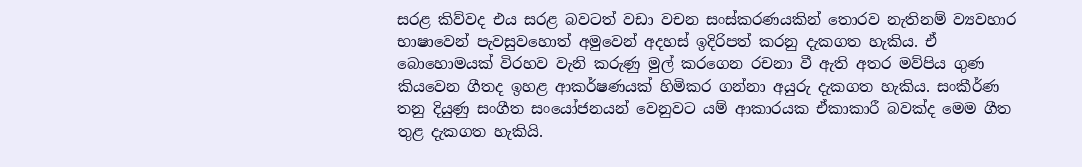සරළ කිව්වද එය සරළ බවටත් වඩා වචන සංස්කරණයකින් තොරව නැතිනම් ව්‍යවහාර භාෂාවෙන් පැවසුවහොත් අමුවෙන් අදහස් ඉදිරිපත් කරනු දැකගත හැකිය. ඒ බොහොමයක් විරහව වැනි කරුණු මුල් කරගෙන රචනා වී ඇති අතර මව්පිය ගුණ කියවෙන ගීතද ඉහළ ආකර්ෂණයක් හිමිකර ගන්නා අයුරු දැකගත හැකිය. සංකීර්ණ තනු දියුණු සංගීත සංයෝජනයන් වෙනුවට යම් ආකාරයක ඒකාකාරී බවක්ද මෙම ගීත තුළ දැකගත හැකියි.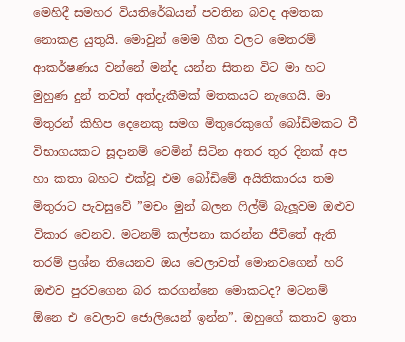මෙහිදී සමහර වියතිරේඛයන් පවතින බවද අමතක නොකළ යුතුයි. මොවුන් මෙම ගීත වලට මෙතරම් ආකර්ෂණය වන්නේ මන්ද යන්න සිතන විට මා හට මුහුණ දුන් තවත් අත්දැකීමක් මතකයට නැගෙයි. මා මිතුරන් කිහිප දෙනෙකු සමග මිතුරෙකුගේ බෝඩිමකට වී විභාගයකට සූදානම් වෙමින් සිටින අතර තුර දිනක් අප හා කතා බහට එක්වූ එම බෝඩිමේ අයිතිකාරය තම මිතුරාට පැවසුවේ ”මචං මුන් බලන ෆිල්ම් බැලූවම ඔළුව විකාර වෙනව. මටනම් කල්පනා කරන්න ජීවිතේ ඇති තරම් ප්‍රශ්න තියෙනව ඔය වෙලාවත් මොනවගෙන් හරි ඔළුව පුරවගෙන බර කරගන්නෙ මොකටද? මටනම්  ඕනෙ එ වෙලාව ජොලියෙන් ඉන්න”. ඔහුගේ කතාව ඉතා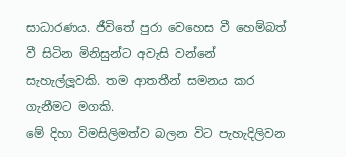සාධාරණය. ජීවිතේ පුරා වෙහෙස වී හෙම්බත් වී සිටින මිනිසුන්ට අවැසි වන්නේ සැහැල්ලූවකි. තම ආතතීන් සමනය කර ගැනීමට මගකි.
මේ දිහා විමසිලිමත්ව බලන විට පැහැදිලිවන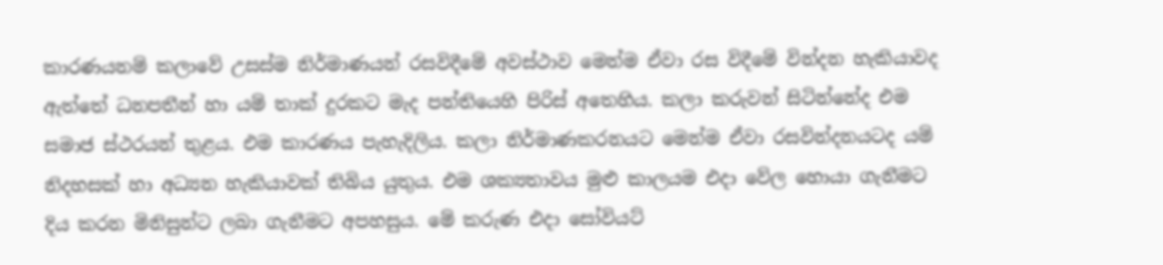කාරණයනම් කලාවේ උසස්ම නිර්මාණයන් රසවිදීමේ අවස්ථාව මෙන්ම ඒවා රස විදීමේ වින්දන හැකියාවද ඇත්තේ ධනපතීන් හා යම් තාක් දුරකට මැද පන්තියෙහි පිරිස් අතෙහිය. කලා කරුවන් සිටින්නේද එම සමාජ ස්ථරයන් තුළය. එම කාරණය පැහැදිලිය. කලා නිර්මාණකරනයට මෙන්ම ඒවා රසවින්දනයටද යම් නිදහසක් හා අධ්‍යන හැකියාවක් තිබිය යුතුය. එම ශක්‍යතාවය මුළු කාලයම එදා වේල හොයා ගැනීමට දිය කරන මිනිසුන්ට ලබා ගැනීමට අපහසුය. මේ කරුණ එදා සෝවියට්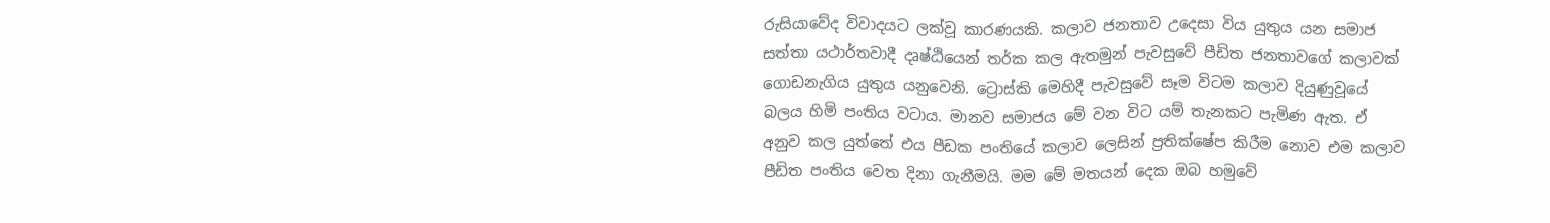රුසියාවේද විවාදයට ලක්වූ කාරණයකි. කලාව ජනතාව උදෙසා විය යුතුය යන සමාජ සත්තා යථාර්තවාදී දෘෂ්ඨියෙන් තර්ක කල ඇතමුන් පැවසුවේ පීඩිත ජනතාවගේ කලාවක් ගොඩනැගිය යුතුය යනුවෙනි. ට්‍රොස්කි මෙහිදී පැවසුවේ සෑම විටම කලාව දියුණුවූයේ බලය හිමි පංතිය වටාය. මානව සමාජය මේ වන විට යම් තැනකට පැමිණ ඇත. ඒ අනුව කල යුත්තේ එය පීඩක පංතියේ කලාව ලෙසින් ප්‍රතික්ෂේප කිරීම නොව එම කලාව පීඩිත පංතිය වෙත දිනා ගැනීමයි. මම මේ මතයන් දෙක ඔබ හමුවේ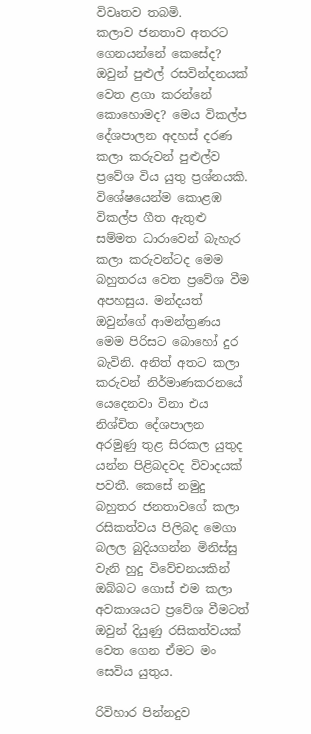විවෘතව තබමි.
කලාව ජනතාව අතරට ගෙනයන්නේ කෙසේද? ඔවුන් පුළුල් රසවින්දනයක් වෙත ළගා කරන්නේ කොහොමද? මෙය විකල්ප දේශපාලන අදහස් දරණ කලා කරුවන් පුළුල්ව ප්‍රවේශ විය යුතු ප්‍රශ්නයකි. විශේෂයෙන්ම කොළඹ විකල්ප ගීත ඇතුළු සම්මත ධාරාවෙන් බැහැර කලා කරුවන්ටද මෙම බහුතරය වෙත ප්‍රවේශ වීම අපහසුය. මන්දයත් ඔවුන්ගේ ආමන්ත්‍රණය මෙම පිරිසට බොහෝ දුර බැවිනි. අනිත් අතට කලා කරුවන් නිර්මාණකරනයේ යෙදෙනවා විනා එය නිශ්චිත දේශපාලන අරමුණු තුළ සිරකල යුතුද යන්න පිළිබදවද විවාදයක් පවතී. කෙසේ නමුදු බහුතර ජනතාවගේ කලා රසිකත්වය පිලිබද මෙගා බලල බුදියගන්න මිනිස්සු වැනි හුදු විවේචනයකින් ඔබ්බට ගොස් එම කලා අවකාශයට ප්‍රවේශ වීමටත් ඔවුන් දියුණු රසිකත්වයක් වෙත ගෙන ඒමට මං සෙවිය යුතුය.

රිවිහාර පින්නදුව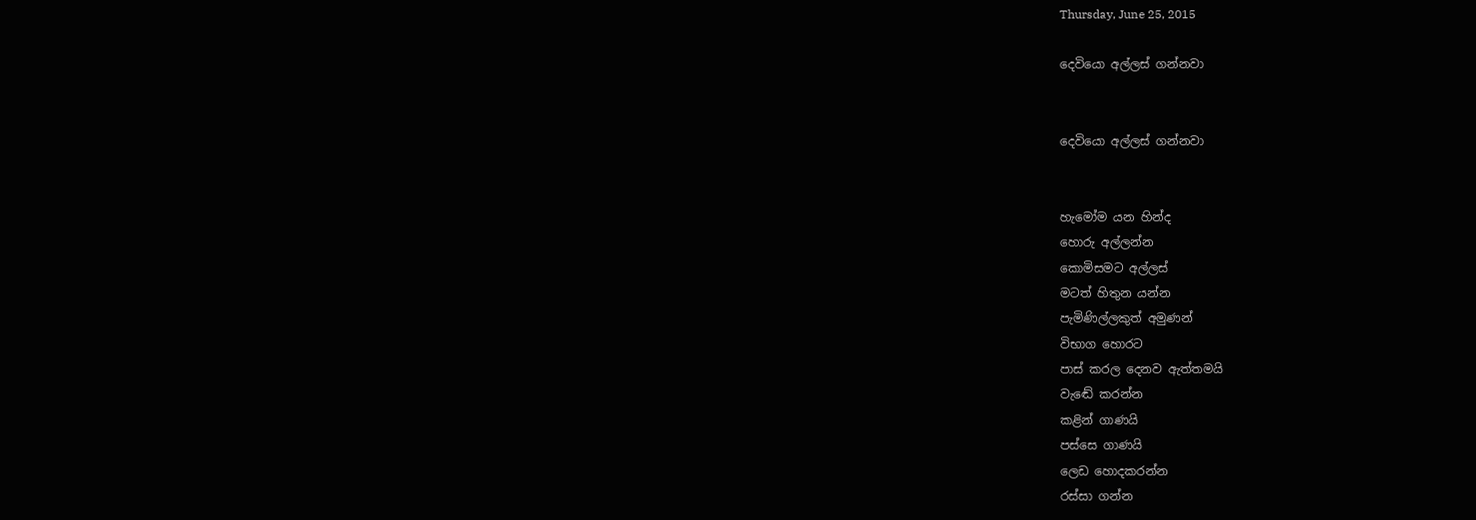Thursday, June 25, 2015

දෙවියො අල්ලස් ගන්නවා


දෙවියො අල්ලස් ගන්නවා


හැමෝම යන හින්ද
හොරු අල්ලන්න
කොමිසමට අල්ලස්
මටත් හිතුන යන්න
පැමිණිල්ලකුත් අමුණන්
විභාග හොරට
පාස් කරල දෙනව ඇත්තමයි
වැඬේ කරන්න
කළින් ගාණයි
පස්සෙ ගාණයි
ලෙඩ හොදකරන්න
රස්සා ගන්න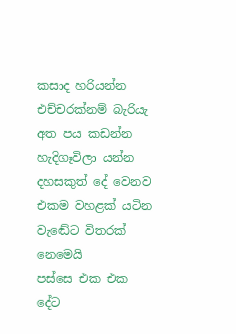කසාද හරියන්න
එච්චරක්නම් බැරියැ
අත පය කඩන්න
හැදිගෑවිලා යන්න
දහසකුත් දේ වෙනව
එකම වහළක් යටින
වැඬේට විතරක් නෙමෙයි
පස්සෙ එක එක දේට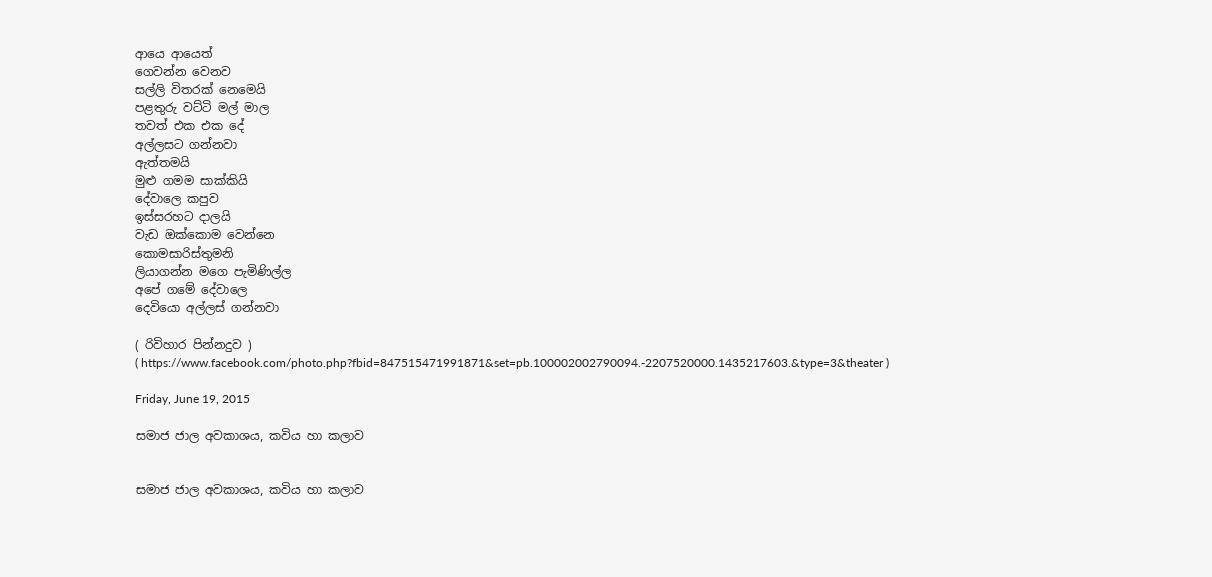ආයෙ ආයෙත්
ගෙවන්න වෙනව
සල්ලි විතරක් නෙමෙයි
පළතුරු වට්ටි මල් මාල
තවත් එක එක දේ
අල්ලසට ගන්නවා
ඇත්තමයි
මුළු ගමම සාක්කියි
දේවාලෙ කපුව
ඉස්සරහට දාලයි
වැඩ ඔක්කොම වෙන්නෙ
කොමසාරිස්තුමනි
ලියාගන්න මගෙ පැමිණිල්ල
අපේ ගමේ දේවාලෙ
දෙවියො අල්ලස් ගන්නවා

( රිවිහාර පින්නදුව )
( https://www.facebook.com/photo.php?fbid=847515471991871&set=pb.100002002790094.-2207520000.1435217603.&type=3&theater )

Friday, June 19, 2015

සමාජ ජාල අවකාශය, කවිය හා කලාව


සමාජ ජාල අවකාශය, කවිය හා කලාව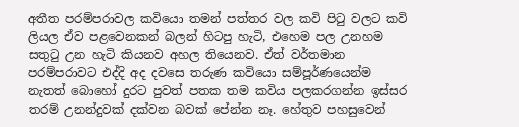අතීත පරම්පරාවල කවියො තමන් පත්තර වල කවි පිටු වලට කවි ලියල ඒව පළවෙනකන් බලන් හිටපු හැටි, එහෙම පල උනහම සතුටු උන හැටි කියනව අහල තියෙනව. ඒත් වර්තමාන පරම්පරාවට එද්දි අද දවසෙ තරුණ කවියො සම්පූර්ණයෙන්ම නැතත් බොහෝ දුරට පුවත් පතක තම කවිය පලකරගන්න ඉස්සර තරම් උනන්දුවක් දක්වන බවක් පේන්න නෑ. හේතුව පහසුවෙන්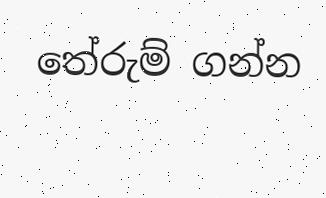තේරුම් ගන්න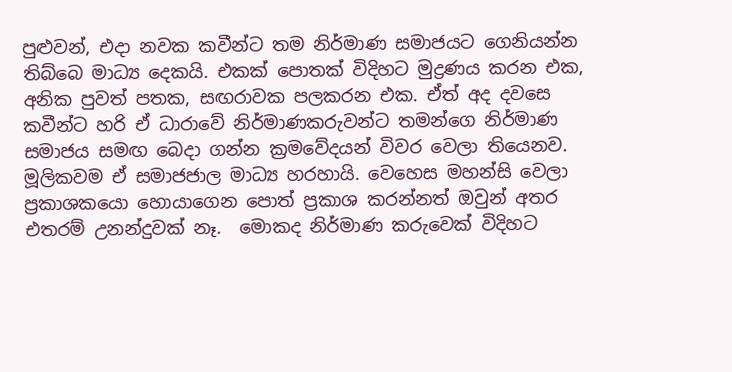පුළුවන්, එදා නවක කවීන්ට තම නිර්මාණ සමාජයට ගෙනියන්න තිබ්බෙ මාධ්‍ය දෙකයි. එකක් පොතක් විදිහට මුද්‍රණය කරන එක, අනික පුවත් පතක, සඟරාවක පලකරන එක. ඒත් අද දවසෙ කවීන්ට හරි ඒ ධාරාවේ නිර්මාණකරුවන්ට තමන්ගෙ නිර්මාණ සමාජය සමඟ බෙදා ගන්න ක්‍රමවේදයන් විවර වෙලා තියෙනව. මූලිකවම ඒ සමාජජාල මාධ්‍ය හරහායි. වෙහෙස මහන්සි වෙලා ප්‍රකාශකයො හොයාගෙන පොත් ප්‍රකාශ කරන්නත් ඔවුන් අතර එතරම් උනන්දුවක් නෑ.  මොකද නිර්මාණ කරුවෙක් විදිහට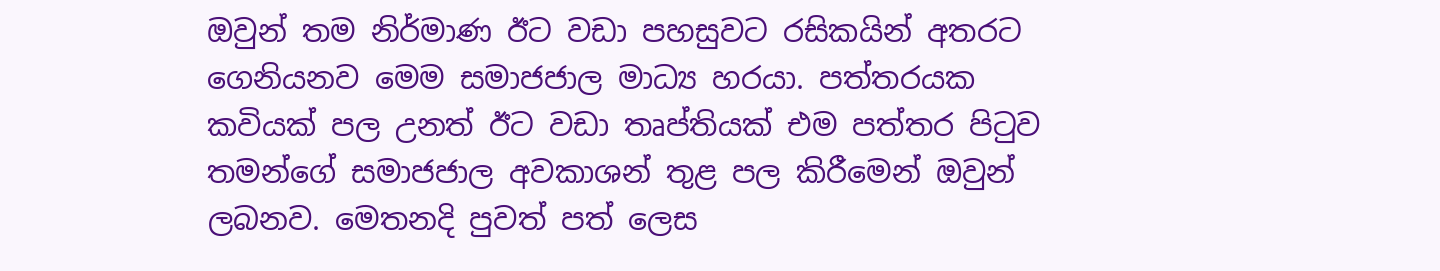ඔවුන් තම නිර්මාණ ඊට වඩා පහසුවට රසිකයින් අතරට ගෙනියනව මෙම සමාජජාල මාධ්‍ය හරයා. පත්තරයක කවියක් පල උනත් ඊට වඩා තෘප්තියක් එම පත්තර පිටුව තමන්ගේ සමාජජාල අවකාශන් තුළ පල කිරීමෙන් ඔවුන් ලබනව. මෙතනදි පුවත් පත් ලෙස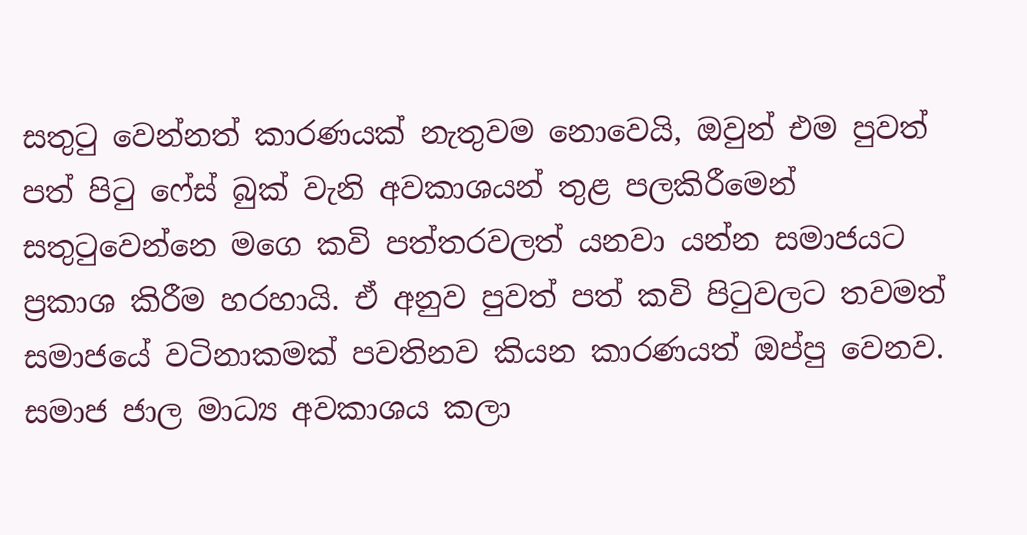සතුටු වෙන්නත් කාරණයක් නැතුවම නොවෙයි, ඔවුන් එම පුවත් පත් පිටු ෆේස් බුක් වැනි අවකාශයන් තුළ පලකිරීමෙන් සතුටුවෙන්නෙ මගෙ කවි පත්තරවලත් යනවා යන්න සමාජයට ප්‍රකාශ කිරීම හරහායි. ඒ අනුව පුවත් පත් කවි පිටුවලට තවමත් සමාජයේ වටිනාකමක් පවතිනව කියන කාරණයත් ඔප්පු වෙනව.
සමාජ ජාල මාධ්‍ය අවකාශය කලා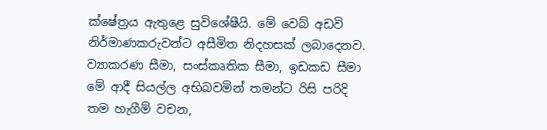ක්ෂේත්‍රය ඇතුළෙ සුවිශේෂීයි. මේ වෙබ් අඩවි නිර්මාණකරුවන්ට අසීමිත නිදහසක් ලබාදෙනව. ව්‍යාකරණ සීමා, සංස්කෘතික සීමා, ඉඩකඩ සීමා මේ ආදී සියල්ල අභිබවමින් තමන්ට රිසි පරිදි තම හැගීම් වචන,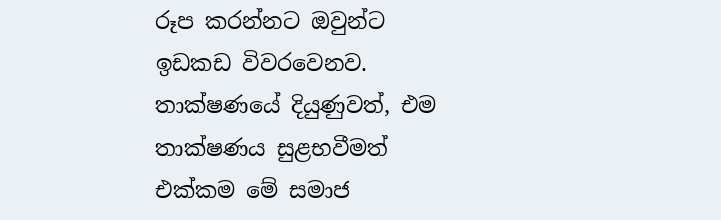රූප කරන්නට ඔවුන්ට ඉඩකඩ විවරවෙනව. තාක්ෂණයේ දියුණුවත්, එම තාක්ෂණය සුළභවීමත් එක්කම මේ සමාජ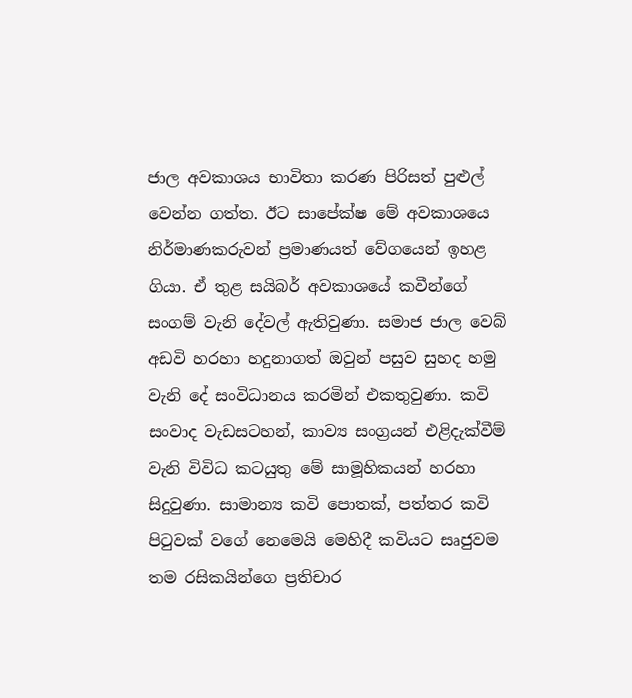ජාල අවකාශය භාවිතා කරණ පිරිසත් පුළුල් වෙන්න ගත්ත. ඊට සාපේක්ෂ මේ අවකාශයෙ නිර්මාණකරුවන් ප්‍රමාණයත් වේගයෙන් ඉහළ ගියා. ඒ තුළ සයිබර් අවකාශයේ කවීන්ගේ සංගම් වැනි දේවල් ඇතිවුණා. සමාජ ජාල වෙබ් අඩවි හරහා හදුනාගත් ඔවුන් පසුව සුහද හමු වැනි දේ සංවිධානය කරමින් එකතුවුණා. කවි සංවාද වැඩසටහන්, කාව්‍ය සංග්‍රයන් එළිදැක්වීම් වැනි විවිධ කටයුතු මේ සාමූහිකයන් හරහා සිදුවුණා. සාමාන්‍ය කවි පොතක්, පත්තර කවි පිටුවක් වගේ නෙමෙයි මෙහිදී කවියට සෘජුවම තම රසිකයින්ගෙ ප්‍රතිචාර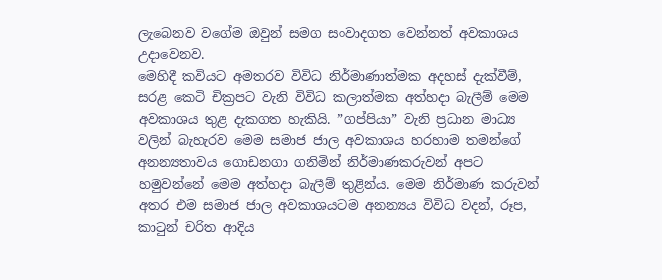ලැබෙනව වගේම ඔවුන් සමග සංවාදගත වෙන්නත් අවකාශය උදාවෙනව.
මෙහිදී කවියට අමතරව විවිධ නිර්මාණාත්මක අදහස් දැක්වීම්, සරළ කෙටි චික්‍රපට වැනි විවිධ කලාත්මක අත්හදා බැලීම් මෙම අවකාශය තුළ දැකගත හැකියි. ”ගප්පියා” වැනි ප්‍රධාන මාධ්‍ය වලින් බැහැරව මෙම සමාජ ජාල අවකාශය හරහාම තමන්ගේ අනන්‍යතාවය ගොඩනගා ගනිමින් නිර්මාණකරුවන් අපට හමුවන්නේ මෙම අත්හදා බැලීම් තුළින්ය. මෙම නිර්මාණ කරුවන් අතර එම සමාජ ජාල අවකාශයටම අනන්‍යය විවිධ වදන්, රූප, කාටුන් චරිත ආදිය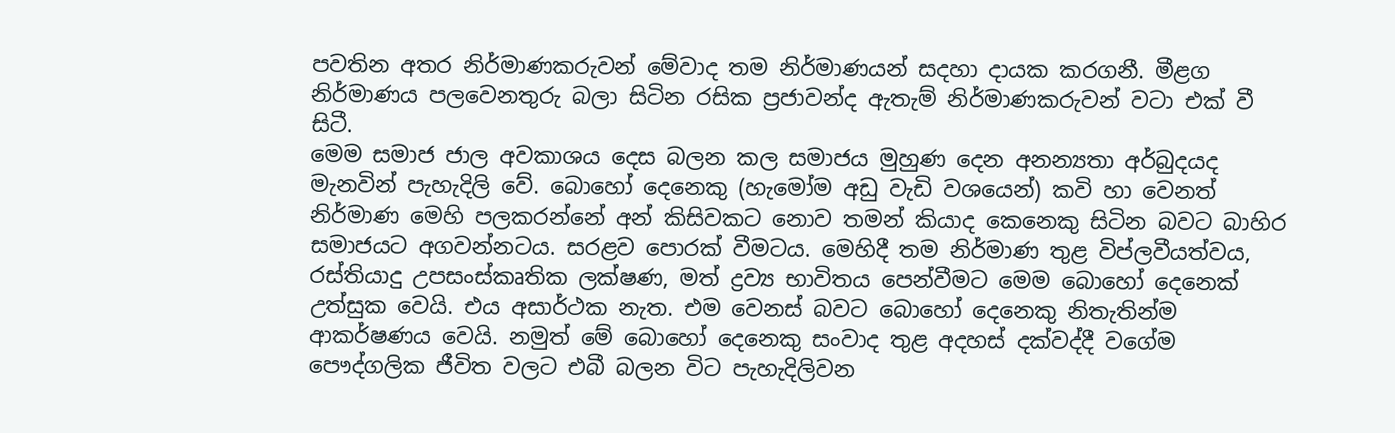පවතින අතර නිර්මාණකරුවන් මේවාද තම නිර්මාණයන් සදහා දායක කරගනී. මීළග නිර්මාණය පලවෙනතුරු බලා සිටින රසික ප්‍රජාවන්ද ඇතැම් නිර්මාණකරුවන් වටා එක් වී සිටී.
මෙම සමාජ ජාල අවකාශය දෙස බලන කල සමාජය මුහුණ දෙන අනන්‍යතා අර්බුදයද මැනවින් පැහැදිලි වේ. බොහෝ දෙනෙකු (හැමෝම අඩු වැඩි වශයෙන්) කවි හා වෙනත් නිර්මාණ මෙහි පලකරන්නේ අන් කිසිවකට නොව තමන් කියාද කෙනෙකු සිටින බවට බාහිර සමාජයට අගවන්නටය. සරළව පොරක් වීමටය. මෙහිදී තම නිර්මාණ තුළ විප්ලවීයත්වය, රස්තියාදු උපසංස්කෘතික ලක්ෂණ, මත් ද්‍රව්‍ය භාවිතය පෙන්වීමට මෙම බොහෝ දෙනෙක් උත්සුක වෙයි. එය අසාර්ථක නැත. එම වෙනස් බවට බොහෝ දෙනෙකු නිතැතින්ම ආකර්ෂණය වෙයි. නමුත් මේ බොහෝ දෙනෙකු සංවාද තුළ අදහස් දක්වද්දී වගේම පෞද්ගලික ජීවිත වලට එබී බලන විට පැහැදිලිවන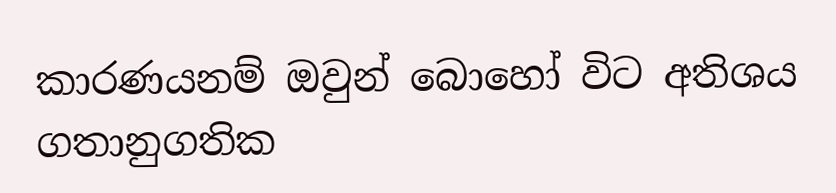කාරණයනම් ඔවුන් බොහෝ විට අතිශය ගතානුගතික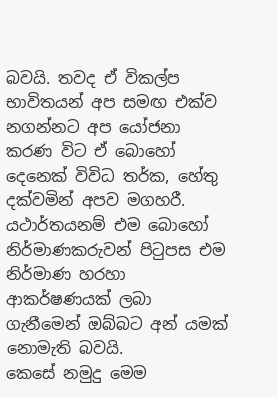බවයි. තවද ඒ විකල්ප භාවිතයන් අප සමඟ එක්ව නගන්නට අප යෝජනා කරණ විට ඒ බොහෝ දෙනෙක් විවිධ තර්ක, හේතු දක්වමින් අපව මගහරී. යථාර්තයනම් එම බොහෝ නිර්මාණකරුවන් පිටුපස එම නිර්මාණ හරහා ආකර්ෂණයක් ලබා ගැනීමෙන් ඔබ්බට අන් යමක් නොමැති බවයි.
කෙසේ නමුදු මෙම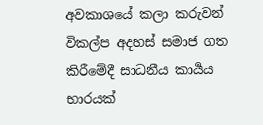අවකාශයේ කලා කරුවන් විකල්ප අදහස් සමාජ ගත කිරීමේදී සාධනීය කාර්‍යය භාරයක්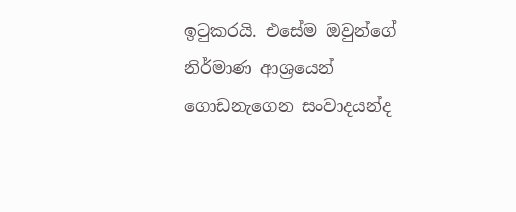ඉටුකරයි. එසේම ඔවුන්ගේ නිර්මාණ ආශ්‍රයෙන් ගොඩනැගෙන සංවාදයන්ද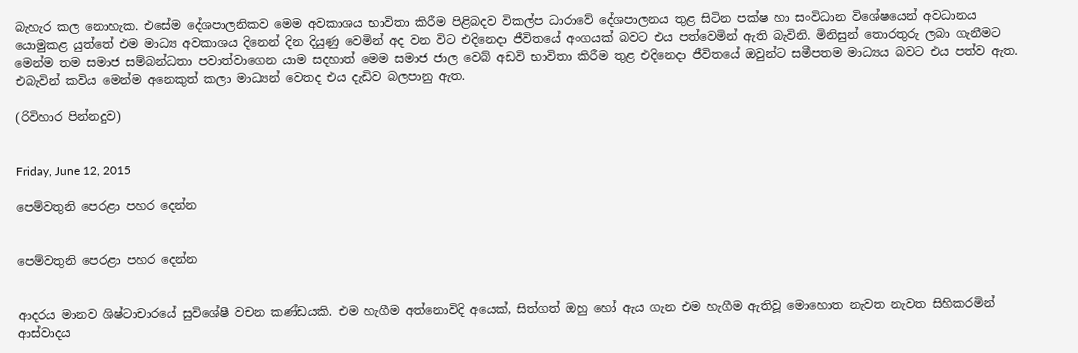බැහැර කල නොහැක. එසේම දේශපාලනිකව මෙම අවකාශය භාවිතා කිරීම පිළිබදව විකල්ප ධාරාවේ දේශපාලනය තුළ සිටින පක්ෂ හා සංවිධාන විශේෂයෙන් අවධානය යොමුකළ යුත්තේ එම මාධ්‍ය අවකාශය දිනෙන් දින දියුණු වෙමින් අද වන විට එදිනෙදා ජීවිතයේ අංගයක් බවට එය පත්වෙමින් ඇති බැවිනි. මිනිසුන් තොරතුරු ලබා ගැනීමට මෙන්ම තම සමාජ සම්බන්ධතා පවාත්වාගෙන යාම සදහාත් මෙම සමාජ ජාල වෙබ් අඩවි භාවිතා කිරීම තුළ එදිනෙදා ජීවිතයේ ඔවුන්ට සමීපතම මාධ්‍යය බවට එය පත්ව ඇත. එබැවින් කවිය මෙන්ම අනෙකුත් කලා මාධ්‍යන් වෙතද එය දැඩිව බලපානු ඇත.

(රිවිහාර පින්නදුව)


Friday, June 12, 2015

පෙම්වතුනි පෙරළා පහර දෙන්න


පෙම්වතුනි පෙරළා පහර දෙන්න


ආදරය මානව ශිෂ්ටාචාරයේ සුවිශේෂී වචන කණ්ඩයකි. එම හැගීම අත්නොවිදි අයෙක්, සිත්ගත් ඔහු හෝ ඇය ගැන එම හැගීම ඇතිවූ මොහොත නැවත නැවත සිහිකරමින් ආස්වාදය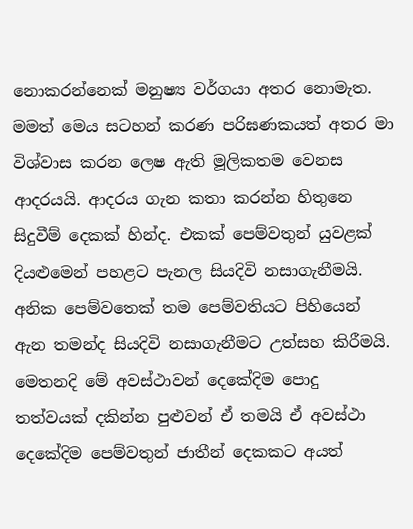නොකරන්නෙක් මනුෂ්‍ය වර්ගයා අතර නොමැත. මමත් මෙය සටහන් කරණ පරිඝණකයත් අතර මා විශ්වාස කරන ලෙෂ ඇති මූලිකතම වෙනස ආදරයයි. ආදරය ගැන කතා කරන්න හිතුනෙ සිදුවීම් දෙකක් හින්ද. එකක් පෙම්වතුන් යුවළක් දියළුමෙන් පහළට පැනල සියදිවි නසාගැනීමයි. අනික පෙම්වතෙක් තම පෙම්වතියට පිහියෙන් ඇන තමන්ද සියදිවි නසාගැනීමට උත්සහ කිරීමයි. මෙතනදි මේ අවස්ථාවන් දෙකේදිම පොදු තත්වයක් දකින්න පුළුවන් ඒ තමයි ඒ අවස්ථා දෙකේදිම පෙම්වතුන් ජාතීන් දෙකකට අයත්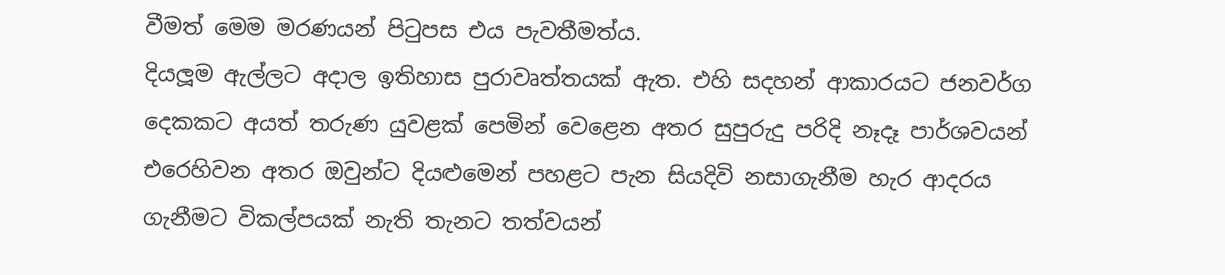වීමත් මෙම මරණයන් පිටුපස එය පැවතීමත්ය.
දියලූම ඇල්ලට අදාල ඉතිහාස පුරාවෘත්තයක් ඇත. එහි සදහන් ආකාරයට ජනවර්ග දෙකකට අයත් තරුණ යුවළක් පෙමින් වෙළෙන අතර සුපුරුදු පරිදි නෑදෑ පාර්ශවයන් එරෙහිවන අතර ඔවුන්ට දියළුමෙන් පහළට පැන සියදිවි නසාගැනීම හැර ආදරය ගැනීමට විකල්පයක් නැති තැනට තත්වයන්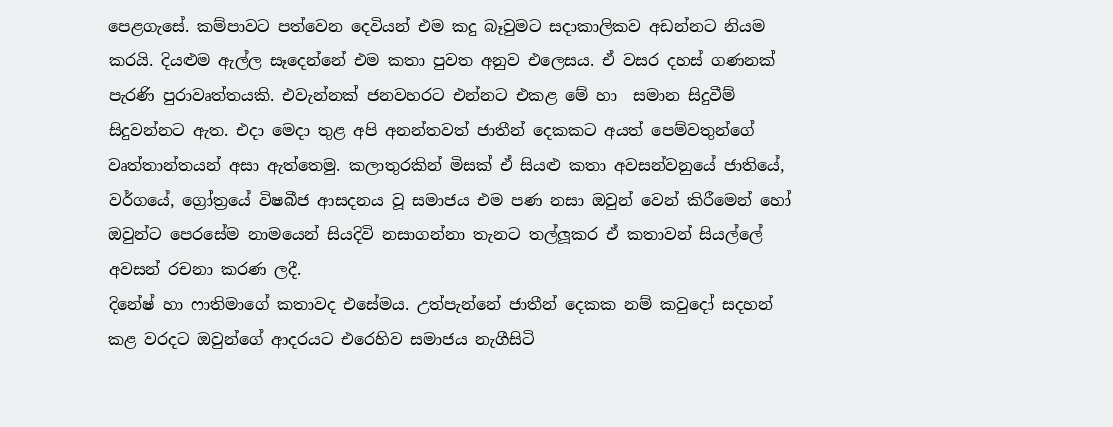පෙළගැසේ. කම්පාවට පත්වෙන දෙවියන් එම කදු බෑවුමට සදාකාලිකව අඩන්නට නියම කරයි. දියළුම ඇල්ල සෑදෙන්නේ එම කතා පුවත අනුව එලෙසය. ඒ වසර දහස් ගණනක් පැරණි පුරාවෘත්තයකි. එවැන්නක් ජනවහරට එන්නට එකළ මේ හා  සමාන සිදුවීම් සිදුවන්නට ඇත. එදා මෙදා තුළ අපි අනන්තවත් ජාතීන් දෙකකට අයත් පෙම්වතුන්ගේ වෘත්තාන්තයන් අසා ඇත්තෙමු. කලාතුරකින් මිසක් ඒ සියළු කතා අවසන්වනුයේ ජාතියේ, වර්ගයේ, ග්‍රෝත්‍රයේ විෂබීජ ආසදනය වූ සමාජය එම පණ නසා ඔවුන් වෙන් කිරීමෙන් හෝ ඔවුන්ට පෙරසේම නාමයෙන් සියදිවි නසාගන්නා තැනට තල්ලූකර ඒ කතාවන් සියල්ලේ අවසන් රචනා කරණ ලදී.
දිනේෂ් හා ෆාතිමාගේ කතාවද එසේමය. උත්පැන්නේ ජාතීන් දෙකක නම් කවුදෝ සදහන් කළ වරදට ඔවුන්ගේ ආදරයට එරෙහිව සමාජය නැගීසිටි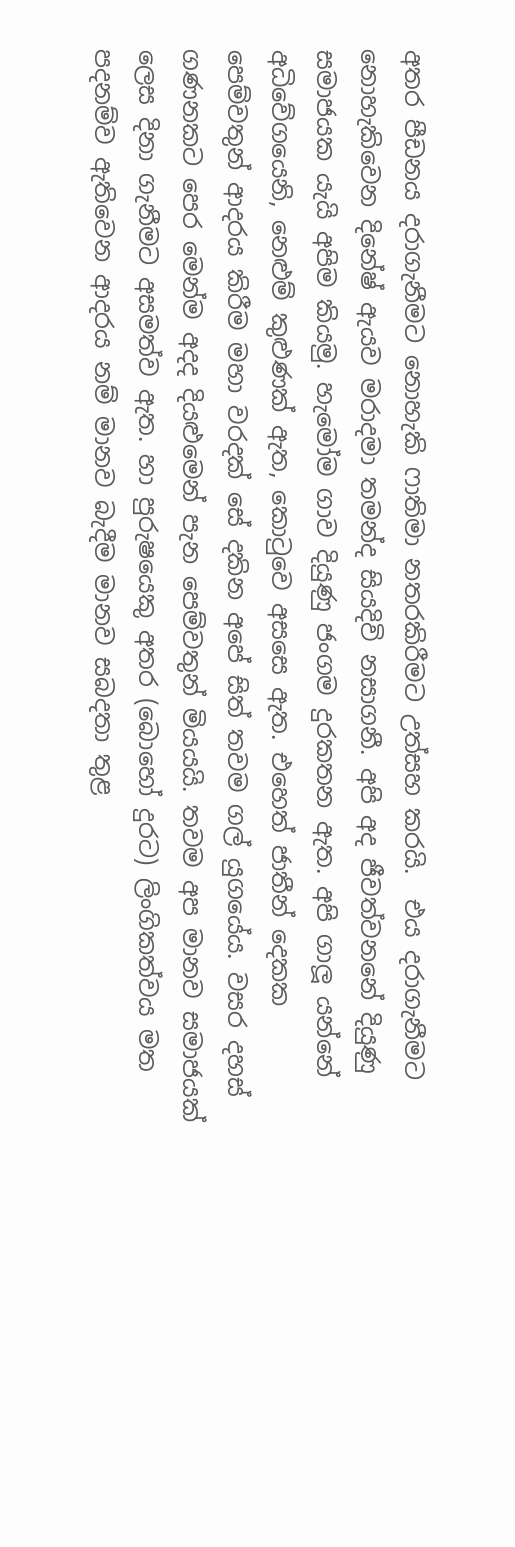අතර පීඩනය දරාගැනීමට නොහැකි ෆාතිමා නතරකිරීමට උත්සහ කරයි.  එය දරාගැනීමට නොහැකිවෙන දිනේෂ් ඇයව මරාදමා තමන්ද සියදිවි නසාගනී. අපි අද ජීවත්වනනේ දියුණු සමාජයක යැයි අපිම කියමු. හැමෝම ගාව දියුණු ජංගම දුරකතන ඇත. අපි ගාලූ යන්නේ අධිවේගයෙනි, නෙළුම් කුළුණක් ඇත, කොටුවෙ අසසෙ ඇත. එහෙත් ජාතීන් දෙකක පෙම්වතුන් ආදරය කිරීම මහා වරදක් සේ දකින අපේ සිත් තවම ගල් යුගයේය. වසර දහස් ගණනකට පෙර මෙන්ම අදද දියළුමෙන් පැන පෙම්වතුන් මියයයි. තවම අප මානව සමාජයක් ලෙස දිනා ගැනීමට අසමත්ව ඇත. හා පුරුෂයෙකු අතර (බොහෝ දුරට) ලිංගිකත්වය මත පදනම්ව ඇතිවෙන ආදරය නම් මානව බැදීම මානව සබදතා තුළ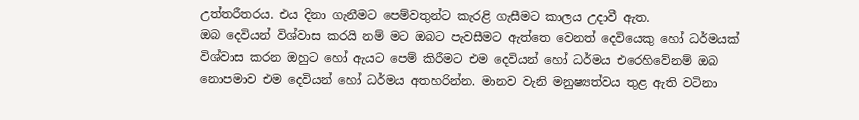උත්තරීතරය. එය දිනා ගැනීමට පෙම්වතුන්ට කැරළි ගැසීමට කාලය උදාවී ඇත.
ඔබ දෙවියන් විශ්වාස කරයි නම් මට ඔබට පැවසීමට ඇත්තෙ වෙනත් දෙවියෙකු හෝ ධර්මයක් විශ්වාස කරන ඔහුට හෝ ඇයට පෙම් කිරීමට එම දෙවියන් හෝ ධර්මය එරෙහිවේනම් ඔබ නොපමාව එම දෙවියන් හෝ ධර්මය අතහරින්න. මානව වැනි මනුෂ්‍යත්වය තුළ ඇති වටිනා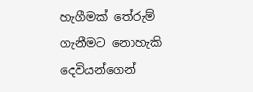හැගීමක් තේරුම් ගැනීමට නොහැකි දෙවියන්ගෙන්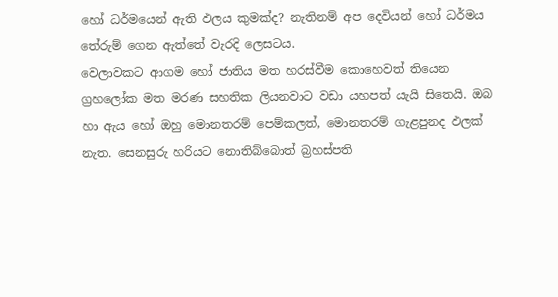හෝ ධර්මයෙන් ඇති ඵලය කුමක්ද? නැතිනම් අප දෙවියන් හෝ ධර්මය තේරුම් ගෙන ඇත්තේ වැරදි ලෙසටය.
වෙලාවකට ආගම හෝ ජාතිය මත හරස්වීම කොහෙවත් තියෙන ග්‍රහලෝක මත මරණ සහතික ලියනවාට වඩා යහපත් යැයි සිතෙයි. ඔබ හා ඇය හෝ ඔහු මොනතරම් පෙම්කලත්, මොනතරම් ගැළපුනද ඵලක් නැත. සෙනසුරු හරියට නොතිබ්බොත් බ්‍රහස්පති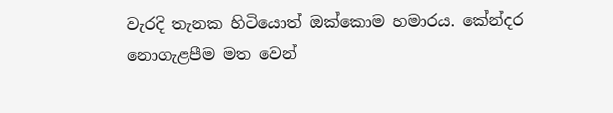වැරදි තැනක හිටියොත් ඔක්කොම හමාරය. කේන්දර නොගැළපීම මත වෙන්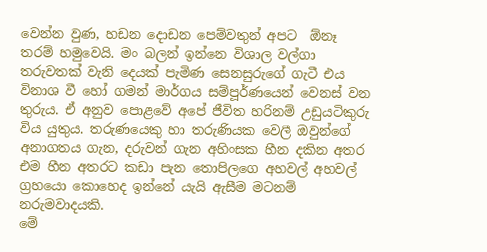වෙන්න වුණ, හඩන දොඩන පෙම්වතුන් අපට  ඕනෑ තරම් හමුවෙයි. මං බලන් ඉන්නෙ විශාල වල්ගා තරුවතක් වැනි දෙයක් පැමිණ සෙනසුරුගේ ගැටී එය විනාශ වී හෝ ගමන් මාර්ගය සම්පූර්ණයෙන් වෙනස් වන තුරුය. ඒ අනුව පොළවේ අපේ ජීවිත හරිනම් උඩුයටිකුරු විය යුතුය. තරුණයෙකු හා තරුණියක වෙලී ඔවුන්ගේ අනාගතය ගැන, දරුවන් ගැන අහිංසක හීන දකින අතර එම හීන අතරට කඩා පැන තොපිලගෙ අහවල් අහවල් ග්‍රහයො කොහෙද ඉන්නේ යැයි ඇසීම මටනම් නරුමවාදයකි.
මේ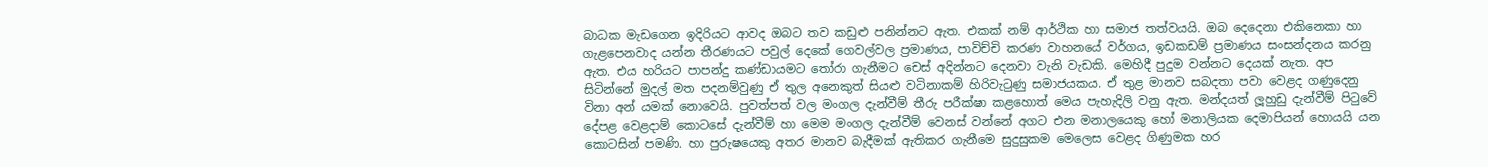බාධක මැඩගෙන ඉදිරියට ආවද ඔබට තව කඩුළු පනින්නට ඇත. එකක් නම් ආර්ථික හා සමාජ තත්වයයි. ඔබ දෙදෙනා එකිනෙකා හා ගැළපෙනවාද යන්න තීරණයට පවුල් දෙකේ ගෙවල්වල ප්‍රමාණය, පාවිච්චි කරණ වාහනයේ වර්ගය, ඉඩකඩම් ප්‍රමාණය සංසන්දනය කරනු ඇත. එය හරියට පාපන්දු කණ්ඩායමට තෝරා ගැනීමට චෙස් අදින්නට දෙනවා වැනි වැඩකි. මෙහිදී පුදුම වන්නට දෙයක් නැත. අප සිටින්නේ මුදල් මත පදනම්වුණු ඒ තුල අනෙකුත් සියළු වටිනාකම් හිරිවැටුණු සමාජයකය. ඒ තුළ මානව සබදතා පවා වෙළද ගණුදෙනු විනා අන් යමක් නොවෙයි. පුවත්පත් වල මංගල දැන්වීම් තීරු පරීක්ෂා කළහොත් මෙය පැහැදිලි වනු ඇත. මන්දයත් ලූහුඩු දැන්වීම් පිටුවේ දේපළ වෙළදාම් කොටසේ දැන්වීම් හා මෙම මංගල දැන්වීම් වෙනස් වන්නේ අගට එන මනාලයෙකු හෝ මනාලියක දෙමාපියන් හොයයි යන කොටසින් පමණි. හා පුරුෂයෙකු අතර මානව බැදීමක් ඇතිකර ගැනීමෙ සුදුසුකම මෙලෙස වෙළද ගිණුමක හර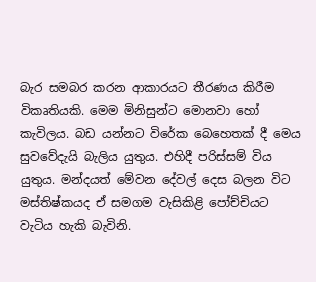බැර සමබර කරන ආකාරයට තීරණය කිරීම විකෘතියකි. මෙම මිනිසුන්ට මොනවා හෝ කැවිලය. බඩ යන්නට විරේක බෙහෙතක් දී මෙය සුවවේදැයි බැලිය යුතුය. එහිදී පරිස්සම් විය යුතුය. මන්දයත් මේවන දේවල් දෙස බලන විට මස්තිෂ්කයද ඒ සමගම වැසිකිළි පෝච්චියට වැටිය හැකි බැවිනි.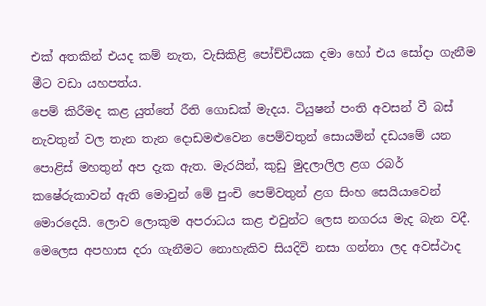එක් අතකින් එයද කම් නැත, වැසිකිළි පෝච්චියක දමා හෝ එය සෝදා ගැනීම මීට වඩා යහපත්ය.
පෙම් කිරීමද කළ යුත්තේ රීති ගොඩක් මැදය. ටියුෂන් පංති අවසන් වී බස් නැවතුන් වල තැන තැන දොඩමළුවෙන පෙම්වතුන් සොයමින් දඩයමේ යන පොළිස් මහතුන් අප දැක ඇත. මැරයින්, කුඩු මුදලාලිල ළග රබර් කෂේරුකාවන් ඇති මොවුන් මේ පුංචි පෙම්වතුන් ළග සිංහ සෙයියාවෙන් මොරදෙයි. ලොව ලොකුම අපරාධය කළ එවුන්ට ලෙස නගරය මැද බැන වදී. මෙලෙස අපහාස දරා ගැනීමට නොහැකිව සියදිවි නසා ගන්නා ලද අවස්ථාද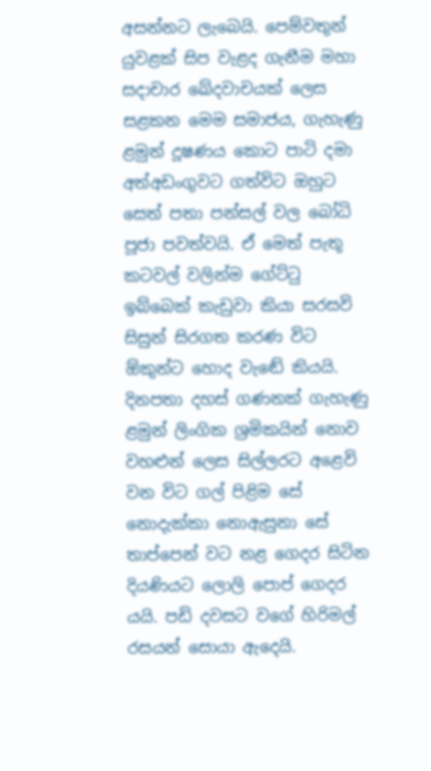අසන්නට ලැබෙයි. පෙම්වතුන් යුවළක් සිප වැළද ගැනීම මහා සදාචාර ඛේදවාචයක් ලෙස සළකන මෙම සමාජය, ගැහැණු ළමුන් දූෂණය කොට පාටි දමා අත්අඩංගුවට ගත්විට ඔහුට සෙත් පතා පන්සල් වල බෝධි පූජා පවත්වයි. ඒ මෙත් පැතූ කටවල් වලින්ම ගේට්ටු ඉබ්බෙක් කැඩුවා කියා සරසවි සිසුන් සිරගත කරණ විට  ඕකුන්ට හොද වැඬේ කියයි. දිනපතා දහස් ගණනක් ගැහැණු ළමුන් ලිංගික ශ්‍රමිකයින් නොව වහළුන් ලෙස සිල්ලරට අළෙවි වන විට ගල් පිළිම සේ නොදැක්කා නොඇසුනා සේ තාප්පෙන් වට නළ ගෙදර සිටින දියණියට ලොලි පොප් ගෙදර යයි. පඩි දවසට වගේ හිරිමල් රසයන් සොයා ඇදෙයි.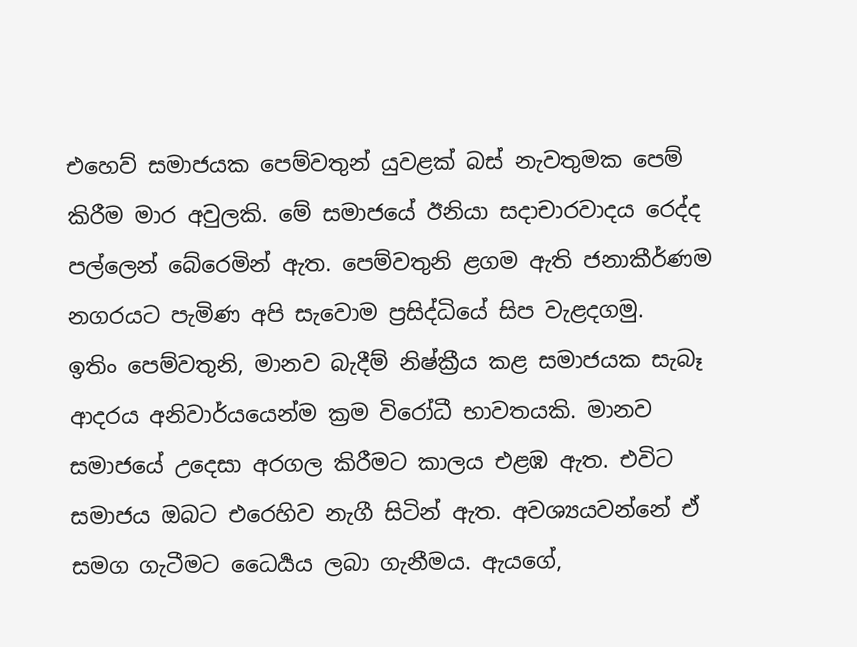එහෙව් සමාජයක පෙම්වතුන් යුවළක් බස් නැවතුමක පෙම් කිරීම මාර අවුලකි. මේ සමාජයේ ඊනියා සදාචාරවාදය රෙද්ද පල්ලෙන් බේරෙමින් ඇත. පෙම්වතුනි ළගම ඇති ජනාකීර්ණම නගරයට පැමිණ අපි සැවොම ප්‍රසිද්ධියේ සිප වැළදගමු.
ඉතිං පෙම්වතුනි, මානව බැදීම් නිෂ්ක්‍රීය කළ සමාජයක සැබෑ ආදරය අනිවාර්යයෙන්ම ක්‍රම විරෝධී භාවතයකි. මානව සමාජයේ උදෙසා අරගල කිරීමට කාලය එළඹ ඇත. එවිට සමාජය ඔබට එරෙහිව නැගී සිටින් ඇත. අවශ්‍යයවන්නේ ඒ සමග ගැටීමට ධෛර්‍යය ලබා ගැනීමය. ඇයගේ,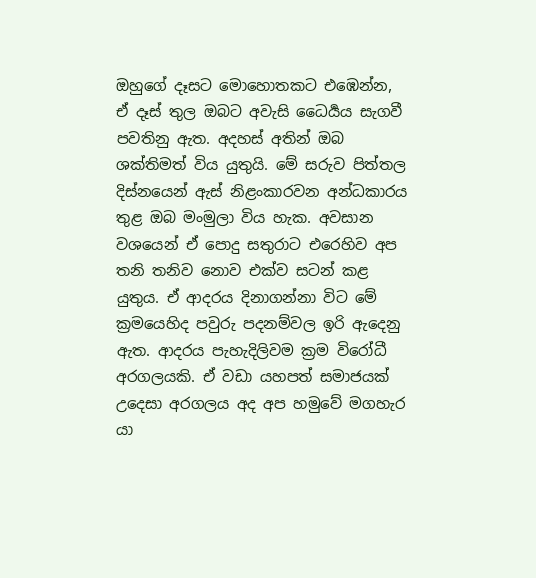ඔහුගේ දෑසට මොහොතකට එඹෙන්න, ඒ දෑස් තුල ඔබට අවැසි ධෛර්‍යය සැගවී පවතිනු ඇත. අදහස් අතින් ඔබ ශක්තිමත් විය යුතුයි. මේ සරුව පිත්තල දිස්නයෙන් ඇස් නිළංකාරවන අන්ධකාරය තුළ ඔබ මංමුලා විය හැක. අවසාන වශයෙන් ඒ පොදු සතුරාට එරෙහිව අප තනි තනිව නොව එක්ව සටන් කළ යුතුය. ඒ ආදරය දිනාගන්නා විට මේ ක්‍රමයෙහිද පවුරු පදනම්වල ඉරි ඇදෙනු ඇත. ආදරය පැහැදිලිවම ක්‍රම විරෝධී අරගලයකි. ඒ වඩා යහපත් සමාජයක් උදෙසා අරගලය අද අප හමුවේ මගහැර යා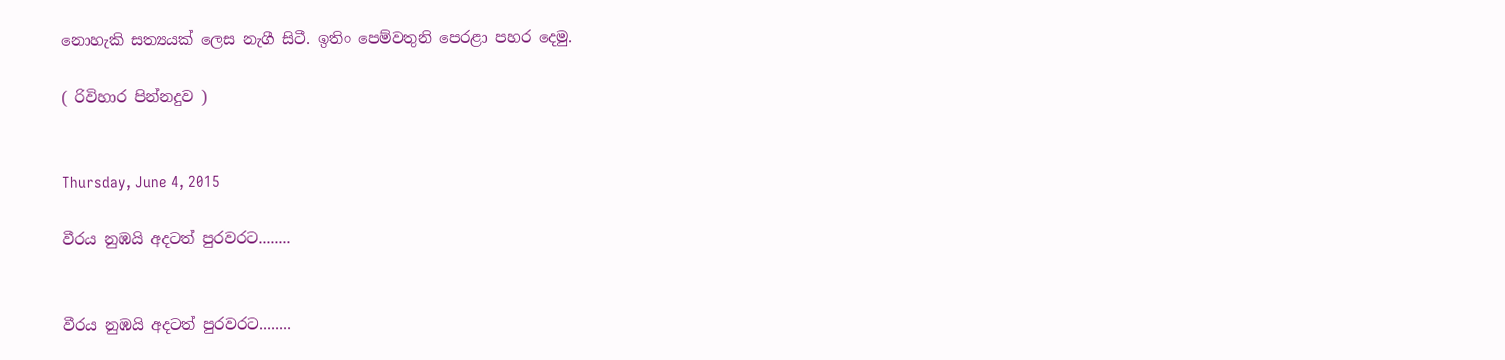නොහැකි සත්‍යයක් ලෙස නැගී සිටී. ඉතිං පෙම්වතුනි පෙරළා පහර දෙමු.

( රිවිහාර පින්නදුව )


Thursday, June 4, 2015

වීරය නුඹයි අදටත් පුරවරට........


වීරය නුඹයි අදටත් පුරවරට........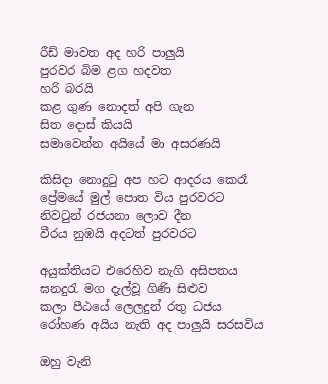රීඩ් මාවත අද හරි පාලුයි
පුරවර බිම ළග හදවත
හරි බරයි
කළ ගුණ නොදත් අපි ගැන
සිත දොස් කියයි
සමාවෙන්න අයියේ මා අසරණයි

කිසිදා නොදුටු අප හට ආදරය කෙරෑ
ප්‍රේමයේ මුල් පොත විය පුරවරට
නිවටුන් රජයනා ලොව දීන
වීරය නුඹයි අදටත් පුරවරට

අයුක්තියට එරෙහිව නැගි අසිපතය
ඝනදුරැ මග දැල්වූ ගිණි සිළුව
කලා පීඨයේ ලෙලදුන් රතු ධජය
රෝහණ අයිය නැති අද පාලුයි සරසවිය

ඔහු වැනි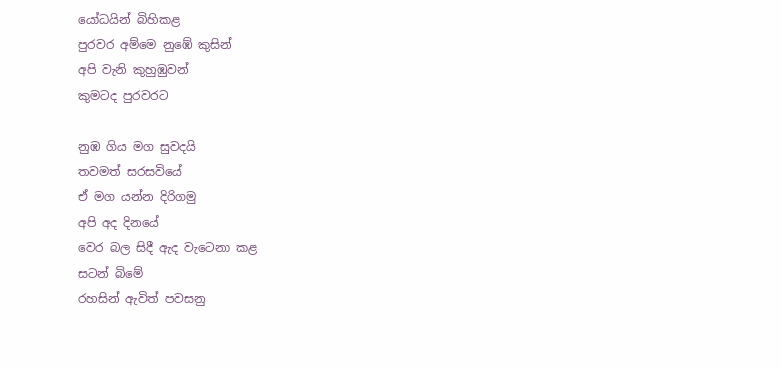යෝධයින් බිහිකළ
පුරවර අම්මෙ නුඹේ කුසින්
අපි වැනි කුහුඹුවන්
කුමටද පුරවරට

නුඹ ගිය මග සුවදයි
තවමත් සරසවියේ
ඒ මග යන්න දිරිගමු
අපි අද දිනයේ
වෙර බල සිදී ඇද වැටෙනා කළ
සටන් බිමේ
රහසින් ඇවිත් පවසනු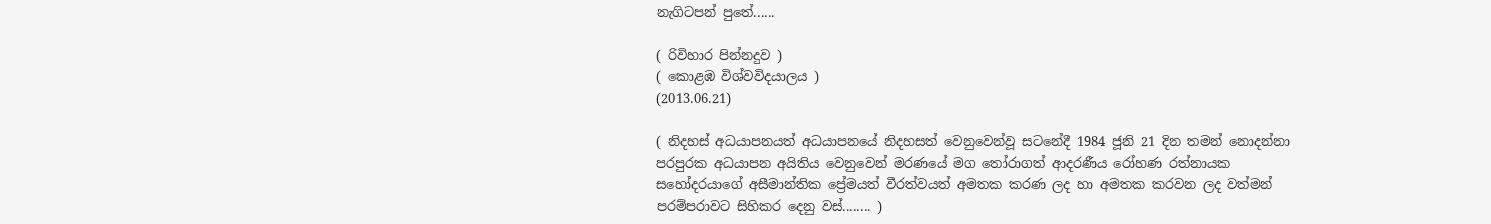නැගිටපන් පුතේ......

( රිවිහාර පින්නදුව )
( කොළඹ විශ්වවිදයාලය )
(2013.06.21)

( නිදහස් අධ‍යාපනයත් අධයාපනයේ නිදහසත් වෙනුවෙන්වූ සටනේදී 1984 ජූනි 21 දින තමන් නොදන්නා පරපුරක අධ‍යාපන අයිතිය වෙනුවෙන් මරණයේ මග තෝරාගත් ආදරණීය රෝහණ රත්නායක සහෝදරයාගේ අසීමාන්තික ප්‍රේමයත් වීරත්වයත් අමතක කරණ ලද හා අමතක කරවන ලද වත්මන් පරම්පරාවට සිහිකර දෙනු වස්........ )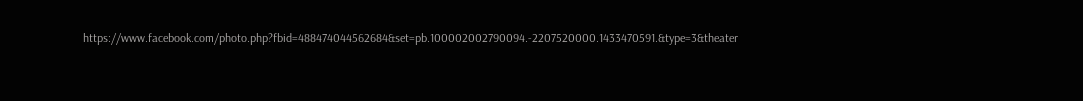https://www.facebook.com/photo.php?fbid=488474044562684&set=pb.100002002790094.-2207520000.1433470591.&type=3&theater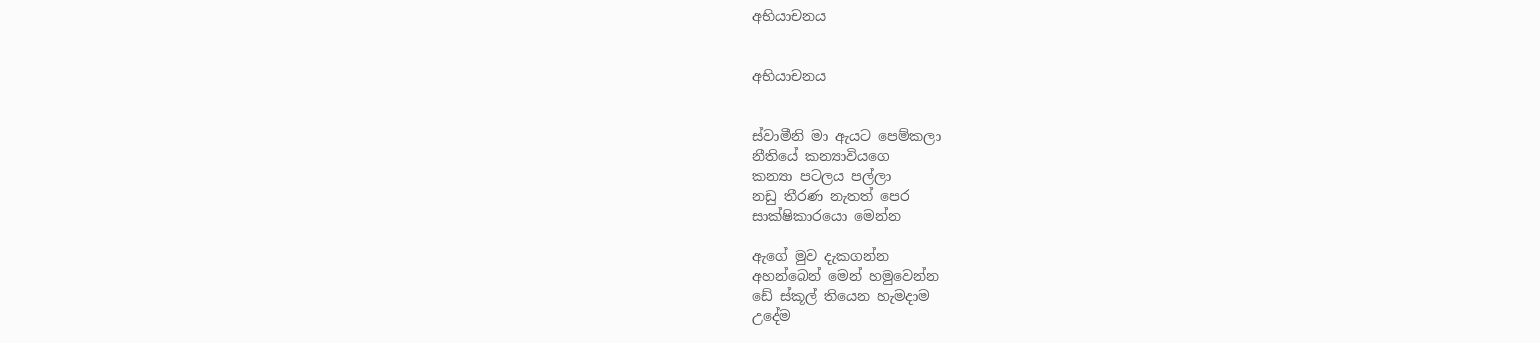අභියාචනය


අභියාචනය


ස්වාමීනි මා ඇයට පෙම්කලා
නීතියේ කන්‍යාවියගෙ
කන්‍යා පටලය පල්ලා
නඩු තීරණ නැතත් පෙර
සාක්ෂිකාරයො මෙන්න

ඇගේ මුව දැකගන්න
අහන්බෙන් මෙන් හමුවෙන්න
ඩේ ස්කූල් තියෙන හැමදාම
උදේම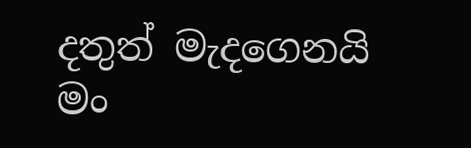දතුත් මැදගෙනයි
මං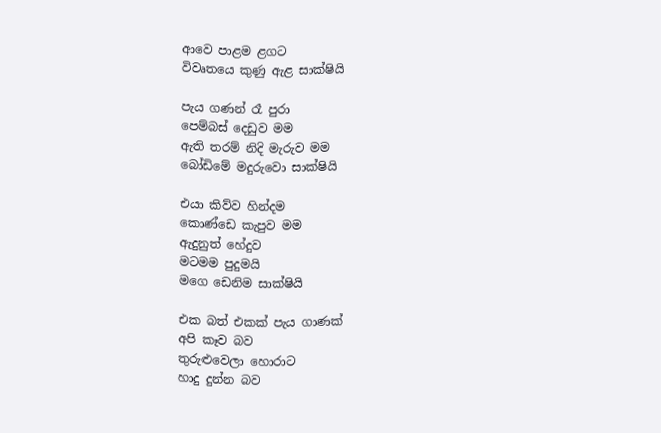ආවෙ පාළම ළගට
විවෘතයෙ කුණු ඇළ සාක්ෂියි

පැය ගණන් රෑ පුරා
පෙම්බස් දෙඩුව මම
ඇති තරම් නිදි මැරුව මම
බෝඩිමේ මදුරුවො සාක්ෂියි

එයා කිව්ව හින්දම
කොණ්ඩෙ කැපුව මම
ඇදුනුත් හේදුව
මටමම පුදුමයි
මගෙ ඩෙනිම සාක්ෂියි

එක බත් එකක් පැය ගාණක්
අපි කෑව බව
තුරුළුවෙලා හොරාට
හාදු දුන්න බව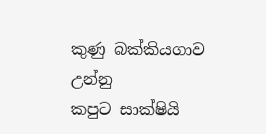කුණු බක්කියගාව උන්නු
කපුට සාක්ෂියි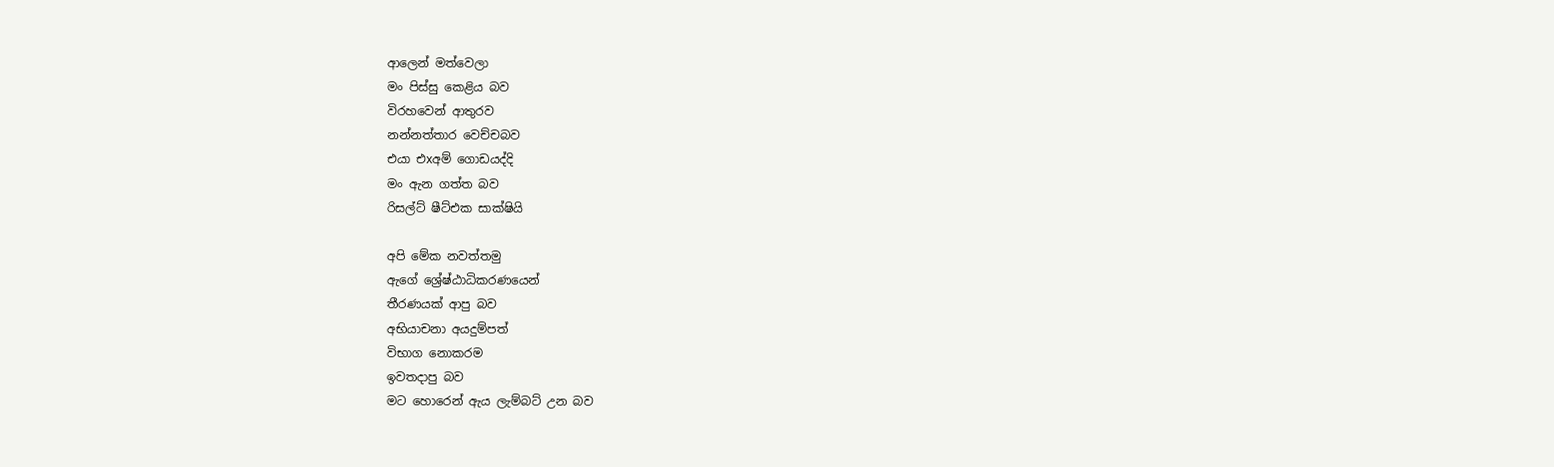ආලෙන් මත්වෙලා
මං පිස්සු කෙළිය බව
විරහවෙන් ආතුරව
නන්නත්තාර වෙච්චබව
එයා එxඅම් ගොඩයද්දි
මං ඇන ගත්ත බව
රිසල්ට් ෂීට්එක සාක්ෂියි

අපි මේක නවත්තමු
ඇගේ ශ්‍රේෂ්ඨාධිකරණයෙන්
තීරණයක් ආපු බව
අභියාචනා අයදුම්පත්
විභාග නොකරම
ඉවතදාපු බව
මට හොරෙන් ඇය ලැම්බට් උන බව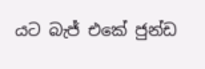යට බැජ් එකේ ජුන්ඩ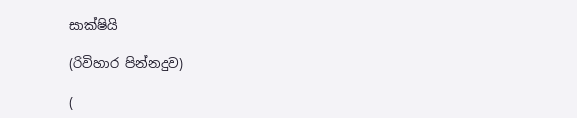සාක්ෂියි

(රිවිහාර පින්නදුව)

(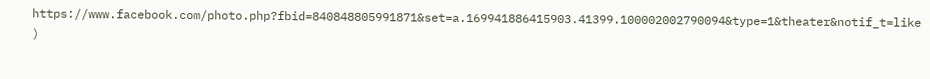https://www.facebook.com/photo.php?fbid=840848805991871&set=a.169941886415903.41399.100002002790094&type=1&theater&notif_t=like )